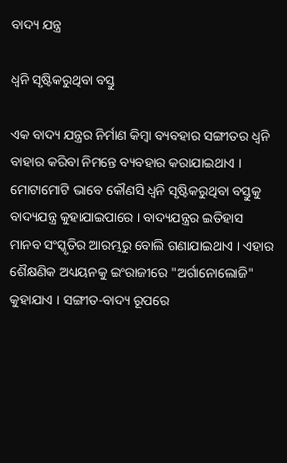ବାଦ୍ୟ ଯନ୍ତ୍ର

ଧ୍ୱନି ସୃଷ୍ଟିକରୁଥିବା ବସ୍ତୁ

ଏକ ବାଦ୍ୟ ଯନ୍ତ୍ରର ନିର୍ମାଣ କିମ୍ବା ବ୍ୟବହାର ସଙ୍ଗୀତର ଧ୍ୱନି ବାହାର କରିବା ନିମନ୍ତେ ବ୍ୟବହାର କରାଯାଇଥାଏ । ମୋଟାମୋଟି ଭାବେ କୌଣସି ଧ୍ୱନି ସୃଷ୍ଟିକରୁଥିବା ବସ୍ତୁକୁ ବାଦ୍ୟଯନ୍ତ୍ର କୁହାଯାଇପାରେ । ବାଦ୍ୟଯନ୍ତ୍ରର ଇତିହାସ ମାନବ ସଂସ୍କୃତିର ଆରମ୍ଭରୁ ବୋଲି ଗଣାଯାଇଥାଏ । ଏହାର ଶୈକ୍ଷଣିକ ଅଧ୍ୟୟନକୁ ଇଂରାଜୀରେ "ଅର୍ଗାନୋଲୋଜି" କୁହାଯାଏ । ସଙ୍ଗୀତ-ବାଦ୍ୟ ରୂପରେ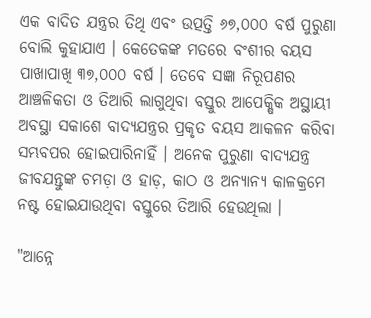ଏକ ବାଦିତ ଯନ୍ତ୍ରର ତିଥି ଏବଂ ଉତ୍ପତ୍ତି ୬୭,୦୦୦ ବର୍ଷ ପୁରୁଣା ବୋଲି କୁହାଯାଏ । କେତେକଙ୍କ ମତରେ ବଂଶୀର ବୟସ ପାଖାପାଖି ୩୭,୦୦୦ ବର୍ଷ । ତେବେ ସଜ୍ଞା ନିରୂପଣର ଆଞ୍ଚଳିକତା ଓ ତିଆରି ଲାଗୁଥିବା ବସ୍ତୁର ଆପେକ୍ଷିକ ଅସ୍ଥାୟୀ ଅବସ୍ଥା ସକାଶେ ବାଦ୍ୟଯନ୍ତ୍ରର ପ୍ରକୃତ ବୟସ ଆକଳନ କରିବା ସମ୍ଭବପର ହୋଇପାରିନାହିଁ । ଅନେକ ପୁରୁଣା ବାଦ୍ୟଯନ୍ତ୍ର ଜୀବଯନ୍ତୁଙ୍କ ଚମଡ଼ା ଓ ହାଡ଼, କାଠ ଓ ଅନ୍ୟାନ୍ୟ କାଳକ୍ରମେ ନଷ୍ଟ ହୋଇଯାଉଥିବା ବସ୍ତୁରେ ତିଆରି ହେଉଥିଲା ।

"ଆନ୍ନେ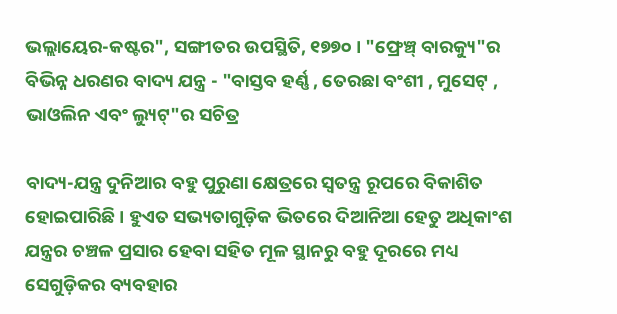ଭଲ୍ଲାୟେର-କଷ୍ଟର", ସଙ୍ଗୀତର ଉପସ୍ଥିତି, ୧୭୭୦ । "ଫ୍ରେଞ୍ଚ୍ ବାରକ୍ୟୁ"ର ବିଭିନ୍ନ ଧରଣର ବାଦ୍ୟ ଯନ୍ତ୍ର - "ବାସ୍ତବ ହର୍ଣ୍ଣ , ତେରଛା ବଂଶୀ , ମୁସେଟ୍ , ଭାଓଲିନ ଏବଂ ଲ୍ୟୁଟ୍"ର ସଚିତ୍ର

ବାଦ୍ୟ-ଯନ୍ତ୍ର ଦୁନିଆର ବହୁ ପୁରୁଣା କ୍ଷେତ୍ରରେ ସ୍ୱତନ୍ତ୍ର ରୂପରେ ବିକାଶିତ ହୋଇପାରିଛି । ହୁଏତ ସଭ୍ୟତାଗୁଡ଼ିକ ଭିତରେ ଦିଆନିଆ ହେତୁ ଅଧିକାଂଶ ଯନ୍ତ୍ରର ଚଞ୍ଚଳ ପ୍ରସାର ହେବା ସହିତ ମୂଳ ସ୍ଥାନରୁ ବହୁ ଦୂରରେ ମଧ୍ୟ ସେଗୁଡ଼ିକର ବ୍ୟବହାର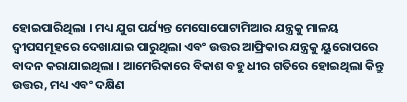ହୋଇପାରିଥିଲା । ମଧ୍ୟ ଯୁଗ ପର୍ଯ୍ୟନ୍ତ ମେସୋପୋଟାମିଆର ଯନ୍ତ୍ରକୁ ମାଳୟ ଦ୍ୱୀପସମୂହରେ ଦେଖାଯାଇ ପାରୁଥିଲା ଏବଂ ଉତ୍ତର ଆଫ୍ରିକାର ଯନ୍ତ୍ରକୁ ୟୁରୋପରେ ବାଦନ କରାଯାଇଥିଲା । ଆମେରିକାରେ ବିକାଶ ବହୁ ଧୀର ଗତିରେ ହୋଇଥିଲା କିନ୍ତୁ ଉତ୍ତର, ମଧ୍ୟ ଏବଂ ଦକ୍ଷିଣ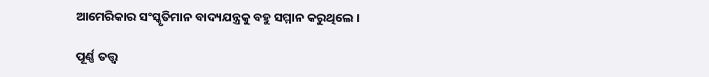ଆମେରିକାର ସଂସ୍କୃତିମାନ ବାଦ୍ୟଯନ୍ତ୍ରକୁ ବହୁ ସମ୍ମାନ କରୁଥିଲେ ।

ପୂର୍ଣ୍ଣ ତତ୍ତ୍ୱ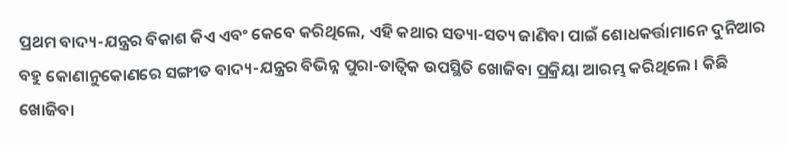ପ୍ରଥମ ବାଦ୍ୟ-ଯନ୍ତ୍ରର ବିକାଶ କିଏ ଏବଂ କେବେ କରିଥିଲେ, ଏହି କଥାର ସତ୍ୟା-ସତ୍ୟ ଜାଣିବା ପାଇଁ ଶୋଧକର୍ତ୍ତାମାନେ ଦୁନିଆର ବହୁ କୋଣାନୁକୋଣରେ ସଙ୍ଗୀତ ବାଦ୍ୟ-ଯନ୍ତ୍ରର ବିଭିନ୍ନ ପୁରା-ତାତ୍ୱିକ ଉପସ୍ଥିତି ଖୋଜିବା ପ୍ରକ୍ରିୟା ଆରମ୍ଭ କରିଥିଲେ । କିଛି ଖୋଜିବା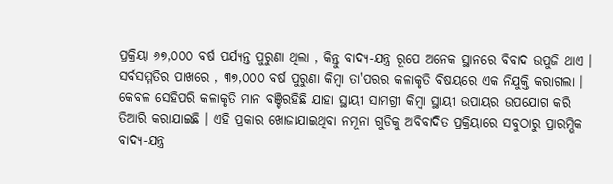ପ୍ରକ୍ରିୟା ୬୭,୦୦୦ ବର୍ଷ ପର୍ଯ୍ୟନ୍ତ ପୁରୁଣା ଥିଲା , କିନ୍ତୁ ବାଦ୍ୟ-ଯନ୍ତ୍ର ରୂପେ ଅନେକ ସ୍ଥାନରେ ବିବାଦ ଉପୁଜି ଥାଏ । ସର୍ବସମ୍ମତିର ପାଖରେ , ୩୭,୦୦୦ ବର୍ଷ ପୁରୁଣା କିମ୍ବା ତା'ପରର କଳାକୃତି ବିଷୟରେ ଏକ ନିଯୁକ୍ତି କରାଗଲା । କେବଳ ସେହିପରି କଳାକୃତି ମାନ ବଞ୍ଚିରହିଛି ଯାହା ସ୍ଥାୟୀ ସାମଗ୍ରୀ କିମ୍ବା ସ୍ଥାୟୀ ଉପାୟର ଉପଯୋଗ କରି ତିଆରି କରାଯାଇଛି । ଏହି ପ୍ରକାର ଖୋଜାଯାଇଥିବା ନମୂନା ଗୁଡିକୁ ଅବିବାଦିତ ପ୍ରକ୍ରିୟାରେ ସବୁଠାରୁ ପ୍ରାରମ୍ଭିକ ବାଦ୍ୟ-ଯନ୍ତ୍ର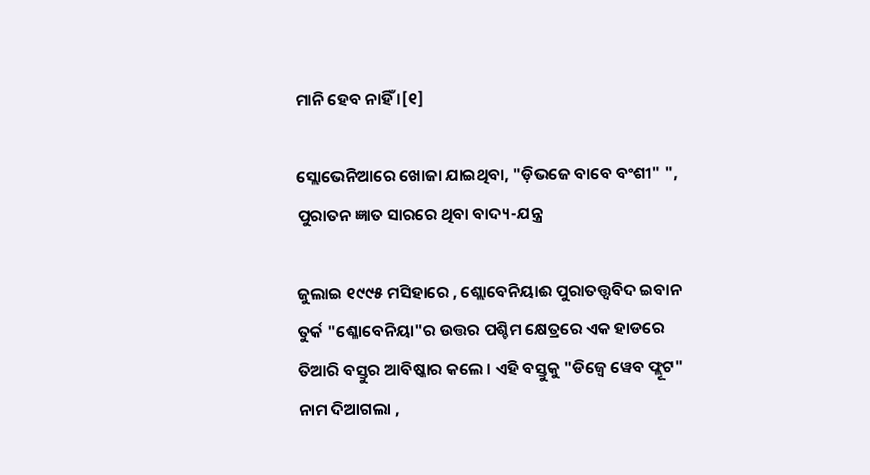ମାନି ହେବ ନାହିଁ ।[୧]

ସ୍ଲୋଭେନିଆରେ ଖୋଜା ଯାଇଥିବା, "ଡ଼ିଭଜେ ବାବେ ବଂଶୀ" ", ପୁରାତନ ଜ୍ଞାତ ସାରରେ ଥିବା ବାଦ୍ୟ-ଯନ୍ତ୍ର

ଜୁଲାଇ ୧୯୯୫ ମସିହାରେ , ଶ୍ଲୋବେନିୟାଈ ପୁରାତତ୍ତ୍ୱବିଦ ଇବାନ ତୁର୍କ "ଶ୍ଳୋବେନିୟା"ର ଉତ୍ତର ପଶ୍ଚିମ କ୍ଷେତ୍ରରେ ଏକ ହାଡରେ ତିଆରି ବସ୍ତୁର ଆବିଷ୍କାର କଲେ । ଏହି ବସ୍ତୁକୁ "ଡିଜ୍ୱେ ୱେବ ଫ୍ଲୂଟ" ନାମ ଦିଆଗଲା ,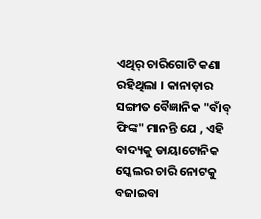ଏଥିର୍ ଚାରିଗୋଟି କଣା ରହିଥିଲା । କାନାଡ଼ାର ସଙ୍ଗୀତ ବୈଜ୍ଞାନିକ "ବାଁବ୍ ଫିଙ୍କ" ମାନନ୍ତି ଯେ , ଏହି ବାଦ୍ୟକୁ ଡାୟାଟୋନିକ ସ୍କେଲର ଚାରି ନୋଟକୁ ବଜାଇବା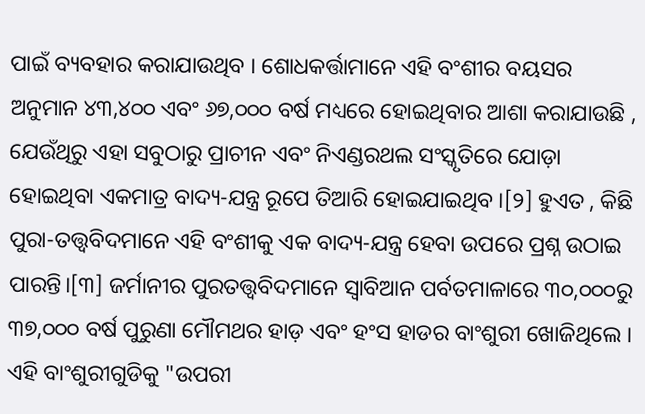ପାଇଁ ବ୍ୟବହାର କରାଯାଉଥିବ । ଶୋଧକର୍ତ୍ତାମାନେ ଏହି ବଂଶୀର ବୟସର ଅନୁମାନ ୪୩,୪୦୦ ଏବଂ ୬୭,୦୦୦ ବର୍ଷ ମଧ୍ୟରେ ହୋଇଥିବାର ଆଶା କରାଯାଉଛି , ଯେଉଁଥିରୁ ଏହା ସବୁଠାରୁ ପ୍ରାଚୀନ ଏବଂ ନିଏଣ୍ଡରଥଲ ସଂସ୍କୃତିରେ ଯୋଡ଼ା ହୋଇଥିବା ଏକମାତ୍ର ବାଦ୍ୟ-ଯନ୍ତ୍ର ରୂପେ ତିଆରି ହୋଇଯାଇଥିବ ।[୨] ହୁଏତ , କିଛି ପୁରା-ତତ୍ତ୍ୱବିଦମାନେ ଏହି ବଂଶୀକୁ ଏକ ବାଦ୍ୟ-ଯନ୍ତ୍ର ହେବା ଉପରେ ପ୍ରଶ୍ନ ଉଠାଇ ପାରନ୍ତି।[୩] ଜର୍ମାନୀର ପୁରତତ୍ତ୍ୱବିଦମାନେ ସ୍ୱାବିଆନ ପର୍ବତମାଳାରେ ୩୦,୦୦୦ରୁ ୩୭,୦୦୦ ବର୍ଷ ପୁରୁଣା ମୌମଥର ହାଡ଼ ଏବଂ ହଂସ ହାଡର ବାଂଶୁରୀ ଖୋଜିଥିଲେ । ଏହି ବାଂଶୁରୀଗୁଡିକୁ "ଉପରୀ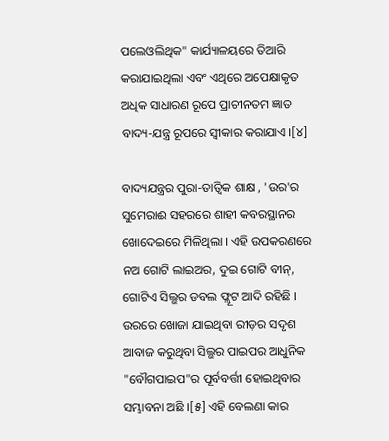ପଲେଓଲିଥିକ" କାର୍ଯ୍ୟାଳୟରେ ତିଆରି କରାଯାଇଥିଲା ଏବଂ ଏଥିରେ ଅପେକ୍ଷାକୃତ ଅଧିକ ସାଧାରଣ ରୂପେ ପ୍ରାଚୀନତମ ଜ୍ଞାତ ବାଦ୍ୟ-ଯନ୍ତ୍ର ରୂପରେ ସ୍ୱୀକାର କରାଯାଏ ।[୪]

ବାଦ୍ୟଯନ୍ତ୍ରର ପୁରା-ତାତ୍ୱିକ ଶାକ୍ଷ , 'ଉର'ର ସୁମେରାଈ ସହରରେ ଶାହୀ କବରସ୍ଥାନର ଖୋଦେଇରେ ମିଳିଥିଲା । ଏହି ଉପକରଣରେ ନଅ ଗୋଟି ଲାଇଅର, ଦୁଇ ଗୋଟି ବୀନ୍, ଗୋଟିଏ ସିଲ୍ଭର ଡବଲ ଫ୍ଲୂଟ ଆଦି ରହିଛି । ଉରରେ ଖୋଜା ଯାଇଥିବା ରୀଡ଼ର ସଦୃଶ ଆବାଜ କରୁଥିବା ସିଲ୍ଭର ପାଇପର ଆଧୁନିକ "ବୌଗପାଇପ"ର ପୂର୍ବବର୍ତ୍ତୀ ହୋଇଥିବାର ସମ୍ଭାବନା ଅଛି ।[୫] ଏହି ବେଲଣା କାର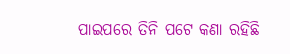ପାଇପରେ ତିନି ପଟେ କଣା ରହିଛି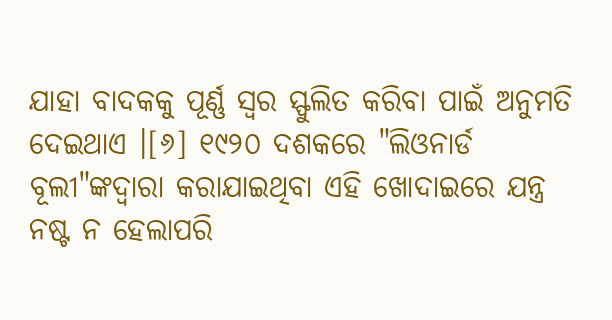ଯାହା ବାଦକକୁ ପୂର୍ଣ୍ଣ ସ୍ୱର ସ୍ଫୁଲିତ କରିବା ପାଇଁ ଅନୁମତି ଦେଇଥାଏ ।[୬] ୧୯୨୦ ଦଶକରେ "ଲିଓନାର୍ଡ ବୂଲୀ"ଙ୍କଦ୍ୱାରା କରାଯାଇଥିବା ଏହି ଖୋଦାଇରେ ଯନ୍ତ୍ର ନଷ୍ଟ ନ ହେଲାପରି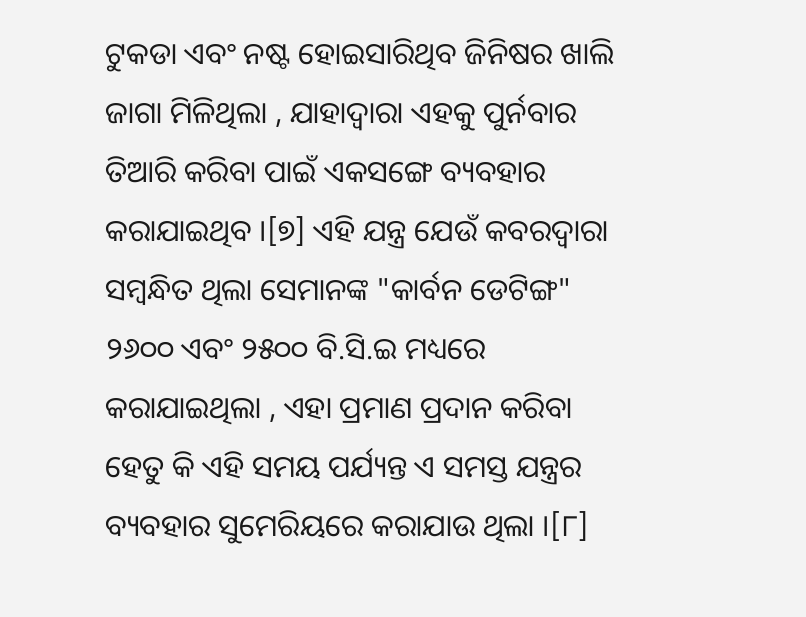ଟୁକଡା ଏବଂ ନଷ୍ଟ ହୋଇସାରିଥିବ ଜିନିଷର ଖାଲି ଜାଗା ମିଳିଥିଲା , ଯାହାଦ୍ୱାରା ଏହକୁ ପୁର୍ନବାର ତିଆରି କରିବା ପାଇଁ ଏକସଙ୍ଗେ ବ୍ୟବହାର କରାଯାଇଥିବ ।[୭] ଏହି ଯନ୍ତ୍ର ଯେଉଁ କବରଦ୍ୱାରା ସମ୍ବନ୍ଧିତ ଥିଲା ସେମାନଙ୍କ "କାର୍ବନ ଡେଟିଙ୍ଗ" ୨୬୦୦ ଏବଂ ୨୫୦୦ ବି.ସି.ଇ ମଧ୍ୟରେ କରାଯାଇଥିଲା , ଏହା ପ୍ରମାଣ ପ୍ରଦାନ କରିବା ହେତୁ କି ଏହି ସମୟ ପର୍ଯ୍ୟନ୍ତ ଏ ସମସ୍ତ ଯନ୍ତ୍ରର ବ୍ୟବହାର ସୁମେରିୟରେ କରାଯାଉ ଥିଲା ।[୮]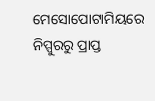ମେସୋପୋଟାମିୟରେ ନିପ୍ପୁରରୁ ପ୍ରାପ୍ତ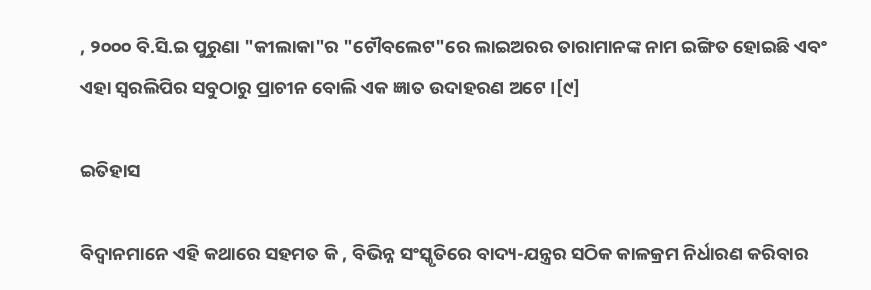, ୨୦୦୦ ବି.ସି.ଇ ପୁରୁଣା "କୀଲାକା"ର "ଟୌବଲେଟ"ରେ ଲାଇଅରର ତାରାମାନଙ୍କ ନାମ ଇଙ୍ଗିତ ହୋଇଛି ଏବଂ ଏହା ସ୍ୱରଲିପିର ସବୁଠାରୁ ପ୍ରାଚୀନ ବୋଲି ଏକ ଜ୍ଞାତ ଉଦାହରଣ ଅଟେ ।[୯]

ଇତିହାସ

ବିଦ୍ୱାନମାନେ ଏହି କଥାରେ ସହମତ କି , ବିଭିନ୍ନ ସଂସ୍କୃତିରେ ବାଦ୍ୟ-ଯନ୍ତ୍ରର ସଠିକ କାଳକ୍ରମ ନିର୍ଧାରଣ କରିବାର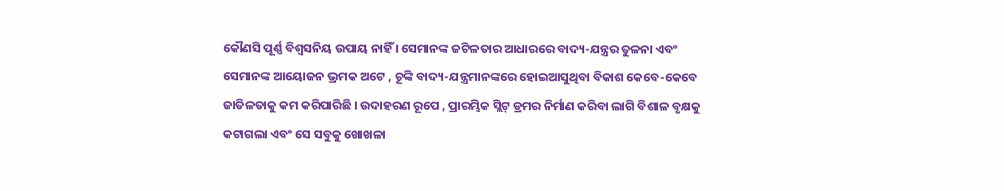କୌଣସି ପୂର୍ଣ୍ଣ ବିଶ୍ୱସନିୟ ଉପାୟ ନାହିଁ । ସେମାନଙ୍କ ଜଟିଳତାର ଆଧାରରେ ବାଦ୍ୟ-ଯନ୍ତ୍ରର ତୁଳନା ଏବଂ ସେମାନଙ୍କ ଆୟୋଜନ ଭ୍ରମକ ଅଟେ , ଚୂଙ୍କି ବାଦ୍ୟ-ଯନ୍ତ୍ରମାନଙ୍କରେ ହୋଇଆସୁଥିବା ବିକାଶ କେବେ-କେବେ ଜାତିଳତାକୁ କମ କରିପାରିଛି । ଉଦାହରଣ ରୂପେ , ପ୍ରାରମ୍ଭିକ ସ୍ଲିଟ୍ ଡ୍ରମର ନିର୍ମାଣ କରିବା ଲାଗି ବିଶାଳ ବୃକ୍ଷକୁ କଟାଗଲା ଏବଂ ସେ ସବୁକୁ ଖୋଖଳା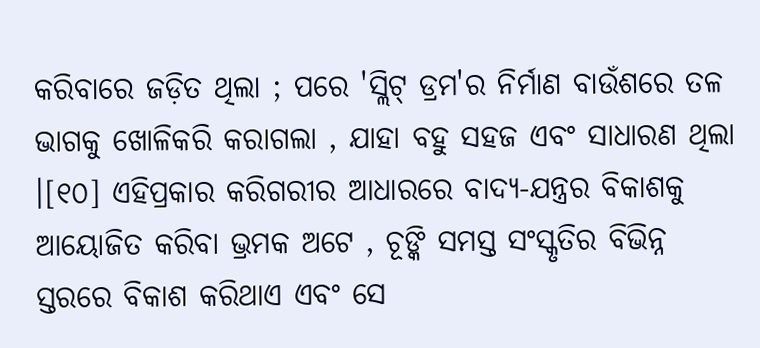କରିବାରେ ଜଡ଼ିତ ଥିଲା ; ପରେ 'ସ୍ଲିଟ୍ ଡ୍ରମ'ର ନିର୍ମାଣ ବାଉଁଶରେ ତଳ ଭାଗକୁ ଖୋଳିକରି କରାଗଲା , ଯାହା ବହୁ ସହଜ ଏବଂ ସାଧାରଣ ଥିଲା ।[୧୦] ଏହିପ୍ରକାର କରିଗରୀର ଆଧାରରେ ବାଦ୍ୟ-ଯନ୍ତ୍ରର ବିକାଶକୁ ଆୟୋଜିତ କରିବା ଭ୍ରମକ ଅଟେ , ଚୂଙ୍କି ସମସ୍ତ ସଂସ୍କୃତିର ବିଭିନ୍ନ ସ୍ତରରେ ବିକାଶ କରିଥାଏ ଏବଂ ସେ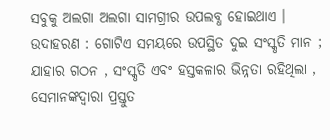ସବୁକୁ ଅଲଗା ଅଲଗା ସାମଗ୍ରୀର ଉପଲବ୍ଧ ହୋଇଥାଏ । ଉଦାହରଣ : ଗୋଟିଏ ସମୟରେ ଉପସ୍ଥିତ ଦୁଇ ସଂସ୍କୃତି ମାନ ; ଯାହାର ଗଠନ , ସଂସ୍କୃତି ଏବଂ ହସ୍ତକଳାର ଭିନ୍ନତା ରହିଥିଲା , ସେମାନଙ୍କଦ୍ୱାରା ପ୍ରସ୍ତୁତ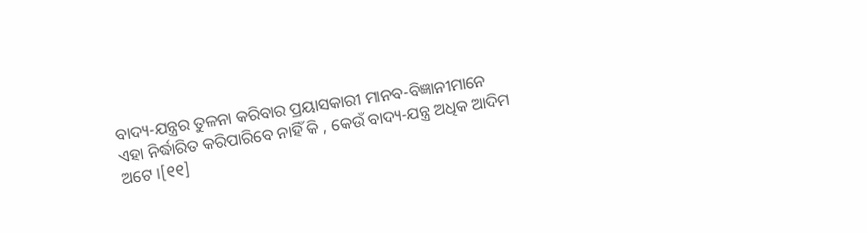ବାଦ୍ୟ-ଯନ୍ତ୍ରର ତୁଳନା କରିବାର ପ୍ରୟାସକାରୀ ମାନବ-ବିଜ୍ଞାନୀମାନେ ଏହା ନିର୍ଦ୍ଧାରିତ କରିପାରିବେ ନାହିଁ କି , କେଉଁ ବାଦ୍ୟ-ଯନ୍ତ୍ର ଅଧିକ ଆଦିମ ଅଟେ ।[୧୧]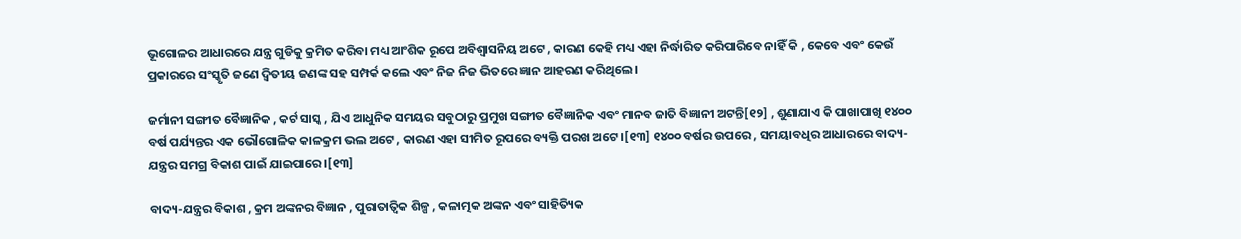ଭୂଗୋଳର ଆଧାରରେ ଯନ୍ତ୍ର ଗୁଡିକୁ କ୍ରମିତ କରିବା ମଧ୍ୟ ଆଂଶିକ ରୂପେ ଅବିଶ୍ୱାସନିୟ ଅଟେ , କାରଣ କେହି ମଧ୍ୟ ଏହା ନିର୍ଦ୍ଧାରିତ କରିପାରିବେ ନାହିଁ କି , କେବେ ଏବଂ କେଉଁ ପ୍ରକାରରେ ସଂସ୍କୃତି ଜଣେ ଦ୍ୱିତୀୟ ଜଣଙ୍କ ସହ ସମ୍ପର୍କ କଲେ ଏବଂ ନିଜ ନିଜ ଭିତରେ ଜ୍ଞାନ ଆହରଣ କରିଥିଲେ ।

ଜର୍ମାନୀ ସଙ୍ଗୀତ ବୈଜ୍ଞାନିକ , କର୍ଟ ସାସ୍କ , ଯିଏ ଆଧୁନିକ ସମୟର ସବୁଠାରୁ ପ୍ରମୁଖ ସଙ୍ଗୀତ ବୈଜ୍ଞାନିକ ଏବଂ ମାନବ ଜାତି ବିଜ୍ଞାନୀ ଅଟନ୍ତି[୧୨] , ଶୁଣାଯାଏ କି ପାଖାପାଖି ୧୪୦୦ ବର୍ଷ ପର୍ଯ୍ୟନ୍ତର ଏକ ଭୌଗୋଳିକ କାଳକ୍ରମ ଭଲ ଅଟେ , କାରଣ ଏହା ସୀମିତ ରୂପରେ ବ୍ୟକ୍ତି ପରଖ ଅଟେ ।[୧୩] ୧୪୦୦ ବର୍ଷର ଉପରେ , ସମୟାବଧିର ଆଧାରରେ ବାଦ୍ୟ-ଯନ୍ତ୍ରର ସମଗ୍ର ବିକାଶ ପାଇଁ ଯାଇପାରେ ।[୧୩]

ବାଦ୍ୟ-ଯନ୍ତ୍ରର ବିକାଶ , କ୍ରମ ଅଙ୍କନର ବିଜ୍ଞାନ , ପୁରାତାତ୍ୱିକ ଶିଳ୍ପ , କଳାତ୍ମକ ଅଙ୍କନ ଏବଂ ସାହିତ୍ୟିକ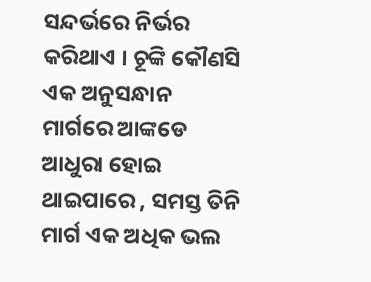ସନ୍ଦର୍ଭରେ ନିର୍ଭର କରିଥାଏ । ଚୂଙ୍କି କୌଣସି ଏକ ଅନୁସନ୍ଧାନ ମାର୍ଗରେ ଆଙ୍କଡେ ଆଧୁରା ହୋଇ ଥାଇପାରେ , ସମସ୍ତ ତିନି ମାର୍ଗ ଏକ ଅଧିକ ଭଲ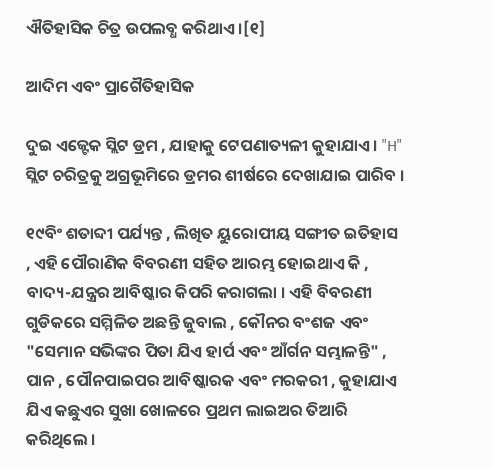ଐତିହାସିକ ଚିତ୍ର ଉପଲବ୍ଧ କରିଥାଏ ।[୧]

ଆଦିମ ଏବଂ ପ୍ରାଗୈତିହାସିକ

ଦୁଇ ଏଜ୍ଟେକ ସ୍ଲିଟ ଡ୍ରମ , ଯାହାକୁ ଟେପଣାତ୍ୟଳୀ କୁହାଯାଏ । "H" ସ୍ଲିଟ ଚରିତ୍ରକୁ ଅଗ୍ରଭୂମିରେ ଡ୍ରମର ଶୀର୍ଷରେ ଦେଖାଯାଇ ପାରିବ ।

୧୯ବିଂ ଶତାବ୍ଦୀ ପର୍ଯ୍ୟନ୍ତ , ଲିଖିତ ୟୁରୋପୀୟ ସଙ୍ଗୀତ ଇତିହାସ , ଏହି ପୌରାଣିକ ବିବରଣୀ ସହିତ ଆରମ୍ଭ ହୋଇଥାଏ କି , ବାଦ୍ୟ-ଯନ୍ତ୍ରର ଆବିଷ୍କାର କିପରି କରାଗଲା । ଏହି ବିବରଣୀ ଗୁଡିକରେ ସମ୍ମିଳିତ ଅଛନ୍ତି ଜୁବାଲ , କୌନର ବଂଶଜ ଏବଂ "ସେମାନ ସଭିଙ୍କର ପିତା ଯିଏ ହାର୍ପ ଏବଂ ଆଁର୍ଗନ ସମ୍ଭାଳନ୍ତି" , ପାନ , ପୌନପାଇପର ଆବିଷ୍କାରକ ଏବଂ ମରକରୀ , କୁହାଯାଏ ଯିଏ କଛୁଏର ସୁଖା ଖୋଳରେ ପ୍ରଥମ ଲାଇଅର ତିଆରି କରିଥିଲେ ।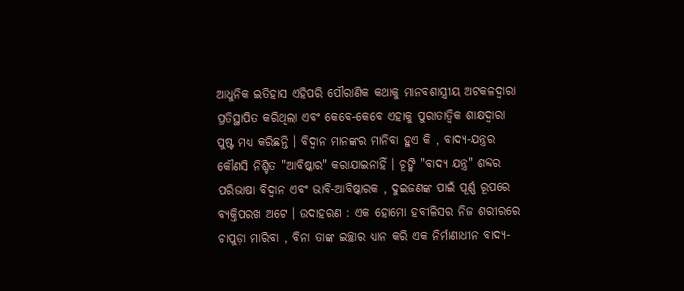ଆଧୁନିକ ଇତିହାସ ଏହିପରି ପୌରାଣିକ କଥାକୁ ମାନବଶାସ୍ତ୍ରୀୟ ଅଟକଳଦ୍ୱାରା ପ୍ରତିସ୍ଥାପିତ କରିଥିଲା ଏବଂ କେବେ-କେବେ ଏହାକୁ ପୁରାତାତ୍ୱିକ ଶାକ୍ଷଦ୍ୱାରା ପୁଷ୍ଟ ମଧ୍ୟ କରିଛନ୍ତି । ବିଦ୍ୱାନ ମାନଙ୍କର ମାନିବା ହୁଏ କି , ବାଦ୍ୟ-ଯନ୍ତ୍ରର କୌଣସି ନିଶ୍ଚିତ "ଆବିଷ୍କାର" କରାଯାଇନାହିଁ । ଚୂଙ୍କି "ବାଦ୍ୟ ଯନ୍ତ୍ର" ଶବ୍ଦର ପରିଭାଷା ବିଦ୍ୱାନ ଏବଂ ଭାବି-ଆବିଷ୍କାରକ , ଦୁଇଜଣଙ୍କ ପାଇଁ ପୂର୍ଣ୍ଣ ରୂପରେ ବ୍ୟକ୍ତିପରଖ ଅଟେ । ଉଦାହରଣ : ଏକ ହୋମୋ ହବୀଳିସର ନିଜ ଶରୀରରେ ଚାପୁଡ଼ା ମାରିବା , ବିନା ତାଙ୍କ ଇଚ୍ଛାର ଧ୍ୟାନ କରି ଏକ ନିର୍ମାଣାଧୀନ ବାଦ୍ୟ-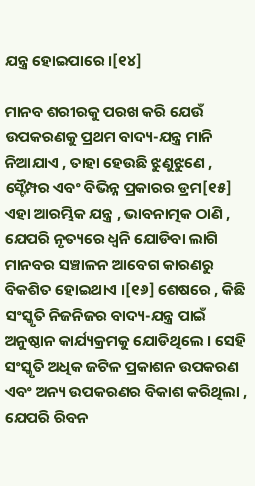ଯନ୍ତ୍ର ହୋଇପାରେ ।[୧୪]

ମାନବ ଶରୀରକୁ ପରଖ କରି ଯେଉଁ ଉପକରଣକୁ ପ୍ରଥମ ବାଦ୍ୟ-ଯନ୍ତ୍ର ମାନି ନିଆଯାଏ , ତାହା ହେଉଛି ଝୁଣୁଝୁଣେ , ସ୍ଟୈମ୍ପର ଏବଂ ବିଭିନ୍ନ ପ୍ରକାରର ଡ୍ରମ[୧୫] ଏହା ଆରମ୍ଭିକ ଯନ୍ତ୍ର , ଭାବନାତ୍ମକ ଠାଣି , ଯେପରି ନୃତ୍ୟରେ ଧ୍ୱନି ଯୋଡିବା ଲାଗି ମାନବର ସଞ୍ଚାଳନ ଆବେଗ କାରଣରୁ ବିକଶିତ ହୋଇଥାଏ ।[୧୬] ଶେଷରେ , କିଛି ସଂସ୍କୃତି ନିଜନିଜର ବାଦ୍ୟ-ଯନ୍ତ୍ର ପାଇଁ ଅନୁଷ୍ଠାନ କାର୍ଯ୍ୟକ୍ରମକୁ ଯୋଡିଥିଲେ । ସେହି ସଂସ୍କୃତି ଅଧିକ ଜଟିଳ ପ୍ରକାଶନ ଉପକରଣ ଏବଂ ଅନ୍ୟ ଉପକରଣର ବିକାଶ କରିଥିଲା , ଯେପରି ରିବନ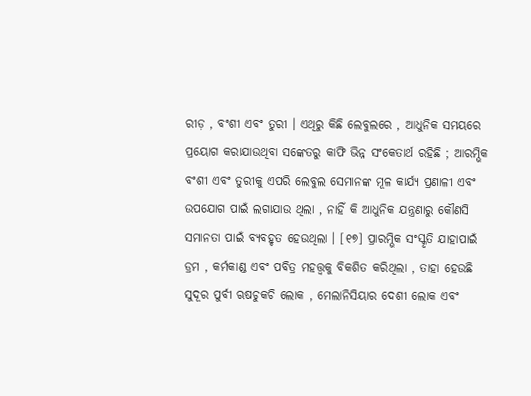ରୀଡ଼ , ବଂଶୀ ଏବଂ ତୁରୀ । ଏଥିରୁ କିଛି ଲେବୁଲରେ , ଆଧୁନିକ ସମୟରେ ପ୍ରୟୋଗ କରାଯାଉଥିବା ସଙ୍କେତରୁ କାଫି ଭିନ୍ନ ସଂକେତାର୍ଥ ରହିଛି ; ଆରମ୍ଭିକ ବଂଶୀ ଏବଂ ତୁରୀକୁ ଏପରି ଲେବୁଲ ସେମାନଙ୍କ ମୂଳ କାର୍ଯ୍ୟ ପ୍ରଣାଳୀ ଏବଂ ଉପଯୋଗ ପାଇଁ ଲଗାଯାଉ ଥିଲା , ନାହିଁ କି ଆଧୁନିକ ଯନ୍ତ୍ରଣାରୁ କୌଣସି ସମାନତା ପାଇଁ ବ୍ୟବହୃତ ହେଉଥିଲା । [୧୭] ପ୍ରାରମ୍ଭିକ ସଂସ୍କୃତି ଯାହାପାଇଁ ଡ୍ରମ , କର୍ମକାଣ୍ଡ ଏବଂ ପବିତ୍ର ମହତ୍ତ୍ୱକୁ ବିକଶିତ କରିଥିଲା , ତାହା ହେଉଛି ସୁଦୂର ପୁର୍ବୀ ଋଷଚୁକଚି ଲୋକ , ମେଲାନିସିୟାର ଦେଶୀ ଲୋକ ଏବଂ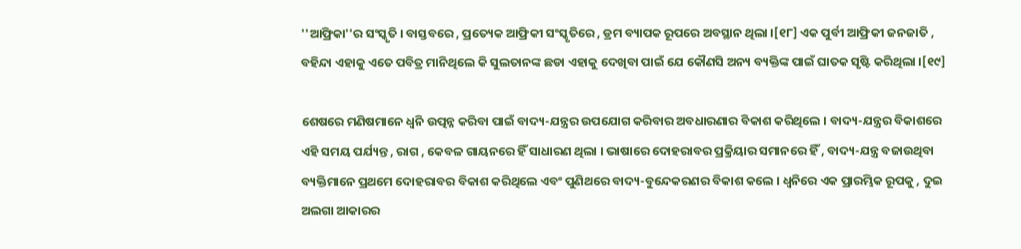''ଆଫ୍ରିକା''ର ସଂସ୍କୃତି । ବାସ୍ତବରେ , ପ୍ରତ୍ୟେକ ଆଫ୍ରିକୀ ସଂସ୍କୃତିରେ , ଡ୍ରମ ବ୍ୟାପକ ରୂପରେ ଅବସ୍ଥାନ ଥିଲା ।[୧୮] ଏକ ପୁର୍ବୀ ଆଫ୍ରିକୀ ଜନଜାତି , ବହିନ୍ଦା ଏହାକୁ ଏତେ ପବିତ୍ର ମାନିଥିଲେ କି ସୁଲତାନଙ୍କ ଛଡା ଏହାକୁ ଦେଖିବା ପାଇଁ ଯେ କୌଣସି ଅନ୍ୟ ବ୍ୟକ୍ତିଙ୍କ ପାଇଁ ଘାତକ ସୃଷ୍ଟି କରିଥିଲା ।[୧୯]

ଶେଷରେ ମଣିଷମାନେ ଧ୍ୱନି ଉତ୍ପନ୍ନ କରିବା ପାଇଁ ବାଦ୍ୟ-ଯନ୍ତ୍ରର ଉପଯୋଗ କରିବାର ଅବଧାରଣାର ବିକାଶ କରିଥିଲେ । ବାଦ୍ୟ-ଯନ୍ତ୍ରର ବିକାଶରେ ଏହି ସମୟ ପର୍ଯ୍ୟନ୍ତ , ରାଗ , କେବଳ ଗାୟନରେ ହିଁ ସାଧାରଣ ଥିଲା । ଭାଷାରେ ଦୋହରାବର ପ୍ରକ୍ରିୟାର ସମାନରେ ହିଁ , ବାଦ୍ୟ-ଯନ୍ତ୍ର ବଜାଉଥିବା ବ୍ୟକ୍ତିମାନେ ପ୍ରଥମେ ଦୋହରାବର ବିକାଶ କରିଥିଲେ ଏବଂ ପୁଣିଥରେ ବାଦ୍ୟ-ବୁନ୍ଦେକରଣର ବିକାଶ କଲେ । ଧ୍ୱନିରେ ଏକ ପ୍ରାରମ୍ଭିକ ରୂପକୁ , ଦୁଇ ଅଲଗା ଆକାରର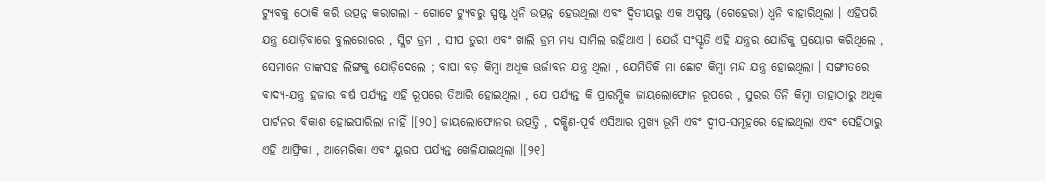ଟ୍ୟୁବକୁ ଠୋକି କରି ଉତ୍ପନ୍ନ କରାଗଲା - ଗୋଟେ ଟ୍ୟୁବରୁ ସ୍ପଷ୍ଟ ଧ୍ୱନି ଉତ୍ପନ୍ନ ହେଉଥିଲା ଏବଂ ଦ୍ୱିତୀୟରୁ ଏକ ଅସ୍ପଷ୍ଟ (ଗେହେରା) ଧ୍ୱନି ବାହାରିଥିଲା । ଏହିପରି ଯନ୍ତ୍ର ଯୋଡ଼ିବାରେ ବୁଲରୋରର , ସ୍ଲିଟ ଡ୍ରମ , ସୀପ ତୁରୀ ଏବଂ ଖାଲି ଡ୍ରମ ମଧ୍ୟ ସାମିଲ ରହିଥାଏ । ଯେଉଁ ସଂସ୍କୃତି ଏହି ଯନ୍ତ୍ରର ଯୋଡିକୁ ପ୍ରୟୋଗ କରିଥିଲେ , ସେମାନେ ତାଙ୍କସହ ଲିଙ୍ଗକୁ ଯୋଡ଼ିଦେଲେ ; ବାପା ବଡ଼ କିମ୍ବା ଅଧିକ ଊର୍ଜାବନ ଯନ୍ତ୍ର ଥିଲା , ଯେମିତିକି ମା ଛୋଟ କିମ୍ବା ମନ୍ଦ ଯନ୍ତ୍ର ହୋଇଥିଲା । ସଙ୍ଗୀତରେ ବାଦ୍ୟ-ଯନ୍ତ୍ର ହଜାର ବର୍ଷ ପର୍ଯ୍ୟନ୍ତ ଏହି ରୂପରେ ତିଆରି ହୋଇଥିଲା , ଯେ ପର୍ଯ୍ୟନ୍ତ କି ପ୍ରାରମ୍ଭିକ ଜାୟଲୋଫୋନ ରୂପରେ , ସୁରର ତିନି କିମ୍ବା ତାହାଠାରୁ ଅଧିକ ପାର୍ଟନର ବିକାଶ ହୋଇପାରିଲା ନାହିଁ ।[୨୦] ଜାୟଲୋଫୋନର ଉତ୍ପତ୍ତି , ଦକ୍ଷିଣ-ପୂର୍ବ ଏସିଆର ମୁଖ୍ୟ ଭୂମି ଏବଂ ଦ୍ୱୀପ-ସମୂହରେ ହୋଇଥିଲା ଏବଂ ସେହିଠାରୁ ଏହି ଆଫ୍ରିକା , ଆମେରିକା ଏବଂ ୟୁରପ ପର୍ଯ୍ୟନ୍ତ ଖେଳିଯାଇଥିଲା ।[୨୧]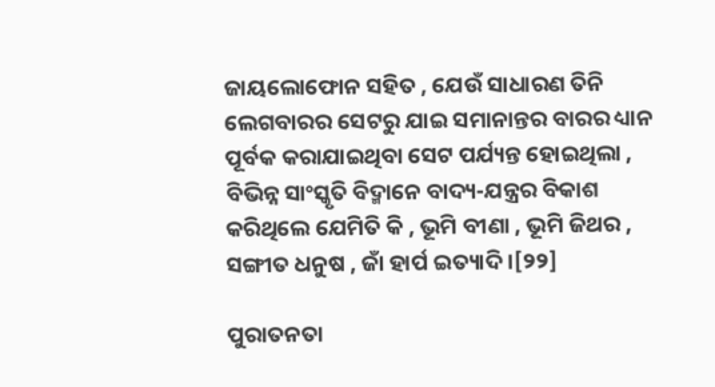ଜାୟଲୋଫୋନ ସହିତ , ଯେଉଁ ସାଧାରଣ ତିନି ଲେଗବାରର ସେଟରୁ ଯାଇ ସମାନାନ୍ତର ବାରର ଧ୍ୟାନ ପୂର୍ବକ କରାଯାଇଥିବା ସେଟ ପର୍ଯ୍ୟନ୍ତ ହୋଇଥିଲା , ବିଭିନ୍ନ ସାଂସ୍କୃତି ବିଦ୍ମାନେ ବାଦ୍ୟ-ଯନ୍ତ୍ରର ବିକାଶ କରିଥିଲେ ଯେମିତି କି , ଭୂମି ବୀଣା , ଭୂମି ଜିଥର , ସଙ୍ଗୀତ ଧନୁଷ , ଜାଁ ହାର୍ପ ଇତ୍ୟାଦି ।[୨୨]

ପୁରାତନତା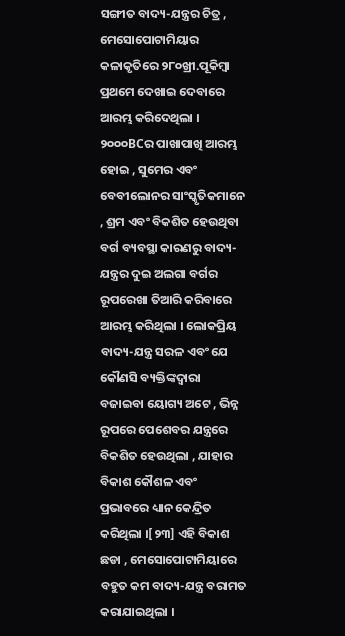ସଙ୍ଗୀତ ବାଦ୍ୟ-ଯନ୍ତ୍ରର ଚିତ୍ର , ମେସୋପୋଟାମିୟାର କଳାକୃତିରେ ୨୮୦ଖ୍ରୀ.ପୂକିମ୍ବା ପ୍ରଥମେ ଦେଖାଇ ଦେବାରେ ଆରମ୍ଭ କରିଦେଥିଲା । ୨୦୦୦BCର ପାଖାପାଖି ଆରମ୍ଭ ହୋଇ , ସୁମେର ଏବଂ ବେବୀଲୋନର ସାଂସ୍କୃତିକମାନେ , ଶ୍ରମ ଏବଂ ବିକଶିତ ହେଉଥିବା ବର୍ଗ ବ୍ୟବସ୍ଥା କାରଣରୁ ବାଦ୍ୟ-ଯନ୍ତ୍ରର ଦୁଇ ଅଲଗା ବର୍ଗର ରୂପରେଖା ତିଆରି କରିବାରେ ଆରମ୍ଭ କରିଥିଲା । ଲୋକପ୍ରିୟ ବାଦ୍ୟ-ଯନ୍ତ୍ର ସରଳ ଏବଂ ଯେ କୌଣସି ବ୍ୟକ୍ତିଙ୍କଦ୍ୱାରା ବଜାଇବା ୟୋଗ୍ୟ ଅଟେ , ଭିନ୍ନ ରୂପରେ ପେଶେବର ଯନ୍ତ୍ରରେ ବିକଶିତ ହେଉଥିଲା , ଯାହାର ବିକାଶ କୌଶଳ ଏବଂ ପ୍ରଭାବରେ ଧ୍ୟାନ କେନ୍ଦ୍ରିତ କରିଥିଲା ।[୨୩] ଏହି ବିକାଶ ଛଡା , ମେସୋପୋଟାମିୟାରେ ବହୁତ କମ ବାଦ୍ୟ-ଯନ୍ତ୍ର ବରାମତ କରାଯାଇଥିଲା ।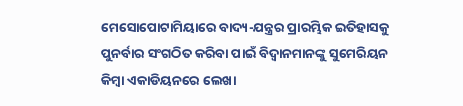ମେସୋପୋଟାମିୟାରେ ବାଦ୍ୟ-ଯନ୍ତ୍ରର ପ୍ରାରମ୍ଭିକ ଇତିହାସକୁ ପୁନର୍ବାର ସଂଗଠିତ କରିବା ପାଇଁ ବିଦ୍ୱାନମାନଙ୍କୁ ସୁମେରିୟନ କିମ୍ବା ଏକାଡିୟନରେ ଲେଖା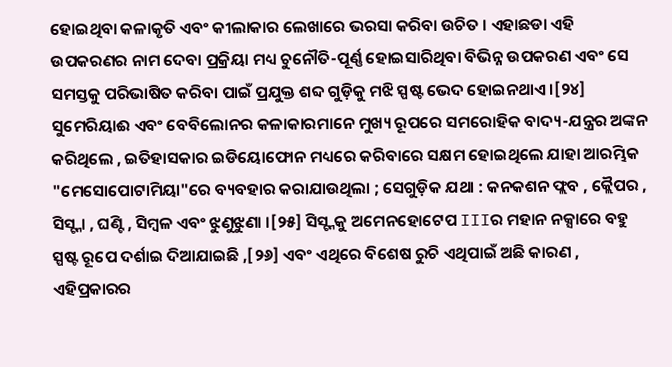ହୋଇଥିବା କଳାକୃତି ଏବଂ କୀଲାକାର ଲେଖାରେ ଭରସା କରିବା ଉଚିତ । ଏହାଛଡା ଏହି ଉପକରଣର ନାମ ଦେବା ପ୍ରକ୍ରିୟା ମଧ୍ୟ ଚୁନୌତି-ପୂର୍ଣ୍ଣ ହୋଇସାରିଥିବା ବିଭିନ୍ନ ଉପକରଣ ଏବଂ ସେ ସମସ୍ତକୁ ପରିଭାଷିତ କରିବା ପାଇଁ ପ୍ରଯୁକ୍ତ ଶବ୍ଦ ଗୁଡ଼ିକୁ ମଝି ସ୍ପଷ୍ଟ ଭେଦ ହୋଇନଥାଏ ।[୨୪] ସୁମେରିୟାଈ ଏବଂ ବେବିଲୋନର କଳାକାରମାନେ ମୁଖ୍ୟ ରୂପରେ ସମରୋହିକ ବାଦ୍ୟ-ଯନ୍ତ୍ରର ଅଙ୍କନ କରିଥିଲେ , ଇତିହାସକାର ଇଡିୟୋଫୋନ ମଧ୍ୟରେ କରିବାରେ ସକ୍ଷମ ହୋଇଥିଲେ ଯାହା ଆରମ୍ଭିକ "ମେସୋପୋଟାମିୟା"ରେ ବ୍ୟବହାର କରାଯାଉଥିଲା ; ସେଗୁଡ଼ିକ ଯଥା : କନକଶନ ଫ୍ଲବ , କ୍ଲୈପର , ସିସ୍ଟ୍ନା , ଘଣ୍ଟି , ସିମ୍ବଳ ଏବଂ ଝୁଣୁଝୁଣା ।[୨୫] ସିସ୍ଟ୍ନକୁ ଅମେନହୋଟେପ IIIର ମହାନ ନକ୍ସାରେ ବହୁ ସ୍ପଷ୍ଟ ରୂପେ ଦର୍ଶାଇ ଦିଆଯାଇଛି ,[୨୬] ଏବଂ ଏଥିରେ ବିଶେଷ ରୁଚି ଏଥିପାଇଁ ଅଛି କାରଣ , ଏହିପ୍ରକାରର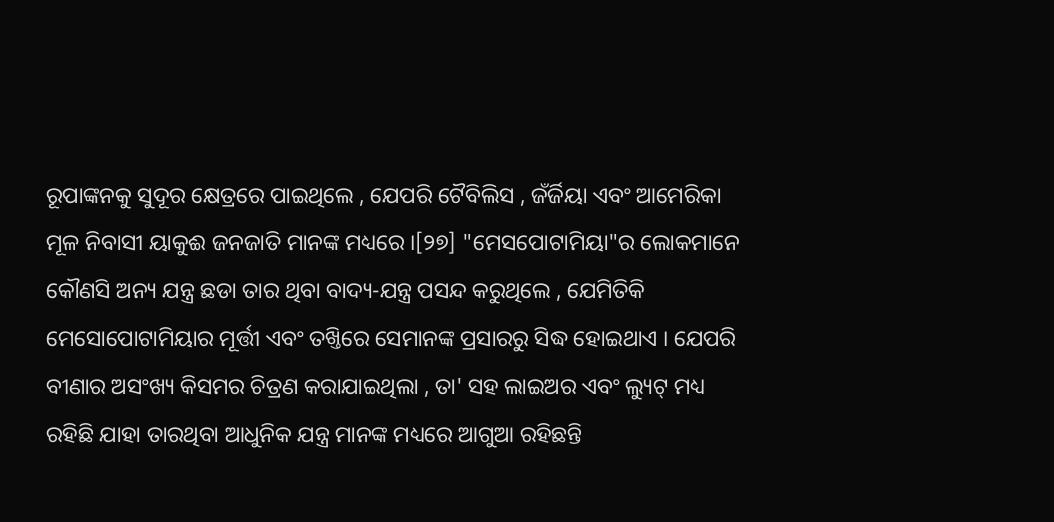ରୂପାଙ୍କନକୁ ସୁଦୂର କ୍ଷେତ୍ରରେ ପାଇଥିଲେ , ଯେପରି ଟୈବିଲିସ , ଜଁର୍ଜିୟା ଏବଂ ଆମେରିକା ମୂଳ ନିବାସୀ ୟାକୁଈ ଜନଜାତି ମାନଙ୍କ ମଧ୍ୟରେ ।[୨୭] "ମେସପୋଟାମିୟା"ର ଲୋକମାନେ କୌଣସି ଅନ୍ୟ ଯନ୍ତ୍ର ଛଡା ତାର ଥିବା ବାଦ୍ୟ-ଯନ୍ତ୍ର ପସନ୍ଦ କରୁଥିଲେ , ଯେମିତିକି ମେସୋପୋଟାମିୟାର ମୂର୍ତ୍ତୀ ଏବଂ ତଖ୍ତିରେ ସେମାନଙ୍କ ପ୍ରସାରରୁ ସିଦ୍ଧ ହୋଇଥାଏ । ଯେପରି ବୀଣାର ଅସଂଖ୍ୟ କିସମର ଚିତ୍ରଣ କରାଯାଇଥିଲା , ତା' ସହ ଲାଇଅର ଏବଂ ଲ୍ୟୁଟ୍ ମଧ୍ୟ ରହିଛି ଯାହା ତାରଥିବା ଆଧୁନିକ ଯନ୍ତ୍ର ମାନଙ୍କ ମଧ୍ୟରେ ଆଗୁଆ ରହିଛନ୍ତି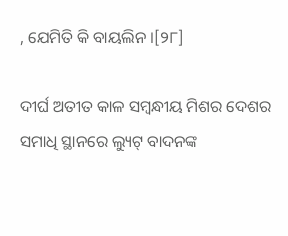, ଯେମିତି କି ବାୟଲିନ ।[୨୮]

ଦୀର୍ଘ ଅତୀତ କାଳ ସମ୍ବନ୍ଧୀୟ ମିଶର ଦେଶର ସମାଧି ସ୍ଥାନରେ ଲ୍ୟୁଟ୍ ବାଦନଙ୍କ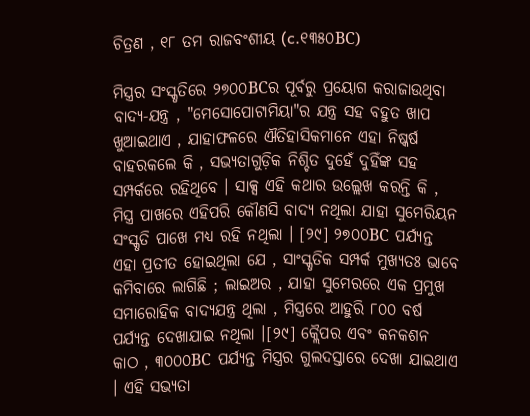ଚିତ୍ରଣ , ୧୮ ତମ ରାଜବଂଶୀୟ (c.୧୩୫୦BC)

ମିସ୍ତ୍ରର ସଂସ୍କୃତିରେ ୨୭୦୦BCର ପୂର୍ବରୁ ପ୍ରୟୋଗ କରାଜାଉଥିବା ବାଦ୍ୟ-ଯନ୍ତ୍ର , "ମେସୋପୋଟାମିୟା"ର ଯନ୍ତ୍ର ସହ ବହୁତ ଖାପ ଖୁଆଇଥାଏ , ଯାହାଫଳରେ ଐତିହାସିକମାନେ ଏହା ନିଷ୍କର୍ଷ ବାହରକଲେ କି , ସଭ୍ୟତାଗୁଡ଼ିକ ନିଶ୍ଚିତ ଦୁହେଁ ଦୁହିଁଙ୍କ ସହ ସମ୍ପର୍କରେ ରହିଥିବେ । ସାକ୍ସ ଏହି କଥାର ଉଲ୍ଲେଖ କରନ୍ତି କି , ମିସ୍ତ୍ର ପାଖରେ ଏହିପରି କୌଣସି ବାଦ୍ୟ ନଥିଲା ଯାହା ସୁମେରିୟନ ସଂସ୍କୃତି ପାଖେ ମଧ୍ୟ ରହି ନଥିଲା । [୨୯] ୨୭୦୦BC ପର୍ଯ୍ୟନ୍ତ ଏହା ପ୍ରତୀତ ହୋଇଥିଲା ଯେ , ସାଂସ୍କୃତିକ ସମ୍ପର୍କ ମୁଖ୍ୟତଃ ଭାବେ କମିବାରେ ଲାଗିଛି ; ଲାଇଅର , ଯାହା ସୁମେରରେ ଏକ ପ୍ରମୁଖ ସମାରୋହିକ ବାଦ୍ୟଯନ୍ତ୍ର ଥିଲା , ମିସ୍ତ୍ରରେ ଆହୁରି ୮୦୦ ବର୍ଷ ପର୍ଯ୍ୟନ୍ତ ଦେଖାଯାଇ ନଥିଲା ।[୨୯] କ୍ଲୈପର ଏବଂ କନକଶନ କାଠ , ୩୦୦୦BC ପର୍ଯ୍ୟନ୍ତ ମିସ୍ତ୍ରର ଗୁଲଦସ୍ତାରେ ଦେଖା ଯାଇଥାଏ । ଏହି ସଭ୍ୟତା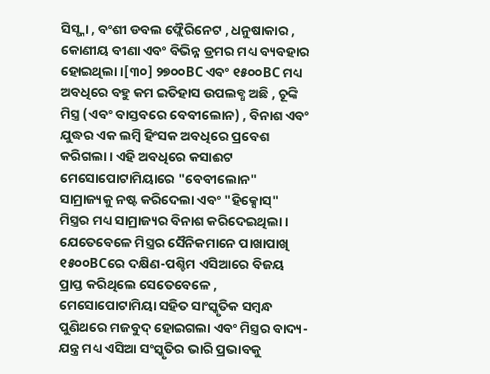ସିସ୍ଟ୍ନା , ବଂଶୀ ଡବଲ ଫ୍ଲୈରିନେଟ , ଧନୁଷାକାର , କୋଣୀୟ ବୀଣା ଏବଂ ବିଭିନ୍ନ ଡ୍ରମର ମଧ୍ୟ ବ୍ୟବହାର ହୋଇଥିଲା ।[୩୦] ୨୭୦୦BC ଏବଂ ୧୫୦୦BC ମଧ୍ୟ ଅବଧିରେ ବହୁ କମ ଇତିହାସ ଉପଲବ୍ଧ ଅଛି , ଚୂଙ୍କି ମିସ୍ତ୍ର (ଏବଂ ବାସ୍ତବରେ ବେବୀଲୋନ) , ବିନାଶ ଏବଂ ଯୁଦ୍ଧର ଏକ ଲମ୍ବି ହିଂସକ ଅବଧିରେ ପ୍ରବେଶ କରିଗଲା । ଏହି ଅବଧିରେ କସାଈଟ ମେସୋପୋଟାମିୟାରେ "ବେବୀଲୋନ" ସାମ୍ରାଜ୍ୟକୁ ନଷ୍ଟ କରିଦେଲା ଏବଂ "ହିକ୍ସୋସ୍" ମିସ୍ତ୍ରର ମଧ୍ୟ ସାମ୍ରାଜ୍ୟର ବିନାଶ କରିଦେଇଥିଲା । ଯେତେବେଳେ ମିସ୍ତ୍ରର ସୈନିକମାନେ ପାଖାପାଖି ୧୫୦୦BCରେ ଦକ୍ଷିଣ-ପଶ୍ଚିମ ଏସିଆରେ ବିଜୟ ପ୍ରାପ୍ତ କରିଥିଲେ ସେତେବେଳେ , ମେସୋପୋଟାମିୟା ସହିତ ସାଂସ୍କୃତିକ ସମ୍ବନ୍ଧ ପୁଣିଥରେ ମଜବୁଦ୍ ହୋଇଗଲା ଏବଂ ମିସ୍ତ୍ରର ବାଦ୍ୟ-ଯନ୍ତ୍ର ମଧ୍ୟ ଏସିଆ ସଂସ୍କୃତିର ଭାରି ପ୍ରଭାବକୁ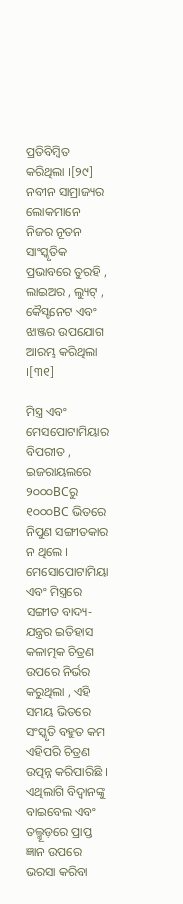ପ୍ରତିବିମ୍ବିତ କରିଥିଲା ।[୨୯] ନବୀନ ସାମ୍ରାଜ୍ୟର ଲୋକମାନେ ନିଜର ନୂତନ ସାଂସ୍କୃତିକ ପ୍ରଭାବରେ ତୁରହି , ଲାଇଅର , ଲ୍ୟୁଟ୍ , କୈସ୍ଟନେଟ ଏବଂ ଝାଞ୍ଜର ଉପଯୋଗ ଆରମ୍ଭ କରିଥିଲା ।[୩୧]

ମିସ୍ତ୍ର ଏବଂ ମେସପୋଟାମିୟାର ବିପରୀତ , ଇଜରାୟଲରେ ୨୦୦୦BCରୁ ୧୦୦୦BC ଭିତରେ ନିପୁଣ ସଙ୍ଗୀତକାର ନ ଥିଲେ । ମେସୋପୋଟାମିୟା ଏବଂ ମିସ୍ତ୍ରରେ ସଙ୍ଗୀତ ବାଦ୍ୟ-ଯନ୍ତ୍ରର ଇତିହାସ କଳାତ୍ମକ ଚିତ୍ରଣ ଉପରେ ନିର୍ଭର କରୁଥିଲା , ଏହି ସମୟ ଭିତରେ ସଂସ୍କୃତି ବହୁତ କମ ଏହିପରି ଚିତ୍ରଣ ଉତ୍ପନ୍ନ କରିପାରିଛି । ଏଥିଲାଗି ବିଦ୍ୱାନଙ୍କୁ ବାଇବେଲ ଏବଂ ତଲ୍ମୂଡ଼ରେ ପ୍ରାପ୍ତ ଜ୍ଞାନ ଉପରେ ଭରସା କରିବା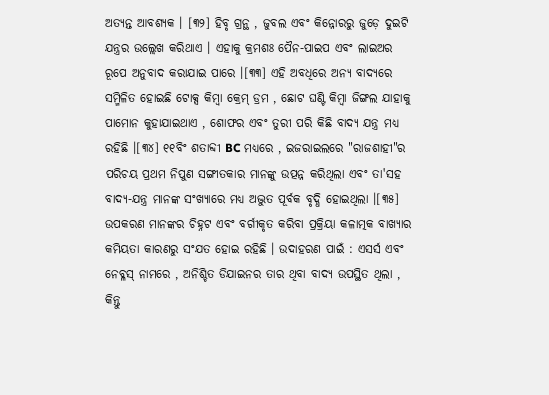ଅତ୍ୟନ୍ତ ଆବଶ୍ୟକ । [୩୨] ହିବୃ ଗ୍ରନ୍ଥ , ଜୁବଲ ଏବଂ କିନ୍ନୋରରୁ ଜୁଡ଼େ ଦୁଇଟି ଯନ୍ତ୍ରର ଉଲ୍ଲେଖ କରିଥାଏ । ଏହାକୁ କ୍ରମଶଃ ପୈନ-ପାଇପ ଏବଂ ଲାଇଅର ରୂପେ ଅନୁବାଦ କରାଯାଇ ପାରେ ।[୩୩] ଏହି ଅବଧିରେ ଅନ୍ୟ ବାଦ୍ୟରେ ସମ୍ମିଳିତ ହୋଇଛି ଟୋକ୍ସ କିମ୍ବା କ୍ରେମ୍ ଡ୍ରମ , ଛୋଟ ଘଣ୍ଟି କିମ୍ବା ଜିଙ୍ଗଲ ଯାହାକୁ ପାମୋନ କୁହାଯାଇଥାଏ , ଶୋଫର ଏବଂ ତୁରୀ ପରି କିଛି ବାଦ୍ୟ ଯନ୍ତ୍ର ମଧ୍ୟ ରହିଛି ।[୩୪] ୧୧ବିଂ ଶତାବ୍ଦୀ BC ମଧ୍ୟରେ , ଇଜରାଇଲରେ "ରାଜଶାହୀ"ର ପରିଚୟ ପ୍ରଥମ ନିପୁଣ ସଙ୍ଗୀତକାର ମାନଙ୍କୁ ଉତ୍ପନ୍ନ କରିଥିଲା ଏବଂ ତା'ସହ ବାଦ୍ୟ-ଯନ୍ତ୍ର ମାନଙ୍କ ସଂଖ୍ୟାରେ ମଧ୍ୟ ଅଦ୍ଭୁତ ପୂର୍ବକ ବୃଦ୍ଧି ହୋଇଥିଲା ।[୩୫] ଉପକରଣ ମାନଙ୍କର ଚିହ୍ନଟ ଏବଂ ବର୍ଗୀକୃତ କରିବା ପ୍ରକ୍ରିୟା କଳାତ୍ମକ ବାଖ୍ୟାର କମିୟତା କାରଣରୁ ସଂଯତ ହୋଇ ରହିଛି । ଉଦାହରଣ ପାଇଁ : ଏସର୍ସ ଏବଂ ନେବ୍ଳସ୍ ନାମରେ , ଅନିଶ୍ଚିତ ଡିଯାଇନର ତାର ଥିବା ବାଦ୍ୟ ଉପସ୍ଥିତ ଥିଲା , କିନ୍ତୁ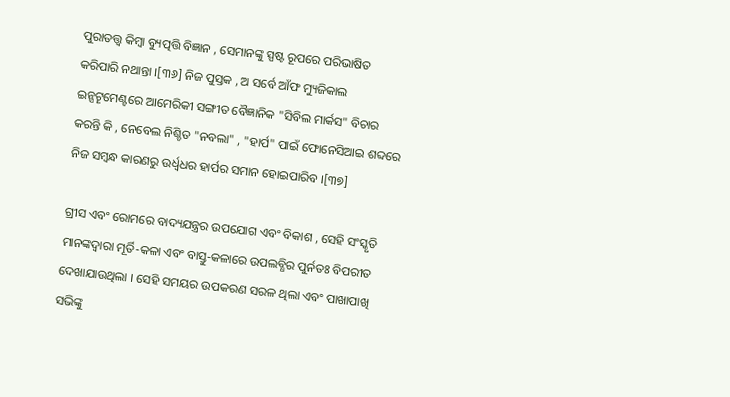ପୁରାତତ୍ତ୍ୱ କିମ୍ବା ବ୍ୟୁତ୍ପତ୍ତି ବିଜ୍ଞାନ , ସେମାନଙ୍କୁ ସ୍ପଷ୍ଟ ରୂପରେ ପରିଭାଷିତ କରିପାରି ନଥାନ୍ତା ।[୩୬] ନିଜ ପୁସ୍ତକ , ଅ ସର୍ବେ ଆଁଫ ମ୍ୟୁଜିକାଲ ଇନ୍ସଟୄମେଣ୍ଟରେ ଆମେରିକୀ ସଙ୍ଗୀତ ବୈଜ୍ଞାନିକ "ସିବିଲ ମାର୍କସ" ବିଚାର କରନ୍ତି କି , ନେବେଲ ନିଶ୍ଚିତ "ନବଲା" , "ହାର୍ପ" ପାଇଁ ଫୋନେସିଆଇ ଶବ୍ଦରେ ନିଜ ସମ୍ବନ୍ଧ କାରଣରୁ ଉର୍ଧ୍ୱଧର ହାର୍ପର ସମାନ ହୋଇପାରିବ ।[୩୭]

ଗ୍ରୀସ ଏବଂ ରୋମରେ ବାଦ୍ୟଯନ୍ତ୍ରର ଉପଯୋଗ ଏବଂ ବିକାଶ , ସେହି ସଂସ୍କୃତି ମାନଙ୍କଦ୍ୱାରା ମୂର୍ତି-କଳା ଏବଂ ବାସ୍ତୁ-କଳାରେ ଉପଲବ୍ଧିର ପୁର୍ନତଃ ବିପରୀତ ଦେଖାଯାଉଥିଲା । ସେହି ସମୟର ଉପକରଣ ସରଳ ଥିଲା ଏବଂ ପାଖାପାଖି ସଭିଙ୍କୁ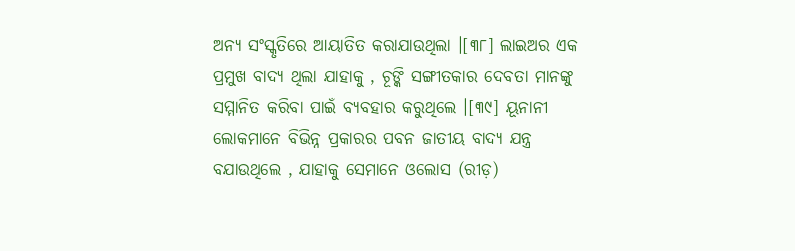ଅନ୍ୟ ସଂସ୍କୃତିରେ ଆୟାତିତ କରାଯାଉଥିଲା ।[୩୮] ଲାଇଅର ଏକ ପ୍ରମୁଖ ବାଦ୍ୟ ଥିଲା ଯାହାକୁ , ଚୂଙ୍କି ସଙ୍ଗୀତକାର ଦେବତା ମାନଙ୍କୁ ସମ୍ମାନିତ କରିବା ପାଇଁ ବ୍ୟବହାର କରୁଥିଲେ ।[୩୯] ୟୂନାନୀ ଲୋକମାନେ ବିଭିନ୍ନ ପ୍ରକାରର ପବନ ଜାତୀୟ ବାଦ୍ୟ ଯନ୍ତ୍ର ବଯାଉଥିଲେ , ଯାହାକୁ ସେମାନେ ଓଲୋସ (ରୀଡ଼)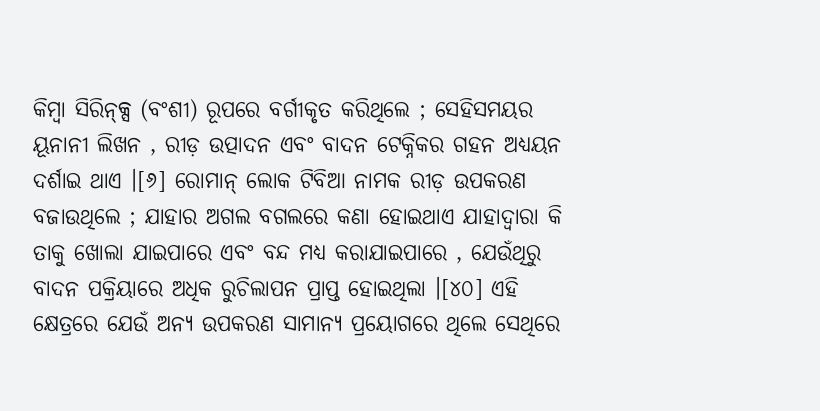କିମ୍ବା ସିରିନ୍କ୍ସ (ବଂଶୀ) ରୂପରେ ବର୍ଗୀକୃତ କରିଥିଲେ ; ସେହିସମୟର ୟୂନାନୀ ଲିଖନ , ରୀଡ଼ ଉତ୍ପାଦନ ଏବଂ ବାଦନ ଟେକ୍ନିକର ଗହନ ଅଧ୍ୟୟନ ଦର୍ଶାଇ ଥାଏ ।[୬] ରୋମାନ୍ ଲୋକ ଟିବିଆ ନାମକ ରୀଡ଼ ଉପକରଣ ବଜାଉଥିଲେ ; ଯାହାର ଅଗଲ ବଗଲରେ କଣା ହୋଇଥାଏ ଯାହାଦ୍ୱାରା କି ତାକୁ ଖୋଲା ଯାଇପାରେ ଏବଂ ବନ୍ଦ ମଧ୍ୟ କରାଯାଇପାରେ , ଯେଉଁଥିରୁ ବାଦନ ପକ୍ରିୟାରେ ଅଧିକ ରୁଚିଲାପନ ପ୍ରାପ୍ତ ହୋଇଥିଲା ।[୪୦] ଏହି କ୍ଷେତ୍ରରେ ଯେଉଁ ଅନ୍ୟ ଉପକରଣ ସାମାନ୍ୟ ପ୍ରୟୋଗରେ ଥିଲେ ସେଥିରେ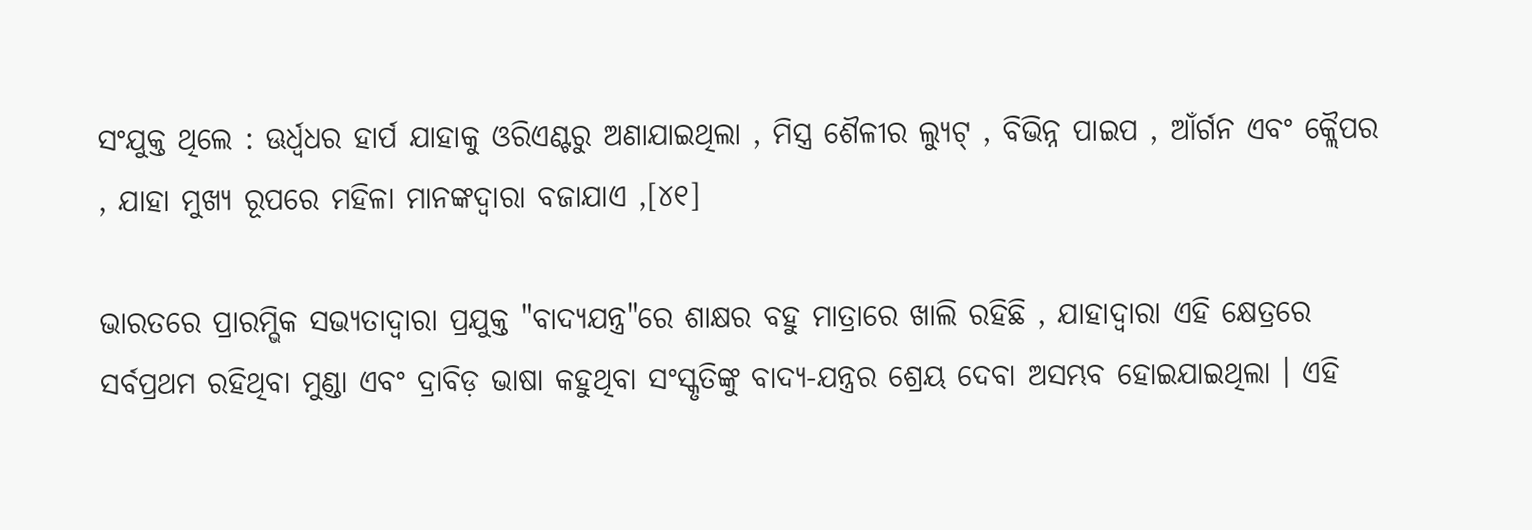ସଂଯୁକ୍ତ ଥିଲେ : ଊର୍ଧ୍ୱଧର ହାର୍ପ ଯାହାକୁ ଓରିଏଣ୍ଟରୁ ଅଣାଯାଇଥିଲା , ମିସ୍ତ୍ର ଶୈଳୀର ଲ୍ୟୁଟ୍ , ବିଭିନ୍ନ ପାଇପ , ଆଁର୍ଗନ ଏବଂ କ୍ଲୈପର , ଯାହା ମୁଖ୍ୟ ରୂପରେ ମହିଳା ମାନଙ୍କଦ୍ୱାରା ବଜାଯାଏ ,[୪୧]

ଭାରତରେ ପ୍ରାରମ୍ଭିକ ସଭ୍ୟତାଦ୍ୱାରା ପ୍ରଯୁକ୍ତ "ବାଦ୍ୟଯନ୍ତ୍ର"ରେ ଶାକ୍ଷର ବହୁ ମାତ୍ରାରେ ଖାଲି ରହିଛି , ଯାହାଦ୍ୱାରା ଏହି କ୍ଷେତ୍ରରେ ସର୍ବପ୍ରଥମ ରହିଥିବା ମୁଣ୍ଡା ଏବଂ ଦ୍ରାବିଡ଼ ଭାଷା କହୁଥିବା ସଂସ୍କୃତିଙ୍କୁ ବାଦ୍ୟ-ଯନ୍ତ୍ରର ଶ୍ରେୟ ଦେବା ଅସମ୍ଭବ ହୋଇଯାଇଥିଲା । ଏହି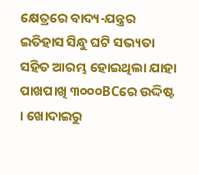କ୍ଷେତ୍ରରେ ବାଦ୍ୟ-ଯନ୍ତ୍ରର ଇତିହାସ ସିନ୍ଧୁ ଘଟି ସଭ୍ୟତା ସହିତ ଆରମ୍ଭ ହୋଇଥିଲା ଯାହା ପାଖପାଖି ୩୦୦୦BCରେ ଉଦ୍ଦିଷ୍ଟ । ଖୋଦାଇରୁ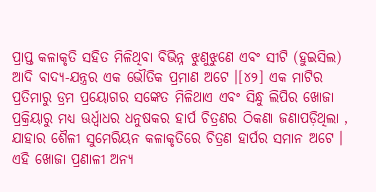ପ୍ରାପ୍ତ କଳାକୃତି ସହିତ ମିଳିଥିବା ବିଭିନ୍ନ ଝୁଣୁଝୁଣେ ଏବଂ ସୀଟି (ହୁଇସିଲ) ଆଦି ବାଦ୍ୟ-ଯନ୍ତ୍ରର ଏକ ଭୌତିକ ପ୍ରମାଣ ଅଟେ ।[୪୨] ଏକ ମାଟିର ପ୍ରତିମାରୁ ଡ୍ରମ ପ୍ରୟୋଗର ସଙ୍କେତ ମିଳିଥାଏ ଏବଂ ସିନ୍ଧୁ ଲିପିର ଖୋଜା ପ୍ରକ୍ରିୟାରୁ ମଧ୍ୟ ଊର୍ଧ୍ୱାଧର ଧନୁଷକର ହାର୍ପ ଚିତ୍ରଣର ଠିକଣା ଜଣାପଡ଼ିଥିଲା , ଯାହାର ଶୈଳୀ ସୁମେରିୟନ କଳାକୃତିରେ ଚିତ୍ରଣ ହାର୍ପର ସମାନ ଅଟେ । ଏହି ଖୋଜା ପ୍ରଣାଳୀ ଅନ୍ୟ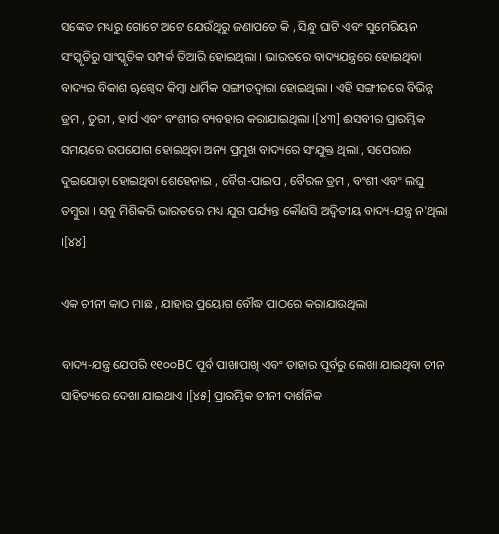ସଙ୍କେତ ମଧ୍ୟରୁ ଗୋଟେ ଅଟେ ଯେଉଁଥିରୁ ଜଣାପଡେ କି , ସିନ୍ଧୁ ଘାଟି ଏବଂ ସୁମେରିୟନ ସଂସ୍କୃତିରୁ ସାଂସ୍କୃତିକ ସମ୍ପର୍କ ତିଆରି ହୋଇଥିଲା । ଭାରତରେ ବାଦ୍ୟଯନ୍ତ୍ରରେ ହୋଇଥିବା ବାଦ୍ୟର ବିକାଶ ୠଗ୍ୱେଦ କିମ୍ବା ଧାର୍ମିକ ସଙ୍ଗୀତଦ୍ୱାରା ହୋଇଥିଲା । ଏହି ସଙ୍ଗୀତରେ ବିଭିନ୍ନ ଡ୍ରମ , ତୁରୀ , ହାର୍ପ ଏବଂ ବଂଶୀର ବ୍ୟବହାର କରାଯାଇଥିଲା ।[୪୩] ଈସବୀର ପ୍ରାରମ୍ଭିକ ସମୟରେ ଉପଯୋଗ ହୋଇଥିବା ଅନ୍ୟ ପ୍ରମୁଖ ବାଦ୍ୟରେ ସଂଯୁକ୍ତ ଥିଲା , ସପେରାର ଦୁଇଯୋଡ଼ା ହୋଇଥିବା ଶେହେନାଇ , ବୈଗ-ପାଇପ , ବୈରଳ ଡ୍ରମ , ବଂଶୀ ଏବଂ ଲଘୁ ତମ୍ବୁରା । ସବୁ ମିଶିକରି ଭାରତରେ ମଧ୍ୟ ଯୁଗ ପର୍ଯ୍ୟନ୍ତ କୌଣସି ଅଦ୍ୱିତୀୟ ବାଦ୍ୟ-ଯନ୍ତ୍ର ନ'ଥିଲା ।[୪୪]

ଏକ ଚୀନୀ କାଠ ମାଛ , ଯାହାର ପ୍ରୟୋଗ ବୌଦ୍ଧ ପାଠରେ କରାଯାଉଥିଲା

ବାଦ୍ୟ-ଯନ୍ତ୍ର ଯେପରି ୧୧୦୦BC ପୂର୍ବ ପାଖାପାଖି ଏବଂ ତାହାର ପୂର୍ବରୁ ଲେଖା ଯାଇଥିବା ଚୀନ ସାହିତ୍ୟରେ ଦେଖା ଯାଇଥାଏ ।[୪୫] ପ୍ରାରମ୍ଭିକ ଚୀନୀ ଦାର୍ଶନିକ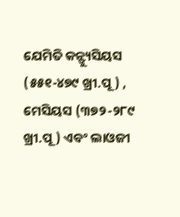ଯେମିତି କନ୍ଫ୍ୟୁସିୟସ (୫୫୧-୪୭୯ ଖ୍ରୀ.ପୂ) , ମେସିୟସ (୩୭୨-୨୮୯ ଖ୍ରୀ.ପୂ) ଏବଂ ଲାଓଜୀ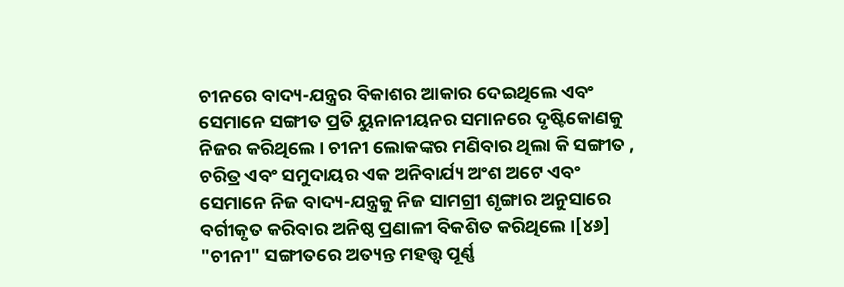ଚୀନରେ ବାଦ୍ୟ-ଯନ୍ତ୍ରର ବିକାଶର ଆକାର ଦେଇଥିଲେ ଏବଂ ସେମାନେ ସଙ୍ଗୀତ ପ୍ରତି ୟୁନାନୀୟନର ସମାନରେ ଦୃଷ୍ଟିକୋଣକୁ ନିଜର କରିଥିଲେ । ଚୀନୀ ଲୋକଙ୍କର ମଣିବାର ଥିଲା କି ସଙ୍ଗୀତ , ଚରିତ୍ର ଏବଂ ସମୁଦାୟର ଏକ ଅନିବାର୍ଯ୍ୟ ଅଂଶ ଅଟେ ଏବଂ ସେମାନେ ନିଜ ବାଦ୍ୟ-ଯନ୍ତ୍ରକୁ ନିଜ ସାମଗ୍ରୀ ଶୃଙ୍ଗାର ଅନୁସାରେ ବର୍ଗୀକୃତ କରିବାର ଅନିଷ୍ଠ ପ୍ରଣାଳୀ ବିକଶିତ କରିଥିଲେ ।[୪୬] "ଚୀନୀ" ସଙ୍ଗୀତରେ ଅତ୍ୟନ୍ତ ମହତ୍ତ୍ୱ ପୂର୍ଣ୍ଣ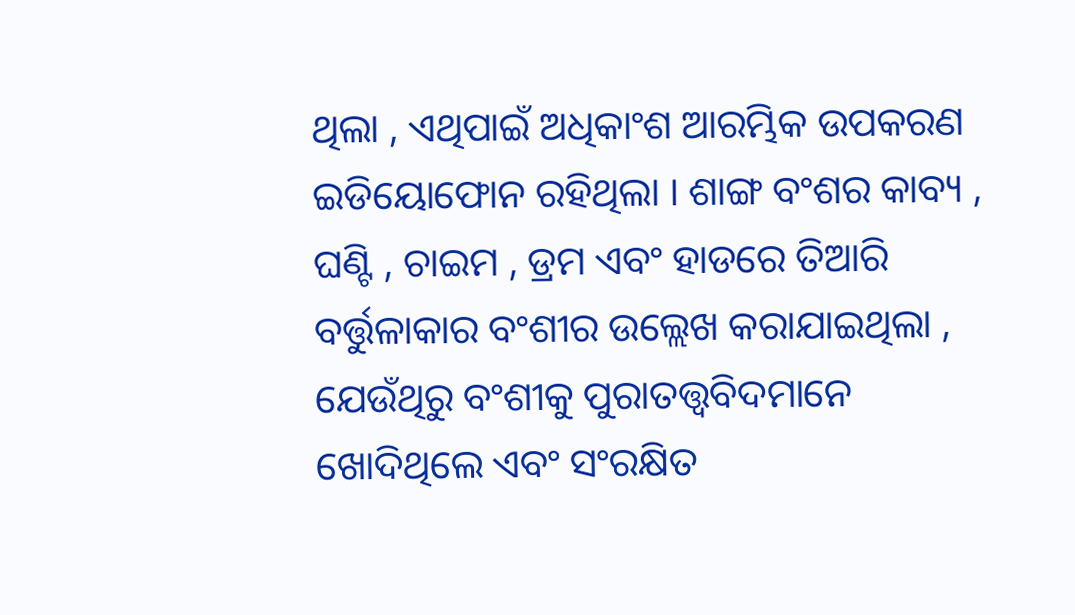ଥିଲା , ଏଥିପାଇଁ ଅଧିକାଂଶ ଆରମ୍ଭିକ ଉପକରଣ ଇଡିୟୋଫୋନ ରହିଥିଲା । ଶାଙ୍ଗ ବଂଶର କାବ୍ୟ , ଘଣ୍ଟି , ଚାଇମ , ଡ୍ରମ ଏବଂ ହାଡରେ ତିଆରି ବର୍ତ୍ତୁଳାକାର ବଂଶୀର ଉଲ୍ଲେଖ କରାଯାଇଥିଲା , ଯେଉଁଥିରୁ ବଂଶୀକୁ ପୁରାତତ୍ତ୍ୱବିଦ‌ମାନେ ଖୋଦିଥିଲେ ଏବଂ ସଂରକ୍ଷିତ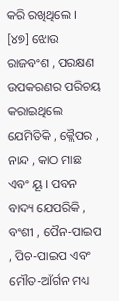କରି ରଖିଥିଲେ । [୪୭] ଝୋଉ ରାଜବଂଶ , ପରକ୍ଷଣ ଉପକରଣର ପରିଚୟ କରାଇଥିଲେ ଯେମିତିକି , କ୍ଲୈପର , ନାନ୍ଦ , କାଠ ମାଛ ଏବଂ ୟୂ । ପବନ ବାଦ୍ୟ ଯେପରିକି , ବଂଶୀ , ପୈନ-ପାଇପ , ପିଚ-ପାଇପ ଏବଂ ମୌତ-ଆଁର୍ଗନ ମଧ୍ୟ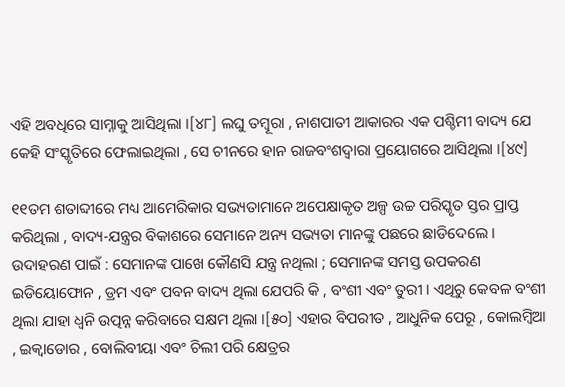ଏହି ଅବଧିରେ ସାମ୍ନାକୁ ଆସିଥିଲା ।[୪୮] ଲଘୁ ତମ୍ବୂରା , ନାଶପାତୀ ଆକାରର ଏକ ପଶ୍ଚିମୀ ବାଦ୍ୟ ଯେ କେହି ସଂସ୍କୃତିରେ ଫେଲାଇଥିଲା , ସେ ଚୀନରେ ହାନ ରାଜବଂଶଦ୍ୱାରା ପ୍ରୟୋଗରେ ଆସିଥିଲା ।[୪୯]

୧୧ତମ ଶତାବ୍ଦୀରେ ମଧ୍ୟ ଆମେରିକାର ସଭ୍ୟତାମାନେ ଅପେକ୍ଷାକୃତ ଅଳ୍ପ ଉଚ୍ଚ ପରିସ୍କୃତ ସ୍ତର ପ୍ରାପ୍ତ କରିଥିଲା , ବାଦ୍ୟ-ଯନ୍ତ୍ରର ବିକାଶରେ ସେମାନେ ଅନ୍ୟ ସଭ୍ୟତା ମାନଙ୍କୁ ପଛରେ ଛାଡିଦେଲେ । ଉଦାହରଣ ପାଇଁ : ସେମାନଙ୍କ ପାଖେ କୌଣସି ଯନ୍ତ୍ର ନଥିଲା ; ସେମାନଙ୍କ ସମସ୍ତ ଉପକରଣ ଇଡିୟୋଫୋନ , ଡ୍ରମ ଏବଂ ପବନ ବାଦ୍ୟ ଥିଲା ଯେପରି କି , ବଂଶୀ ଏବଂ ତୁରୀ । ଏଥିରୁ କେବଳ ବଂଶୀ ଥିଲା ଯାହା ଧ୍ୱନି ଉତ୍ପନ୍ନ କରିବାରେ ସକ୍ଷମ ଥିଲା ।[୫୦] ଏହାର ବିପରୀତ , ଆଧୁନିକ ପେରୂ , କୋଲମ୍ବିଆ , ଇକ୍ୱାଡୋର , ବୋଲିବୀୟା ଏବଂ ଚିଲୀ ପରି କ୍ଷେତ୍ରର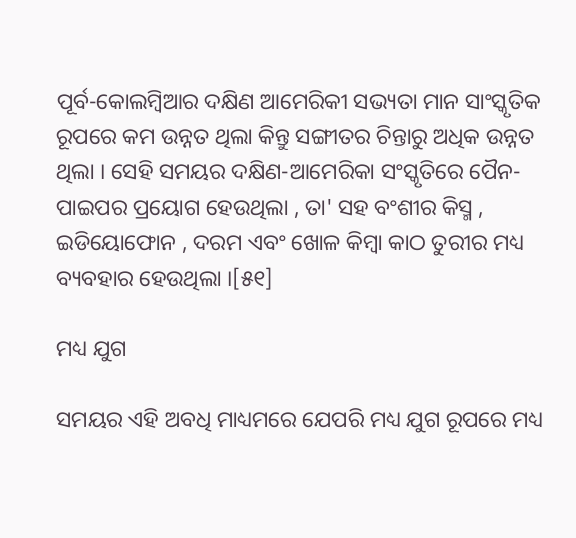ପୂର୍ବ-କୋଲମ୍ବିଆର ଦକ୍ଷିଣ ଆମେରିକୀ ସଭ୍ୟତା ମାନ ସାଂସ୍କୃତିକ ରୂପରେ କମ ଉନ୍ନତ ଥିଲା କିନ୍ତୁ ସଙ୍ଗୀତର ଚିନ୍ତାରୁ ଅଧିକ ଉନ୍ନତ ଥିଲା । ସେହି ସମୟର ଦକ୍ଷିଣ-ଆମେରିକା ସଂସ୍କୃତିରେ ପୈନ-ପାଇପର ପ୍ରୟୋଗ ହେଉଥିଲା , ତା' ସହ ବଂଶୀର କିସ୍ମ , ଇଡିୟୋଫୋନ , ଦରମ ଏବଂ ଖୋଳ କିମ୍ବା କାଠ ତୁରୀର ମଧ୍ୟ ବ୍ୟବହାର ହେଉଥିଲା ।[୫୧]

ମଧ୍ୟ ଯୁଗ

ସମୟର ଏହି ଅବଧି ମାଧ୍ୟମରେ ଯେପରି ମଧ୍ୟ ଯୁଗ ରୂପରେ ମଧ୍ୟ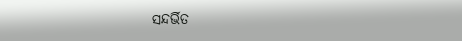ସନ୍ଦର୍ଭିତ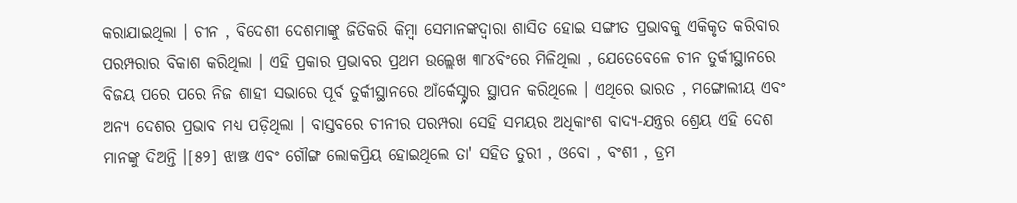କରାଯାଇଥିଲା । ଚୀନ , ବିଦେଶୀ ଦେଶମାଙ୍କୁ ଜିତିକରି କିମ୍ବା ସେମାନଙ୍କଦ୍ୱାରା ଶାସିତ ହୋଇ ସଙ୍ଗୀତ ପ୍ରଭାବକୁ ଏକିକୃତ କରିବାର ପରମ୍ପରାର ବିକାଶ କରିଥିଲା । ଏହି ପ୍ରକାର ପ୍ରଭାବର ପ୍ରଥମ ଉଲ୍ଲେଖ ୩୮୪ବିଂରେ ମିଳିଥିଲା , ଯେତେବେଳେ ଚୀନ ତୁର୍କୀସ୍ଥାନରେ ବିଜୟ ପରେ ପରେ ନିଜ ଶାହୀ ସଭାରେ ପୂର୍ବ ତୁର୍କୀସ୍ଥାନରେ ଆଁର୍କେସ୍ଟ୍ନାର ସ୍ଥାପନ କରିଥିଲେ । ଏଥିରେ ଭାରତ , ମଙ୍ଗୋଲୀୟ ଏବଂ ଅନ୍ୟ ଦେଶର ପ୍ରଭାବ ମଧ୍ୟ ପଡ଼ିଥିଲା । ବାସ୍ତବରେ ଚୀନୀର ପରମ୍ପରା ସେହି ସମୟର ଅଧିକାଂଶ ବାଦ୍ୟ-ଯନ୍ତ୍ରର ଶ୍ରେୟ ଏହି ଦେଶ ମାନଙ୍କୁ ଦିଅନ୍ତି ।[୫୨] ଝାଞ୍ଝ ଏବଂ ଗୌଙ୍ଗ ଲୋକପ୍ରିୟ ହୋଇଥିଲେ ତା' ସହିତ ତୁରୀ , ଓବୋ , ବଂଶୀ , ଡ୍ରମ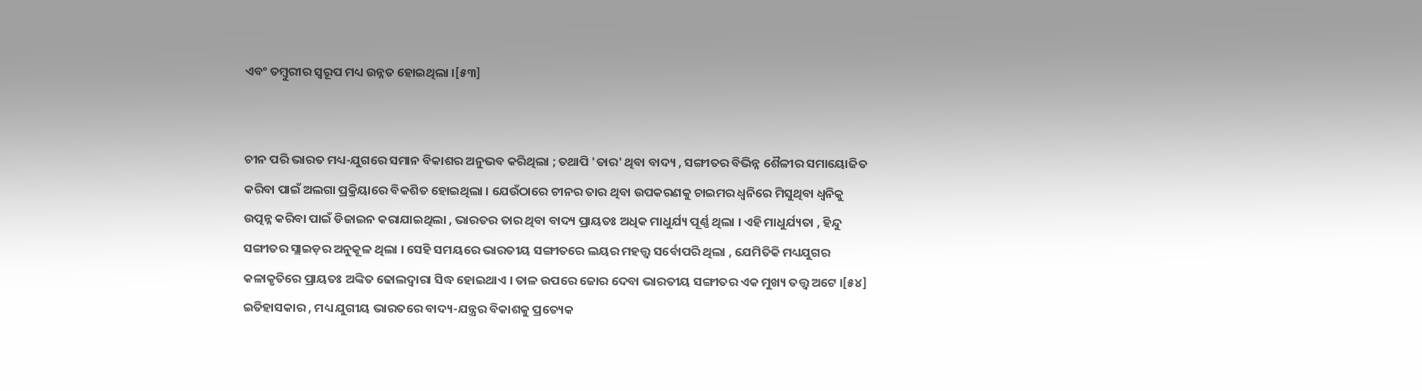ଏବଂ ତମ୍ବୁରୀର ସ୍ୱରୂପ ମଧ୍ୟ ଉନ୍ନତ ହୋଇଥିଲା ।[୫୩]


ଚୀନ ପରି ଭାରତ ମଧ୍ୟ-ଯୁଗରେ ସମାନ ବିକାଶର ଅନୁଭବ କରିଥିଲା ; ତଥାପି 'ତାର' ଥିବା ବାଦ୍ୟ , ସଙ୍ଗୀତର ବିଭିନ୍ନ ଶୈଳୀର ସମାୟୋଜିତ କରିବା ପାଇଁ ଅଲଗା ପ୍ରକ୍ରିୟାରେ ବିକଶିତ ହୋଇଥିଲା । ଯେଉଁଠାରେ ଚୀନର ତାର ଥିବା ଉପକରଣକୁ ଚାଇମର ଧ୍ୱନିରେ ମିସୁଥିବା ଧ୍ୱନିକୁ ଉତ୍ପନ୍ନ କରିବା ପାଇଁ ଡିଜାଇନ କରାଯାଇଥିଲା , ଭାରତର ତାର ଥିବା ବାଦ୍ୟ ପ୍ରାୟତଃ ଅଧିକ ମାଧୁର୍ଯ୍ୟ ପୂର୍ଣ୍ଣ ଥିଲା । ଏହି ମାଧୁର୍ଯ୍ୟତା , ହିନ୍ଦୁ ସଙ୍ଗୀତର ସ୍ଲାଇଡ଼ର ଅନୁକୂଳ ଥିଲା । ସେହି ସମୟରେ ଭାରତୀୟ ସଙ୍ଗୀତରେ ଲୟର ମହତ୍ତ୍ୱ ସର୍ବୋପରି ଥିଲା , ଯେମିତିକି ମଧ୍ୟଯୁଗର କଳାକୃତିରେ ପ୍ରାୟତଃ ଅଙ୍କିତ ଢୋଲଦ୍ୱାରା ସିଦ୍ଧ ହୋଇଥାଏ । ତାଳ ଉପରେ ଜୋର ଦେବା ଭାରତୀୟ ସଙ୍ଗୀତର ଏକ ମୁଖ୍ୟ ତତ୍ତ୍ୱ ଅଟେ ।[୫୪] ଇତିହାସକାର , ମଧ୍ୟ ଯୁଗୀୟ ଭାରତରେ ବାଦ୍ୟ-ଯନ୍ତ୍ରର ବିକାଶକୁ ପ୍ରତ୍ୟେକ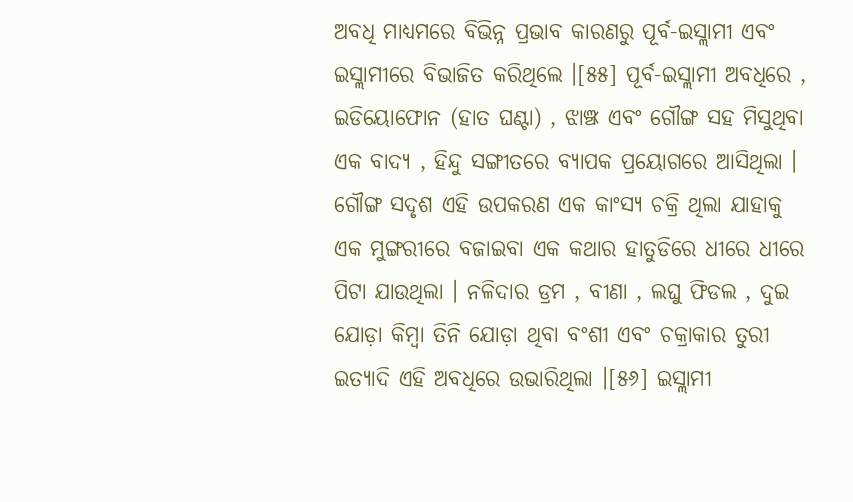ଅବଧି ମାଧ୍ୟମରେ ବିଭିନ୍ନ ପ୍ରଭାବ କାରଣରୁ ପୂର୍ବ-ଇସ୍ଲାମୀ ଏବଂ ଇସ୍ଲାମୀରେ ବିଭାଜିତ କରିଥିଲେ ।[୫୫] ପୂର୍ବ-ଇସ୍ଲାମୀ ଅବଧିରେ , ଇଡିୟୋଫୋନ (ହାତ ଘଣ୍ଟା) , ଝାଞ୍ଝ ଏବଂ ଗୌଙ୍ଗ ସହ ମିସୁଥିବା ଏକ ବାଦ୍ୟ , ହିନ୍ଦୁ ସଙ୍ଗୀତରେ ବ୍ୟାପକ ପ୍ରୟୋଗରେ ଆସିଥିଲା । ଗୌଙ୍ଗ ସଦୃଶ ଏହି ଉପକରଣ ଏକ କାଂସ୍ୟ ଚକ୍ରି ଥିଲା ଯାହାକୁ ଏକ ମୁଙ୍ଗରୀରେ ବଜାଇବା ଏକ କଥାର ହାତୁଡିରେ ଧୀରେ ଧୀରେ ପିଟା ଯାଉଥିଲା । ନଳିଦାର ଡ୍ରମ , ବୀଣା , ଲଘୁ ଫିଡଲ , ଦୁଇ ଯୋଡ଼ା କିମ୍ବା ତିନି ଯୋଡ଼ା ଥିବା ବଂଶୀ ଏବଂ ଚକ୍ରାକାର ତୁରୀ ଇତ୍ୟାଦି ଏହି ଅବଧିରେ ଉଭାରିଥିଲା ।[୫୬] ଇସ୍ଲାମୀ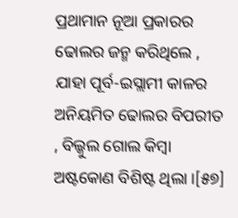ପ୍ରଥାମାନ ନୂଆ ପ୍ରକାରର ଢୋଲର ଜନ୍ମ କରିଥିଲେ , ଯାହା ପୂର୍ବ-ଇସ୍ଲାମୀ କାଳର ଅନିୟମିତ ଢୋଲର ବିପରୀତ , ବିଲ୍କୁଲ ଗୋଲ କିମ୍ବା ଅଷ୍ଟକୋଣ ବିଶିଷ୍ଟ ଥିଲା ।[୫୭]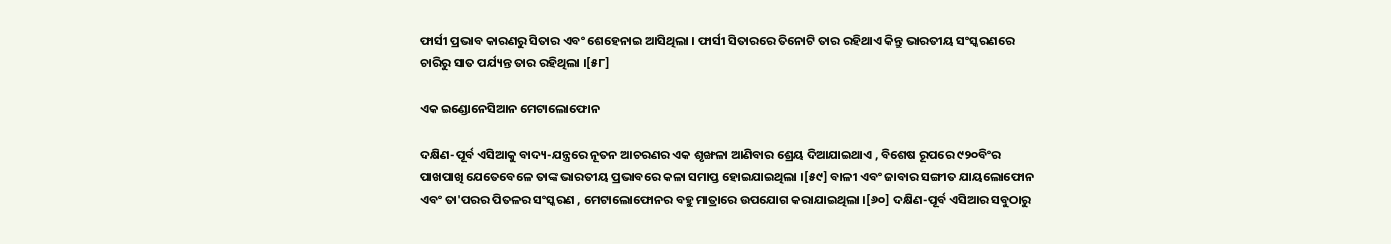ଫାର୍ସୀ ପ୍ରଭାବ କାରଣରୁ ସିତାର ଏବଂ ଶେହେନାଇ ଆସିଥିଲା । ଫାର୍ସୀ ସିତାରରେ ତିନୋଟି ତାର ରହିଥାଏ କିନ୍ତୁ ଭାରତୀୟ ସଂସ୍କରଣରେ ଚାରିରୁ ସାତ ପର୍ଯ୍ୟନ୍ତ ତାର ରହିଥିଲା ।[୫୮]

ଏକ ଇଣ୍ଡୋନେସିଆନ ମେଟାଲୋଫୋନ

ଦକ୍ଷିଣ-ପୂର୍ବ ଏସିଆକୁ ବାଦ୍ୟ-ଯନ୍ତ୍ରରେ ନୂତନ ଆଚରଣର ଏକ ଶୃଙ୍ଖଳା ଆଣିବାର ଶ୍ରେୟ ଦିଆଯାଇଥାଏ , ବିଶେଷ ରୂପରେ ୯୨୦ବିଂର ପାଖପାଖି ଯେତେବେଳେ ତାଙ୍କ ଭାରତୀୟ ପ୍ରଭାବରେ କଳା ସମାପ୍ତ ହୋଇଯାଇଥିଲା ।[୫୯] ବାଳୀ ଏବଂ ଜାବାର ସଙ୍ଗୀତ ଯାୟଲୋଫୋନ ଏବଂ ତା'ପରର ପିତଳର ସଂସ୍କରଣ , ମେଟାଲୋଫୋନର ବହୁ ମାତ୍ରାରେ ଉପଯୋଗ କରାଯାଇଥିଲା ।[୬୦] ଦକ୍ଷିଣ-ପୂର୍ବ ଏସିଆର ସବୁଠାରୁ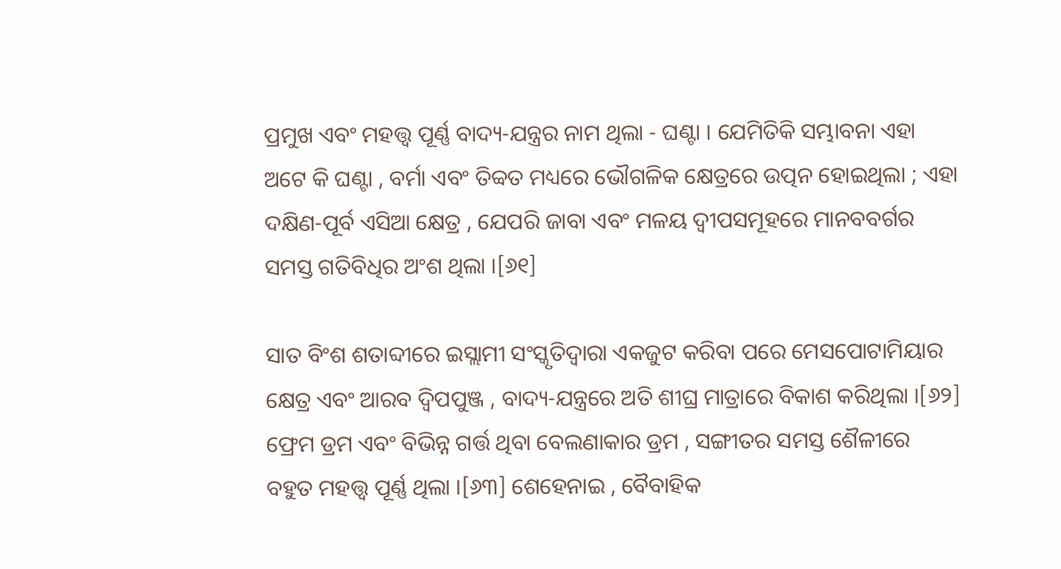ପ୍ରମୁଖ ଏବଂ ମହତ୍ତ୍ୱ ପୂର୍ଣ୍ଣ ବାଦ୍ୟ-ଯନ୍ତ୍ରର ନାମ ଥିଲା - ଘଣ୍ଟା । ଯେମିତିକି ସମ୍ଭାବନା ଏହା ଅଟେ କି ଘଣ୍ଟା , ବର୍ମା ଏବଂ ତିବ୍ୱତ ମଧ୍ୟରେ ଭୌଗଳିକ କ୍ଷେତ୍ରରେ ଉତ୍ପନ ହୋଇଥିଲା ; ଏହା ଦକ୍ଷିଣ-ପୂର୍ବ ଏସିଆ କ୍ଷେତ୍ର , ଯେପରି ଜାବା ଏବଂ ମଳୟ ଦ୍ୱୀପସମୂହରେ ମାନବବର୍ଗର ସମସ୍ତ ଗତିବିଧିର ଅଂଶ ଥିଲା ।[୬୧]

ସାତ ବିଂଶ ଶତାବ୍ଦୀରେ ଇସ୍ଲାମୀ ସଂସ୍କୃତିଦ୍ୱାରା ଏକଜୁଟ କରିବା ପରେ ମେସପୋଟାମିୟାର କ୍ଷେତ୍ର ଏବଂ ଆରବ ଦ୍ୱିପପୁଞ୍ଜ , ବାଦ୍ୟ-ଯନ୍ତ୍ରରେ ଅତି ଶୀଘ୍ର ମାତ୍ରାରେ ବିକାଶ କରିଥିଲା ।[୬୨] ଫ୍ରେମ ଡ୍ରମ ଏବଂ ବିଭିନ୍ନ ଗର୍ତ୍ତ ଥିବା ବେଲଣାକାର ଡ୍ରମ , ସଙ୍ଗୀତର ସମସ୍ତ ଶୈଳୀରେ ବହୁତ ମହତ୍ତ୍ୱ ପୂର୍ଣ୍ଣ ଥିଲା ।[୬୩] ଶେହେନାଇ , ବୈବାହିକ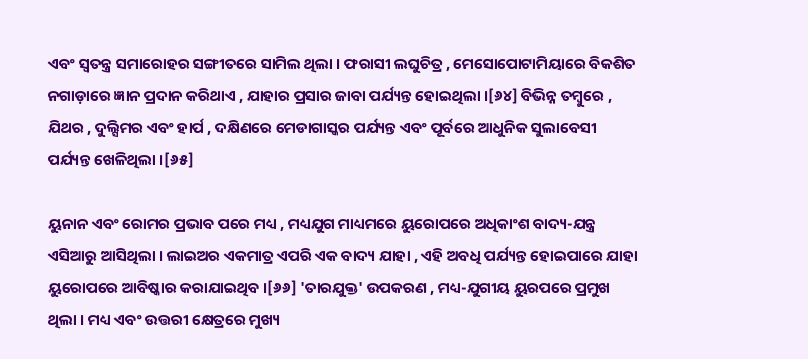ଏବଂ ସ୍ୱତନ୍ତ୍ର ସମାରୋହର ସଙ୍ଗୀତରେ ସାମିଲ ଥିଲା । ଫରାସୀ ଲଘୁଚିତ୍ର , ମେସୋପୋଟାମିୟାରେ ବିକଶିତ ନଗାଡ଼ାରେ ଜ୍ଞାନ ପ୍ରଦାନ କରିଥାଏ , ଯାହାର ପ୍ରସାର ଜାବା ପର୍ଯ୍ୟନ୍ତ ହୋଇଥିଲା ।[୬୪] ବିଭିନ୍ନ ତମ୍ବୁରେ , ଯିଥର , ଦୁଲ୍ସିମର ଏବଂ ହାର୍ପ , ଦକ୍ଷିଣରେ ମେଡାଗାସ୍କର ପର୍ଯ୍ୟନ୍ତ ଏବଂ ପୂର୍ବରେ ଆଧୁନିକ ସୁଲାବେସୀ ପର୍ଯ୍ୟନ୍ତ ଖେଳିଥିଲା ।[୬୫]

ୟୁନାନ ଏବଂ ରୋମର ପ୍ରଭାବ ପରେ ମଧ୍ୟ , ମଧ୍ୟଯୁଗ ମାଧ୍ୟମରେ ୟୁରୋପରେ ଅଧିକାଂଶ ବାଦ୍ୟ-ଯନ୍ତ୍ର ଏସିଆରୁ ଆସିଥିଲା । ଲାଇଅର ଏକମାତ୍ର ଏପରି ଏକ ବାଦ୍ୟ ଯାହା , ଏହି ଅବଧି ପର୍ଯ୍ୟନ୍ତ ହୋଇପାରେ ଯାହା ୟୁରୋପରେ ଆବିଷ୍କାର କରାଯାଇଥିବ ।[୬୬] 'ତାରଯୁକ୍ତ' ଉପକରଣ , ମଧ୍ୟ-ଯୁଗୀୟ ୟୁରପରେ ପ୍ରମୁଖ ଥିଲା । ମଧ୍ୟ ଏବଂ ଉତ୍ତରୀ କ୍ଷେତ୍ରରେ ମୁଖ୍ୟ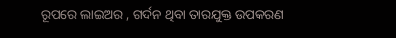ରୂପରେ ଲାଇଅର , ଗର୍ଦନ ଥିବା ତାରଯୁକ୍ତ ଉପକରଣ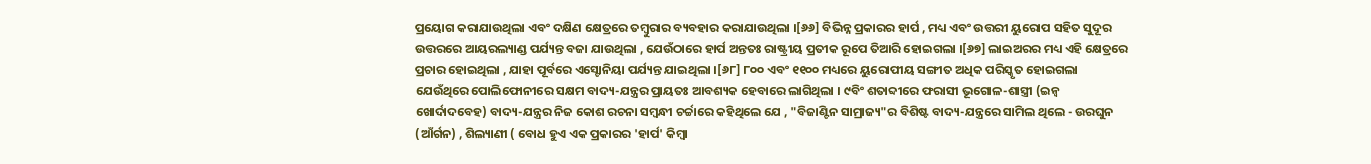ପ୍ରୟୋଗ କରାଯାଉଥିଲା ଏବଂ ଦକ୍ଷିଣ କ୍ଷେତ୍ରରେ ତମ୍ବୁରାର ବ୍ୟବହାର କରାଯାଉଥିଲା ।[୬୬] ବିଭିନ୍ନ ପ୍ରକାରର ହାର୍ପ , ମଧ୍ୟ ଏବଂ ଉତ୍ତରୀ ୟୁରୋପ ସହିତ ସୁଦୂର ଉତ୍ତରରେ ଆୟରଲ୍ୟାଣ୍ଡ ପର୍ଯ୍ୟନ୍ତ ବଜା ଯାଉଥିଲା , ଯେଉଁଠାରେ ହାର୍ପ ଅନ୍ତତଃ ରାଷ୍ଟ୍ରୀୟ ପ୍ରତୀକ ରୂପେ ତିଆରି ହୋଇଗଲା ।[୬୭] ଲାଇଅରର ମଧ୍ୟ ଏହି କ୍ଷେତ୍ରରେ ପ୍ରଚାର ହୋଇଥିଲା , ଯାହା ପୂର୍ବରେ ଏସ୍ଟୋନିୟା ପର୍ଯ୍ୟନ୍ତ ଯାଇଥିଲା ।[୬୮] ୮୦୦ ଏବଂ ୧୧୦୦ ମଧ୍ୟରେ ୟୁରୋପୀୟ ସଙ୍ଗୀତ ଅଧିକ ପରିସ୍କୃତ ହୋଇଗଲା ଯେଉଁଥିରେ ପୋଲିଫୋନୀରେ ସକ୍ଷମ ବାଦ୍ୟ-ଯନ୍ତ୍ରର ପ୍ରାୟତଃ ଆବଶ୍ୟକ ହେବାରେ ଲାଗିଥିଲା । ୯ବିଂ ଶତାବ୍ଦୀରେ ଫରାସୀ ଭୂଗୋଳ-ଶାସ୍ତ୍ରୀ (ଇନ୍ୱ ଖୋର୍ଦାଦବେହ) ବାଦ୍ୟ-ଯନ୍ତ୍ରର ନିଜ କୋଶ ରଚନା ସମ୍ବନ୍ଧୀ ଚର୍ଚ୍ଚାରେ କହିଥିଲେ ଯେ , "ବିଜାଣ୍ଟିନ ସାମ୍ରାଜ୍ୟ"ର ବିଶିଷ୍ଟ ବାଦ୍ୟ-ଯନ୍ତ୍ରରେ ସାମିଲ ଥିଲେ - ଉରଘୁନ (ଆଁର୍ଗନ) , ଶିଲ୍ୟାଣୀ ( ବୋଧ ହୁଏ ଏକ ପ୍ରକାରର 'ହାର୍ପ' କିମ୍ବା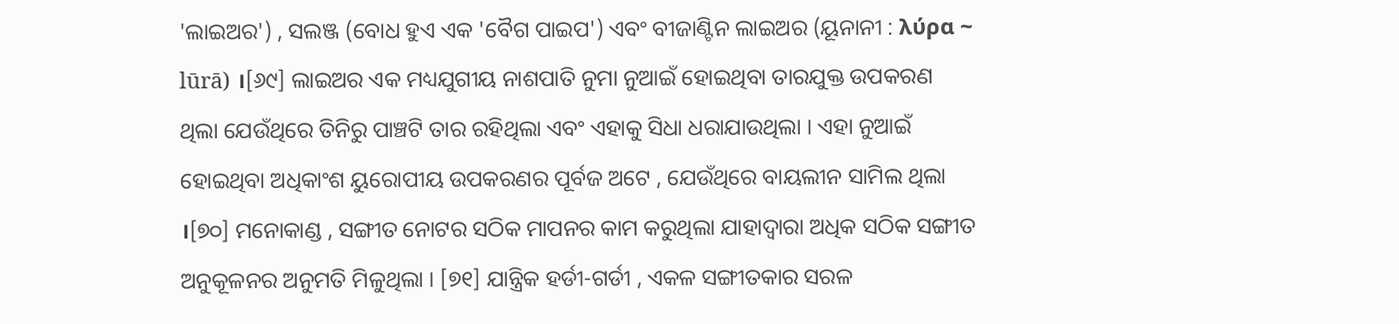'ଲାଇଅର') , ସଲଞ୍ଜ (ବୋଧ ହୁଏ ଏକ 'ବୈଗ ପାଇପ') ଏବଂ ବୀଜାଣ୍ଟିନ ଲାଇଅର (ୟୂନାନୀ : λύρα ~ lūrā) ।[୬୯] ଲାଇଅର ଏକ ମଧ୍ୟଯୁଗୀୟ ନାଶପାତି ନୁମା ନୁଆଇଁ ହୋଇଥିବା ତାରଯୁକ୍ତ ଉପକରଣ ଥିଲା ଯେଉଁଥିରେ ତିନିରୁ ପାଞ୍ଚଟି ତାର ରହିଥିଲା ଏବଂ ଏହାକୁ ସିଧା ଧରାଯାଉଥିଲା । ଏହା ନୁଆଇଁ ହୋଇଥିବା ଅଧିକାଂଶ ୟୁରୋପୀୟ ଉପକରଣର ପୂର୍ବଜ ଅଟେ , ଯେଉଁଥିରେ ବାୟଲୀନ ସାମିଲ ଥିଲା ।[୭୦] ମନୋକାଣ୍ଡ , ସଙ୍ଗୀତ ନୋଟର ସଠିକ ମାପନର କାମ କରୁଥିଲା ଯାହାଦ୍ୱାରା ଅଧିକ ସଠିକ ସଙ୍ଗୀତ ଅନୁକୂଳନର ଅନୁମତି ମିଳୁଥିଲା । [୭୧] ଯାନ୍ତ୍ରିକ ହର୍ଡୀ-ଗର୍ଡୀ , ଏକଳ ସଙ୍ଗୀତକାର ସରଳ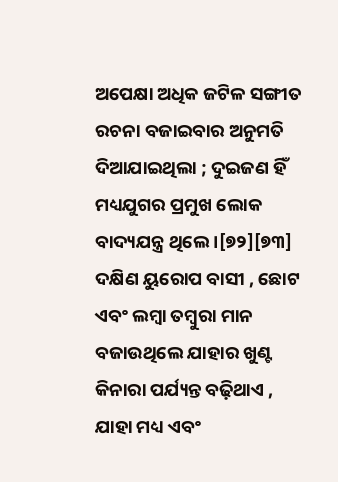ଅପେକ୍ଷା ଅଧିକ ଜଟିଳ ସଙ୍ଗୀତ ରଚନା ବଜାଇବାର ଅନୁମତି ଦିଆଯାଇଥିଲା ; ଦୁଇଜଣ ହିଁ ମଧ୍ୟଯୁଗର ପ୍ରମୁଖ ଲୋକ ବାଦ୍ୟଯନ୍ତ୍ର ଥିଲେ ।[୭୨][୭୩] ଦକ୍ଷିଣ ୟୁରୋପ ବାସୀ , ଛୋଟ ଏବଂ ଲମ୍ବା ତମ୍ବୁରା ମାନ ବଜାଉଥିଲେ ଯାହାର ଖୁଣ୍ଟ କିନାରା ପର୍ଯ୍ୟନ୍ତ ବଢ଼ିଥାଏ , ଯାହା ମଧ୍ୟ ଏବଂ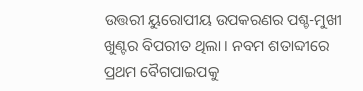ଉତ୍ତରୀ ୟୁରୋପୀୟ ଉପକରଣର ପଶ୍ଚ-ମୁଖୀ ଖୁଣ୍ଟର ବିପରୀତ ଥିଲା । ନବମ ଶତାବ୍ଦୀରେ ପ୍ରଥମ ବୈଗପାଇପକୁ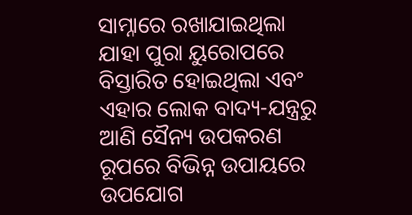ସାମ୍ନାରେ ରଖାଯାଇଥିଲା ଯାହା ପୁରା ୟୁରୋପରେ ବିସ୍ତାରିତ ହୋଇଥିଲା ଏବଂ ଏହାର ଲୋକ ବାଦ୍ୟ-ଯନ୍ତ୍ରରୁ ଆଣି ସୈନ୍ୟ ଉପକରଣ ରୂପରେ ବିଭିନ୍ନ ଉପାୟରେ ଉପଯୋଗ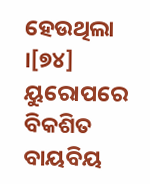ହେଉଥିଲା ।[୭୪] ୟୁରୋପରେ ବିକଶିତ ବାୟବିୟ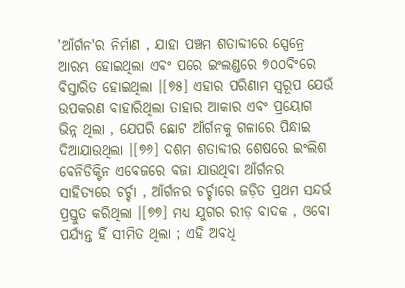'ଆଁର୍ଗନ'ର ନିର୍ମାଣ , ଯାହା ପଞ୍ଚମ ଶତାବ୍ଦୀରେ ସ୍ପେନ୍ରେ ଆରମ୍ଭ ହୋଇଥିଲା ଏବଂ ପରେ ଇଂଲଣ୍ଡରେ ୭୦୦ବିଂରେ ବିସ୍ତାରିତ ହୋଇଥିଲା ।[୭୫] ଏହାର ପରିଣାମ ସ୍ୱରୂପ ଯେଉଁ ଉପକରଣ ବାହାରିଥିଲା ତାହାର ଆକାର ଏବଂ ପ୍ରୟୋଗ ଭିନ୍ନ ଥିଲା , ଯେପରି ଛୋଟ ଆଁର୍ଗନକୁ ଗଳାରେ ପିନ୍ଧାଇ ଦିଆଯାଉଥିଲା ।[୭୬] ଦଶମ ଶତାବ୍ଦୀର ଶେଷରେ ଇଂଲିଶ ବେନିଡିକ୍ଟିନ ଏବେଜରେ ବଜା ଯାଉଥିବା ଆଁର୍ଗନର ସାହିତ୍ୟରେ ଚର୍ଚ୍ଚା , ଆଁର୍ଗନର ଚର୍ଚ୍ଚାରେ ଜଡ଼ିତ ପ୍ରଥମ ସନ୍ଦର୍ଭ ପ୍ରସ୍ତୁତ କରିଥିଲା ।[୭୭] ମଧ୍ୟ ଯୁଗର ରୀଡ଼ ବାଦକ , ଓବୋ ପର୍ଯ୍ୟନ୍ତ ହିଁ ସୀମିତ ଥିଲା ; ଏହି ଅବଧି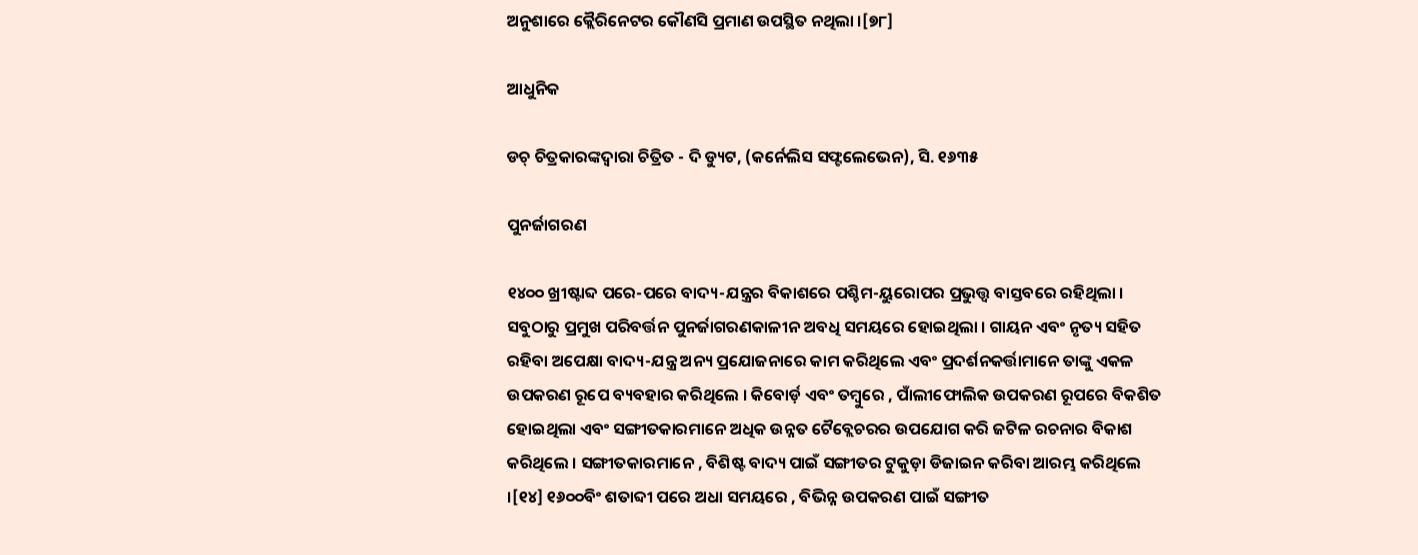ଅନୁଶାରେ କ୍ଲୈରିନେଟର କୌଣସି ପ୍ରମାଣ ଉପସ୍ଥିତ ନଥିଲା ।[୭୮]

ଆଧୁନିକ

ଡଚ୍ ଚିତ୍ରକାରଙ୍କଦ୍ୱାରା ଚିତ୍ରିତ - ଦି ଡ୍ୟୁଟ, (କର୍ନେଲିସ ସଫ୍ଟଲେଭେନ), ସି. ୧୬୩୫

ପୁନର୍ଜାଗରଣ

୧୪୦୦ ଖ୍ରୀଷ୍ଟାବ୍ଦ ପରେ-ପରେ ବାଦ୍ୟ-ଯନ୍ତ୍ରର ବିକାଶରେ ପଶ୍ଚିମ-ୟୁରୋପର ପ୍ରଭୁତ୍ତ୍ୱ ବାସ୍ତବରେ ରହିଥିଲା । ସବୁଠାରୁ ପ୍ରମୁଖ ପରିବର୍ତ୍ତନ ପୁନର୍ଜାଗରଣକାଳୀନ ଅବଧି ସମୟରେ ହୋଇଥିଲା । ଗାୟନ ଏବଂ ନୃତ୍ୟ ସହିତ ରହିବା ଅପେକ୍ଷା ବାଦ୍ୟ-ଯନ୍ତ୍ର ଅନ୍ୟ ପ୍ରଯୋଜନାରେ କାମ କରିଥିଲେ ଏବଂ ପ୍ରଦର୍ଶନକର୍ତ୍ତାମାନେ ତାଙ୍କୁ ଏକଳ ଉପକରଣ ରୂପେ ବ୍ୟବହାର କରିଥିଲେ । କିବୋର୍ଡ଼ ଏବଂ ତମ୍ବୁରେ , ପାଁଲୀଫୋଲିକ ଉପକରଣ ରୂପରେ ବିକଶିତ ହୋଇଥିଲା ଏବଂ ସଙ୍ଗୀତକାରମାନେ ଅଧିକ ଉନ୍ନତ ଟୈବ୍ଲେଚରର ଉପଯୋଗ କରି ଜଟିଳ ରଚନାର ବିକାଶ କରିଥିଲେ । ସଙ୍ଗୀତକାରମାନେ , ବିଶିଷ୍ଟ ବାଦ୍ୟ ପାଇଁ ସଙ୍ଗୀତର ଟୁକୁଡ଼ା ଡିଜାଇନ କରିବା ଆରମ୍ଭ କରିଥିଲେ ।[୧୪] ୧୬୦୦ବିଂ ଶତାବ୍ଦୀ ପରେ ଅଧା ସମୟରେ , ବିଭିନ୍ନ ଉପକରଣ ପାଇଁ ସଙ୍ଗୀତ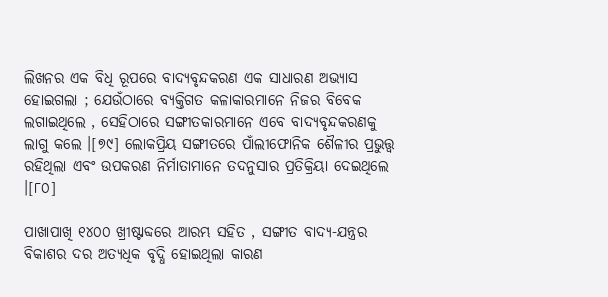ଲିଖନର ଏକ ବିଧି ରୂପରେ ବାଦ୍ୟବୃନ୍ଦକରଣ ଏକ ସାଧାରଣ ଅଭ୍ୟାସ ହୋଇଗଲା ; ଯେଉଁଠାରେ ବ୍ୟକ୍ତିଗତ କଳାକାରମାନେ ନିଜର ବିବେକ ଲଗାଇଥିଲେ , ସେହିଠାରେ ସଙ୍ଗୀତକାରମାନେ ଏବେ ବାଦ୍ୟବୃନ୍ଦକରଣକୁ ଲାଗୁ କଲେ ।[୭୯] ଲୋକପ୍ରିୟ ସଙ୍ଗୀତରେ ପାଁଲୀଫୋନିକ ଶୈଳୀର ପ୍ରଭୁତ୍ତ୍ୱ ରହିଥିଲା ଏବଂ ଉପକରଣ ନିର୍ମାତାମାନେ ତଦନୁସାର ପ୍ରତିକ୍ରିୟା ଦେଇଥିଲେ ।[୮୦]

ପାଖାପାଖି ୧୪୦୦ ଖ୍ରୀଷ୍ଟାବ୍ଦରେ ଆରମ୍ଭ ସହିତ , ସଙ୍ଗୀତ ବାଦ୍ୟ-ଯନ୍ତ୍ରର ବିକାଶର ଦର ଅତ୍ୟଧିକ ବୃଦ୍ଧି ହୋଇଥିଲା କାରଣ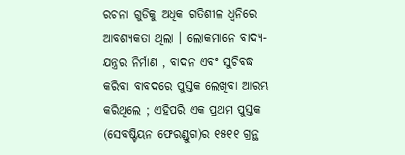ରଚନା ଗୁଡିକୁ ଅଧିକ ଗତିଶୀଳ ଧ୍ୱନିରେ ଆବଶ୍ୟକତା ଥିଲା । ଲୋକମାନେ ବାଦ୍ୟ-ଯନ୍ତ୍ରର ନିର୍ମାଣ , ବାଦନ ଏବଂ ସୁଚିବଦ୍ଧ କରିବା ବାବଦରେ ପୁସ୍ତକ ଲେଖିବା ଆରମ୍ଭ କରିଥିଲେ ; ଏହିପରି ଏକ ପ୍ରଥମ ପୁସ୍ତକ (ସେବଷ୍ଟିୟନ ଫେରଣ୍ଡୁଗ)ର ୧୫୧୧ ଗ୍ରନ୍ଥ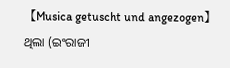【Musica getuscht und angezogen】 ଥିଲା (ଇଂରାଜୀ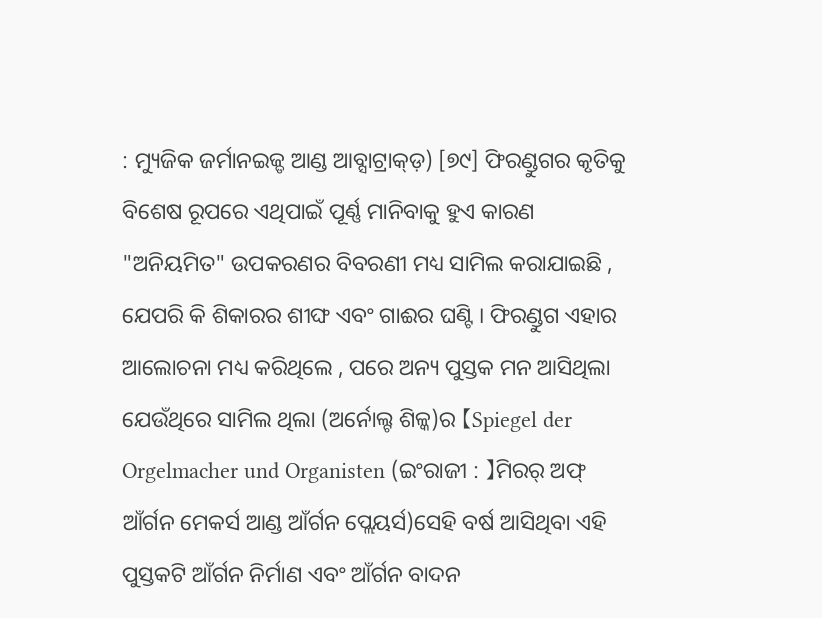: ମ୍ୟୁଜିକ ଜର୍ମାନଇଜ୍ଡ ଆଣ୍ଡ ଆବ୍ସାଟ୍ରାକ୍ଡ଼) [୭୯] ଫିରଣ୍ଡୁଗର କୃତିକୁ ବିଶେଷ ରୂପରେ ଏଥିପାଇଁ ପୂର୍ଣ୍ଣ ମାନିବାକୁ ହୁଏ କାରଣ "ଅନିୟମିତ" ଉପକରଣର ବିବରଣୀ ମଧ୍ୟ ସାମିଲ କରାଯାଇଛି , ଯେପରି କି ଶିକାରର ଶୀଙ୍ଘ ଏବଂ ଗାଈର ଘଣ୍ଟି । ଫିରଣ୍ଡୁଗ ଏହାର ଆଲୋଚନା ମଧ୍ୟ କରିଥିଲେ , ପରେ ଅନ୍ୟ ପୁସ୍ତକ ମନ ଆସିଥିଲା ଯେଉଁଥିରେ ସାମିଲ ଥିଲା (ଅର୍ନୋଲ୍ଟ ଶିଳ୍କ)ର 【Spiegel der Orgelmacher und Organisten (ଇଂରାଜୀ : 】ମିରର୍ ଅଫ୍ ଆଁର୍ଗନ ମେକର୍ସ ଆଣ୍ଡ ଆଁର୍ଗନ ପ୍ଲେୟର୍ସ)ସେହି ବର୍ଷ ଆସିଥିବା ଏହି ପୁସ୍ତକଟି ଆଁର୍ଗନ ନିର୍ମାଣ ଏବଂ ଆଁର୍ଗନ ବାଦନ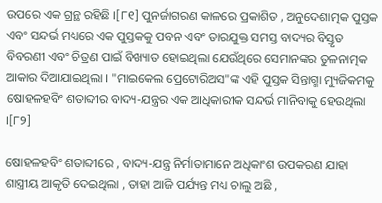ଉପରେ ଏକ ଗ୍ରନ୍ଥ ରହିଛି ।[୮୧] ପୁନର୍ଜାଗରଣ କାଳରେ ପ୍ରକାଶିତ , ଅନୁଦେଶାତ୍ମକ ପୁସ୍ତକ ଏବଂ ସନ୍ଦର୍ଭ ମଧ୍ୟରେ ଏକ ପୁସ୍ତକକୁ ପବନ ଏବଂ ତାରଯୁକ୍ତ ସମସ୍ତ ବାଦ୍ୟର ବିସ୍ତୃତ ବିବରଣୀ ଏବଂ ଚିତ୍ରଣ ପାଇଁ ବିଖ୍ୟାତ ହୋଇଥିଲା ଯେଉଁଥିରେ ସେମାନଙ୍କର ତୁଳନାତ୍ମକ ଆକାର ଦିଆଯାଇଥିଲା । "ମାଇକେଲ ପ୍ରେଟୋରିଅସ"ଙ୍କ ଏହି ପୁସ୍ତକ ସିନ୍ତାଗ୍ମା ମ୍ୟୁଜିକମକୁ ଷୋହଳହବିଂ ଶତାବ୍ଦୀର ବାଦ୍ୟ-ଯନ୍ତ୍ରର ଏକ ଆଧିକାରୀକ ସନ୍ଦର୍ଭ ମାନିବାକୁ ହେଉଥିଲା ।[୮୨]

ଷୋହଳହବିଂ ଶତାବ୍ଦୀରେ , ବାଦ୍ୟ-ଯନ୍ତ୍ର ନିର୍ମାତାମାନେ ଅଧିକାଂଶ ଉପକରଣ ଯାହା ଶାସ୍ତ୍ରୀୟ ଆକୃତି ଦେଇଥିଲା , ତାହା ଆଜି ପର୍ଯ୍ୟନ୍ତ ମଧ୍ୟ ଚାଲୁ ଅଛି ,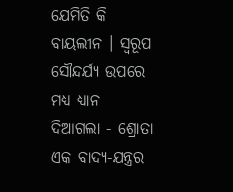ଯେମିତି କି ବାୟଲୀନ । ସ୍ୱରୂପ ସୌନ୍ଦର୍ଯ୍ୟ ଉପରେ ମଧ୍ୟ ଧ୍ୟାନ ଦିଆଗଲା - ଶ୍ରୋତା ଏକ ବାଦ୍ୟ-ଯନ୍ତ୍ରର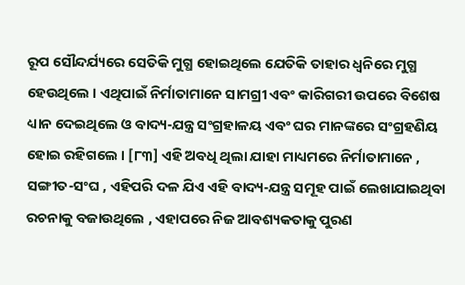ରୂପ ସୌନ୍ଦର୍ଯ୍ୟରେ ସେତିକି ମୁଗ୍ଧ ହୋଇଥିଲେ ଯେତିକି ତାହାର ଧ୍ୱନିରେ ମୁଗ୍ଧ ହେଉଥିଲେ । ଏଥିପାଇଁ ନିର୍ମାତାମାନେ ସାମଗ୍ରୀ ଏବଂ କାରିଗରୀ ଉପରେ ବିଶେଷ ଧ୍ୟାନ ଦେଇଥିଲେ ଓ ବାଦ୍ୟ-ଯନ୍ତ୍ର ସଂଗ୍ରହାଳୟ ଏବଂ ଘର ମାନଙ୍କରେ ସଂଗ୍ରହଣିୟ ହୋଇ ରହିଗଲେ । [୮୩] ଏହି ଅବଧି ଥିଲା ଯାହା ମାଧ୍ୟମରେ ନିର୍ମାତାମାନେ , ସଙ୍ଗୀତ-ସଂଘ , ଏହିପରି ଦଳ ଯିଏ ଏହି ବାଦ୍ୟ-ଯନ୍ତ୍ର ସମୂହ ପାଇଁ ଲେଖାଯାଇଥିବା ରଚନାକୁ ବଜାଉଥିଲେ , ଏହାପରେ ନିଜ ଆବଶ୍ୟକତାକୁ ପୁରଣ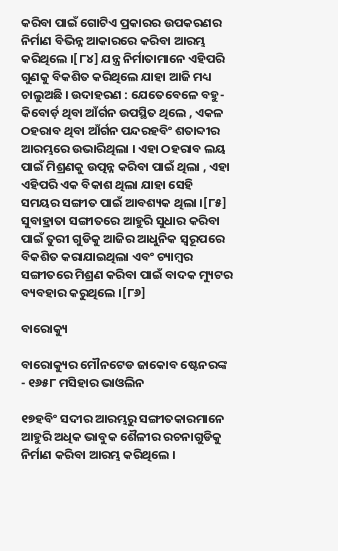କରିବା ପାଇଁ ଗୋଟିଏ ପ୍ରକାରର ଉପକରଣର ନିର୍ମାଣ ବିଭିନ୍ନ ଆକାରରେ କରିବା ଆରମ୍ଭ କରିଥିଲେ ।[୮୪] ଯନ୍ତ୍ର ନିର୍ମାତାମାନେ ଏହିପରି ଗୁଣକୁ ବିକଶିତ କରିଥିଲେ ଯାହା ଆଜି ମଧ୍ୟ ଚାଲୁଅଛି । ଉଦାହରଣ : ଯେତେବେଳେ ବହୁ-କିବୋର୍ଡ଼ ଥିବା ଆଁର୍ଗନ ଉପସ୍ଥିତ ଥିଲେ , ଏକଳ ଠହରାବ ଥିବା ଆଁର୍ଗନ ପନ୍ଦରହବିଂ ଶତାବ୍ଦୀର ଆରମ୍ଭରେ ଉଭାରିଥିଲା । ଏହା ଠହରାବ ଲୟ ପାଇଁ ମିଶ୍ରଣକୁ ଉତ୍ପନ୍ନ କରିବା ପାଇଁ ଥିଲା , ଏହା ଏହିପରି ଏକ ବିକାଶ ଥିଲା ଯାହା ସେହି ସମୟର ସଙ୍ଗୀତ ପାଇଁ ଆବଶ୍ୟକ ଥିଲା ।[୮୫] ସୁବାହ୍ରାତା ସଙ୍ଗୀତରେ ଆହୁରି ସୁଧାର କରିବା ପାଇଁ ତୁରୀ ଗୁଡିକୁ ଆଜିର ଆଧୁନିକ ସ୍ୱରୂପରେ ବିକଶିତ କରାଯାଇଥିଲା ଏବଂ ଚ୍ୟାମ୍ବର ସଙ୍ଗୀତରେ ମିଶ୍ରଣ କରିବା ପାଇଁ ବାଦକ ମ୍ୟୁଟର ବ୍ୟବହାର କରୁଥିଲେ ।[୮୬]

ବାରୋକ୍ୟୁ

ବାରୋକ୍ୟୁର ମୌନଟେଡ ଜାକୋବ ଷ୍ଟେନରଙ୍କ - ୧୬୫୮ ମସିହାର ଭାଓଲିନ

୧୭ହବିଂ ସଦୀର ଆରମ୍ଭରୁ ସଙ୍ଗୀତକାରମାନେ ଆହୁରି ଅଧିକ ଭାବୁକ ଶୈଳୀର ରଚନାଗୁଡିକୁ ନିର୍ମାଣ କରିବା ଆରମ୍ଭ କରିଥିଲେ ।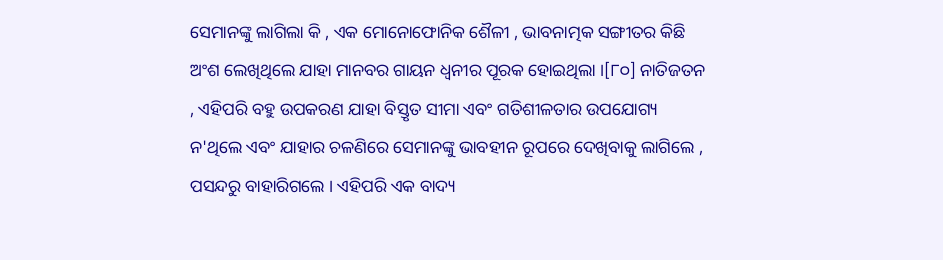ସେମାନଙ୍କୁ ଲାଗିଲା କି , ଏକ ମୋନୋଫୋନିକ ଶୈଳୀ , ଭାବନାତ୍ମକ ସଙ୍ଗୀତର କିଛି ଅଂଶ ଲେଖିଥିଲେ ଯାହା ମାନବର ଗାୟନ ଧ୍ୱନୀର ପୂରକ ହୋଇଥିଲା ।[୮୦] ନାତିଜତନ , ଏହିପରି ବହୁ ଉପକରଣ ଯାହା ବିସ୍ତୃତ ସୀମା ଏବଂ ଗତିଶୀଳତାର ଉପଯୋଗ୍ୟ ନ'ଥିଲେ ଏବଂ ଯାହାର ଚଳଣିରେ ସେମାନଙ୍କୁ ଭାବହୀନ ରୂପରେ ଦେଖିବାକୁ ଲାଗିଲେ , ପସନ୍ଦରୁ ବାହାରିଗଲେ । ଏହିପରି ଏକ ବାଦ୍ୟ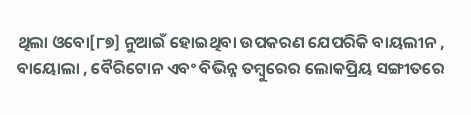ଥିଲା ଓବୋ[୮୭] ନୁଆଇଁ ହୋଇଥିବା ଉପକରଣ ଯେପରିକି ବାୟଲୀନ , ବାୟୋଲା , ବୈରିଟୋନ ଏବଂ ବିଭିନ୍ନ ତମ୍ବୁରେର ଲୋକପ୍ରିୟ ସଙ୍ଗୀତରେ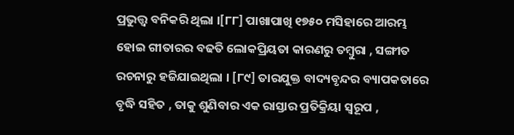ପ୍ରଭୁତ୍ତ୍ୱ ବନିକରି ଥିଲା ।[୮୮] ପାଖାପାଖି ୧୭୫୦ ମସିହାରେ ଆରମ୍ଭ ହୋଇ ଗୀତାରର ବଢତି ଲୋକପ୍ରିୟତା କାରଣରୁ ତମ୍ବୁରା , ସଙ୍ଗୀତ ରଚନାରୁ ହଜିଯାଇଥିଲା । [୮୯] ତାରଯୁକ୍ତ ବାଦ୍ୟବୃନ୍ଦର ବ୍ୟାପକତାରେ ବୃଦ୍ଧି ସହିତ , ତାକୁ ଶୁଣିବାର ଏକ ରାସ୍ତାର ପ୍ରତିକ୍ରିୟା ସ୍ୱରୂପ ,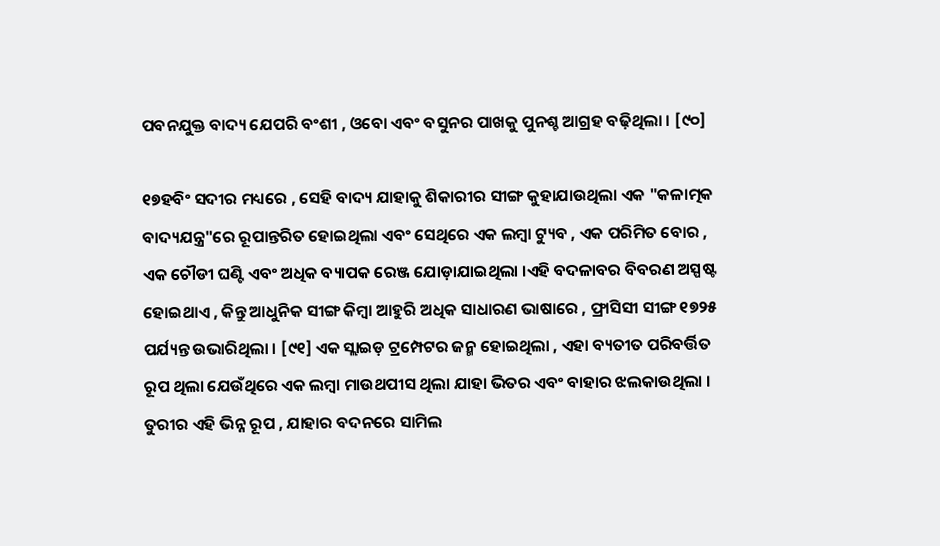ପବନଯୁକ୍ତ ବାଦ୍ୟ ଯେପରି ବଂଶୀ , ଓବୋ ଏବଂ ବସୁନର ପାଖକୁ ପୁନଶ୍ଚ ଆଗ୍ରହ ବଢ଼ିଥିଲା । [୯୦]

୧୭ହବିଂ ସଦୀର ମଧ୍ୟରେ , ସେହି ବାଦ୍ୟ ଯାହାକୁ ଶିକାରୀର ସୀଙ୍ଗ କୁହାଯାଉଥିଲା ଏକ "କଳାତ୍ମକ ବାଦ୍ୟଯନ୍ତ୍ର"ରେ ରୂପାନ୍ତରିତ ହୋଇଥିଲା ଏବଂ ସେଥିରେ ଏକ ଲମ୍ବା ଟ୍ୟୁବ , ଏକ ପରିମିତ ବୋର , ଏକ ଚୌଡୀ ଘଣ୍ଟି ଏବଂ ଅଧିକ ବ୍ୟାପକ ରେଞ୍ଜ ଯୋଡ଼ାଯାଇଥିଲା ।ଏହି ବଦଳାବର ବିବରଣ ଅସ୍ପଷ୍ଟ ହୋଇଥାଏ , କିନ୍ତୁ ଆଧୁନିକ ସୀଙ୍ଗ କିମ୍ବା ଆହୁରି ଅଧିକ ସାଧାରଣ ଭାଷାରେ , ଫ୍ରାସିସୀ ସୀଙ୍ଗ ୧୭୨୫ ପର୍ଯ୍ୟନ୍ତ ଉଭାରିଥିଲା । [୯୧] ଏକ ସ୍ଲାଇଡ଼ ଟ୍ରମ୍ପେଟର ଜନ୍ମ ହୋଇଥିଲା , ଏହା ବ୍ୟତୀତ ପରିବର୍ତ୍ତିତ ରୂପ ଥିଲା ଯେଉଁଥିରେ ଏକ ଲମ୍ବା ମାଉଥପୀସ ଥିଲା ଯାହା ଭିତର ଏବଂ ବାହାର ଝଲକାଉଥିଲା । ତୁରୀର ଏହି ଭିନ୍ନ ରୂପ , ଯାହାର ବଦନରେ ସାମିଲ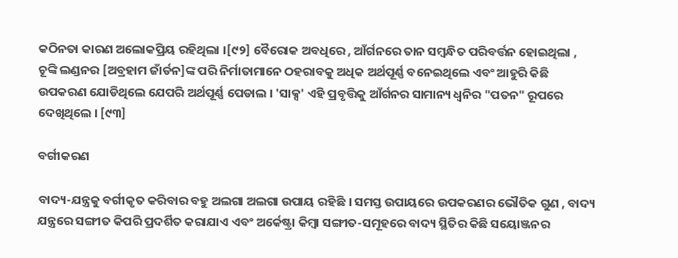କଠିନତା କାରଣ ଅଲୋକପ୍ରିୟ ରହିଥିଲା ।[୯୨] ବୈରୋକ ଅବଧିରେ , ଆଁର୍ଗନରେ ତାନ ସମ୍ବନ୍ଧିତ ପରିବର୍ତ୍ତନ ହୋଇଥିଲା , ଚୂଙ୍କି ଲଣ୍ଡନର [ଅବ୍ରହାମ ଜାଁର୍ଡନ]ଙ୍କ ପରି ନିର୍ମାତାମାନେ ଠହରାବକୁ ଅଧିକ ଅର୍ଥପୂର୍ଣ୍ଣ ବନେଇଥିଲେ ଏବଂ ଆହୁରି କିଛି ଉପକରଣ ଯୋଡିଥିଲେ ଯେପରି ଅର୍ଥପୂର୍ଣ୍ଣ ପେଡାଲ । 'ସାକ୍ସ' ଏହି ପ୍ରବୃତ୍ତିକୁ ଆଁର୍ଗନର ସାମାନ୍ୟ ଧ୍ୱନିର "ପତନ" ରୂପରେ ଦେଖିଥିଲେ । [୯୩]

ବର୍ଗୀକରଣ

ବାଦ୍ୟ-ଯନ୍ତ୍ରକୁ ବର୍ଗୀକୃତ କରିବାର ବହୁ ଅଲଗା ଅଲଗା ଉପାୟ ରହିଛି । ସମସ୍ତ ଉପାୟରେ ଉପକରଣର ଭୌତିକ ଗୁଣ , ବାଦ୍ୟ ଯନ୍ତ୍ରରେ ସଙ୍ଗୀତ କିପରି ପ୍ରଦର୍ଶିତ କରାଯାଏ ଏବଂ ଅର୍କେଷ୍ଟ୍ରା କିମ୍ବା ସଙ୍ଗୀତ-ସମୂହରେ ବାଦ୍ୟ ସ୍ଥିତିର କିଛି ସୟୋଞ୍ଜନର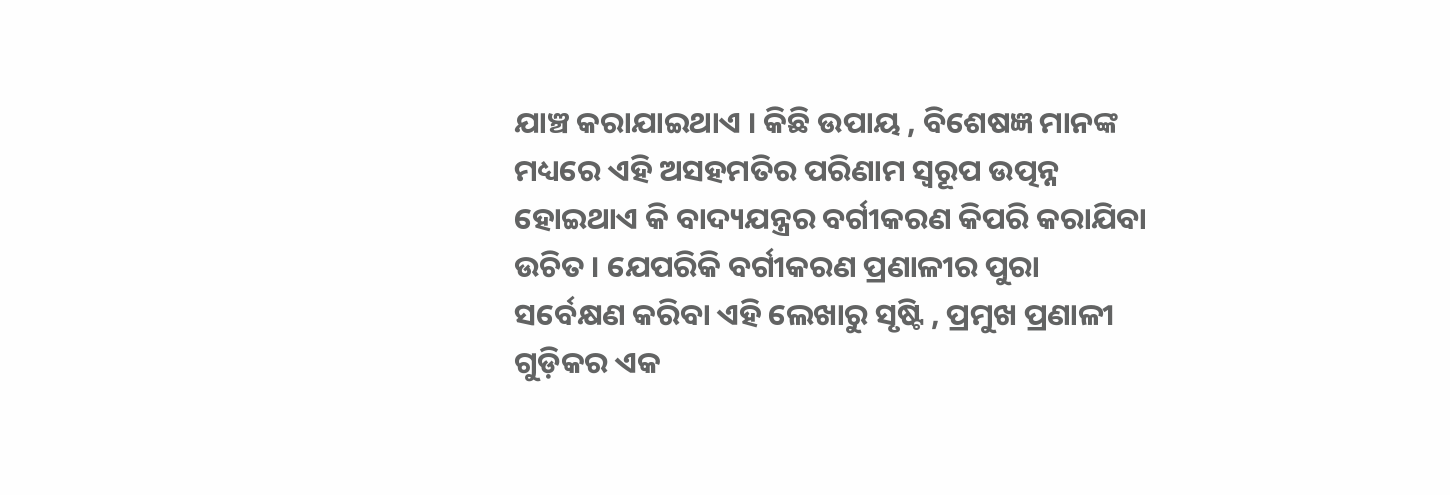ଯାଞ୍ଚ କରାଯାଇଥାଏ । କିଛି ଉପାୟ , ବିଶେଷଜ୍ଞ ମାନଙ୍କ ମଧ୍ୟରେ ଏହି ଅସହମତିର ପରିଣାମ ସ୍ୱରୂପ ଉତ୍ପନ୍ନ ହୋଇଥାଏ କି ବାଦ୍ୟଯନ୍ତ୍ରର ବର୍ଗୀକରଣ କିପରି କରାଯିବା ଉଚିତ । ଯେପରିକି ବର୍ଗୀକରଣ ପ୍ରଣାଳୀର ପୁରା ସର୍ବେକ୍ଷଣ କରିବା ଏହି ଲେଖାରୁ ସୃଷ୍ଟି , ପ୍ରମୁଖ ପ୍ରଣାଳୀ ଗୁଡ଼ିକର ଏକ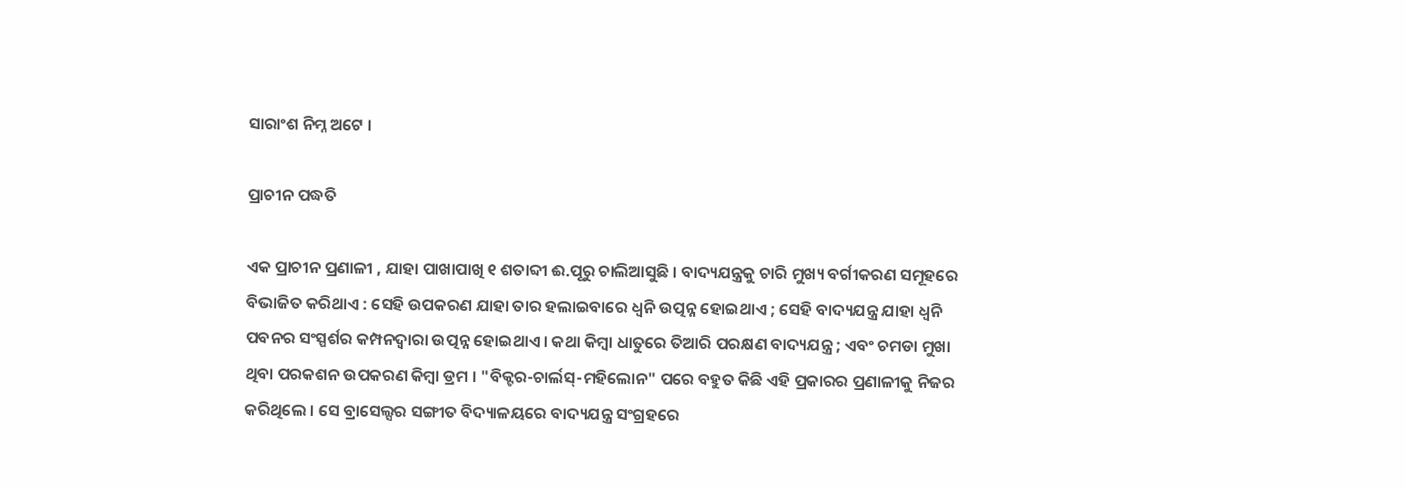ସାରାଂଶ ନିମ୍ନ ଅଟେ ।

ପ୍ରାଚୀନ ପଦ୍ଧତି

ଏକ ପ୍ରାଚୀନ ପ୍ରଣାଳୀ , ଯାହା ପାଖାପାଖି ୧ ଶତାବ୍ଦୀ ଈ.ପୂରୁ ଚାଲିଆସୁଛି । ବାଦ୍ୟଯନ୍ତ୍ରକୁ ଚାରି ମୁଖ୍ୟ ବର୍ଗୀକରଣ ସମୂହରେ ବିଭାଜିତ କରିଥାଏ : ସେହି ଉପକରଣ ଯାହା ତାର ହଲାଇବାରେ ଧ୍ୱନି ଉତ୍ପନ୍ନ ହୋଇଥାଏ ; ସେହି ବାଦ୍ୟଯନ୍ତ୍ର ଯାହା ଧ୍ୱନି ପବନର ସଂସ୍ପର୍ଶର କମ୍ପନଦ୍ୱାରା ଉତ୍ପନ୍ନ ହୋଇଥାଏ । କଥା କିମ୍ବା ଧାତୁରେ ତିଆରି ପରକ୍ଷଣ ବାଦ୍ୟଯନ୍ତ୍ର ; ଏବଂ ଚମଡା ମୁଖା ଥିବା ପରକଶନ ଉପକରଣ କିମ୍ବା ଡ୍ରମ । "ବିକ୍ଟର-ଚାର୍ଲସ୍-ମହିଲୋନ" ପରେ ବହୁତ କିଛି ଏହି ପ୍ରକାରର ପ୍ରଣାଳୀକୁ ନିଜର କରିଥିଲେ । ସେ ବ୍ରାସେଲ୍ସର ସଙ୍ଗୀତ ବିଦ୍ୟାଳୟରେ ବାଦ୍ୟଯନ୍ତ୍ର ସଂଗ୍ରହରେ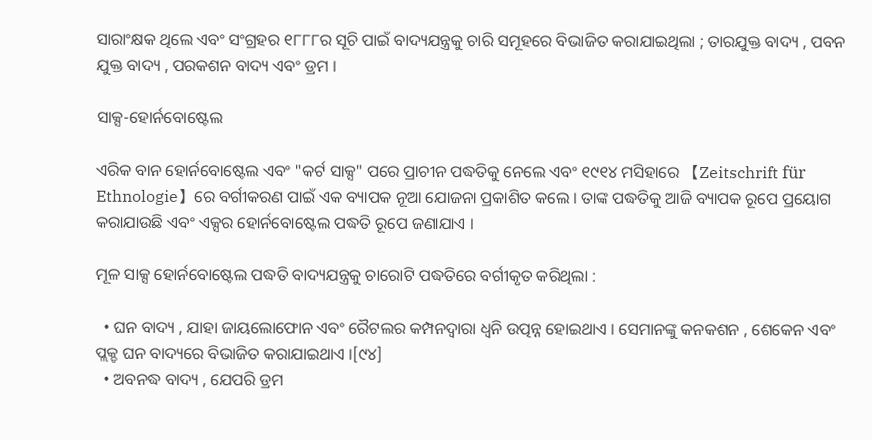ସାରାଂକ୍ଷକ ଥିଲେ ଏବଂ ସଂଗ୍ରହର ୧୮୮୮ର ସୂଚି ପାଇଁ ବାଦ୍ୟଯନ୍ତ୍ରକୁ ଚାରି ସମୂହରେ ବିଭାଜିତ କରାଯାଇଥିଲା ; ତାରଯୁକ୍ତ ବାଦ୍ୟ , ପବନ ଯୁକ୍ତ ବାଦ୍ୟ , ପରକଶନ ବାଦ୍ୟ ଏବଂ ଡ୍ରମ ।

ସାକ୍ସ-ହୋର୍ନବୋଷ୍ଟେଲ

ଏରିକ ବାନ ହୋର୍ନବୋଷ୍ଟେଲ ଏବଂ "କର୍ଟ ସାକ୍ସ" ପରେ ପ୍ରାଚୀନ ପଦ୍ଧତିକୁ ନେଲେ ଏବଂ ୧୯୧୪ ମସିହାରେ 【Zeitschrift für Ethnologie】ରେ ବର୍ଗୀକରଣ ପାଇଁ ଏକ ବ୍ୟାପକ ନୂଆ ଯୋଜନା ପ୍ରକାଶିତ କଲେ । ତାଙ୍କ ପଦ୍ଧତିକୁ ଆଜି ବ୍ୟାପକ ରୂପେ ପ୍ରୟୋଗ କରାଯାଉଛି ଏବଂ ଏକ୍ସର ହୋର୍ନବୋଷ୍ଟେଲ ପଦ୍ଧତି ରୂପେ ଜଣାଯାଏ ।

ମୂଳ ସାକ୍ସ ହୋର୍ନବୋଷ୍ଟେଲ ପଦ୍ଧତି ବାଦ୍ୟଯନ୍ତ୍ରକୁ ଚାରୋଟି ପଦ୍ଧତିରେ ବର୍ଗୀକୃତ କରିଥିଲା :

  • ଘନ ବାଦ୍ୟ , ଯାହା ଜାୟଲୋଫୋନ ଏବଂ ରୈଟଲର କମ୍ପନଦ୍ୱାରା ଧ୍ୱନି ଉତ୍ପନ୍ନ ହୋଇଥାଏ । ସେମାନଙ୍କୁ କନକଶନ , ଶେକେନ ଏବଂ ପ୍ଲକ୍ଡ ଘନ ବାଦ୍ୟରେ ବିଭାଜିତ କରାଯାଇଥାଏ ।[୯୪]
  • ଅବନଦ୍ଧ ବାଦ୍ୟ , ଯେପରି ଡ୍ରମ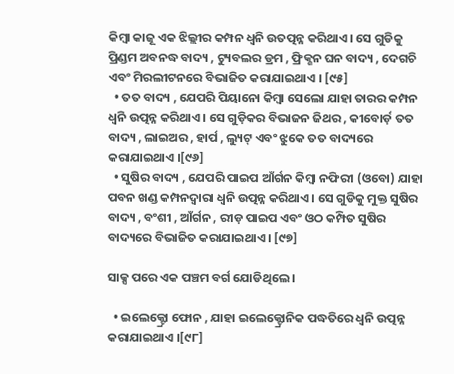କିମ୍ବା କାଜୂ ଏକ ଝିଲ୍ଲୀର କମ୍ପନ ଧ୍ୱନି ଉତତ୍ପନ୍ନ କରିଥାଏ । ସେ ଗୁଡିକୁ ପ୍ରିଣ୍ଡମ ଅବନଦ୍ଧ ବାଦ୍ୟ , ଟ୍ୟୁବଲର ଡ୍ରମ , ଫ୍ରିକ୍ଶନ ଘନ ବାଦ୍ୟ , ଦେଗଚି ଏବଂ ମିରଲୀଟନରେ ବିଭାଜିତ କରାଯାଇଥାଏ । [୯୫]
  • ତତ ବାଦ୍ୟ , ଯେପରି ପିୟାନୋ କିମ୍ବା ସେଲୋ ଯାହା ତାରର କମ୍ପନ ଧ୍ୱନି ଉତ୍ପନ୍ନ କରିଥାଏ । ସେ ଗୁଡ଼ିକର ବିଭାଜନ ଜିଥର , କୀବୋର୍ଡ଼ ତତ ବାଦ୍ୟ , ଲାଇଅର , ହାର୍ପ , ଲ୍ୟୁଟ୍ ଏବଂ ଝୁକେ ତତ ବାଦ୍ୟରେ କରାଯାଇଥାଏ ।[୯୬]
  • ସୁଷିର ବାଦ୍ୟ , ଯେପରି ପାଇପ ଆଁର୍ଗନ କିମ୍ବା ନଫିରୀ (ଓବୋ) ଯାହା ପବନ ଖଣ୍ଡ କମ୍ପନଦ୍ୱାରା ଧ୍ୱନି ଉତ୍ପନ୍ନ କରିଥାଏ । ସେ ଗୁଡିକୁ ମୁକ୍ତ ସୁଷିର ବାଦ୍ୟ , ବଂଶୀ , ଆଁର୍ଗନ , ରୀଡ଼ ପାଇପ ଏବଂ ଓଠ କମ୍ପିତ ସୁଷିର ବାଦ୍ୟରେ ବିଭାଜିତ କରାଯାଇଥାଏ । [୯୭]

ସାକ୍ସ ପରେ ଏକ ପଞ୍ଚମ ବର୍ଗ ଯୋଡିଥିଲେ ।

  • ଇଲେକ୍ଟ୍ରୋ ଫୋନ , ଯାହା ଇଲେକ୍ଟ୍ରୋନିକ ପଦ୍ଧତିରେ ଧ୍ୱନି ଉତ୍ପନ୍ନ କରାଯାଇଥାଏ ।[୯୮]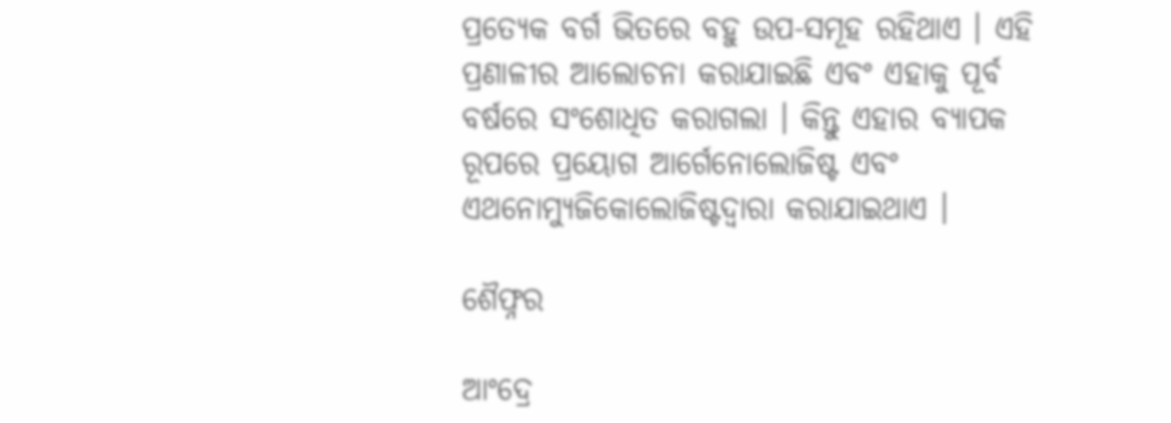ପ୍ରତ୍ୟେକ ବର୍ଗ ଭିତରେ ବହୁ ଉପ-ସମୂହ ରହିଥାଏ । ଏହି ପ୍ରଣାଳୀର ଆଲୋଚନା କରାଯାଇଛି ଏବଂ ଏହାକୁ ପୂର୍ବ ବର୍ଷରେ ସଂଶୋଧିତ କରାଗଲା । କିନ୍ତୁ ଏହାର ବ୍ୟାପକ ରୂପରେ ପ୍ରୟୋଗ ଆର୍ଗେନୋଲୋଜିଷ୍ଟ ଏବଂ ଏଥନୋମ୍ୟୁଜିକୋଲୋଜିଷ୍ଟଦ୍ୱାରା କରାଯାଇଥାଏ ।

ଶୈଫ୍ନର

ଆଂଦ୍ରେ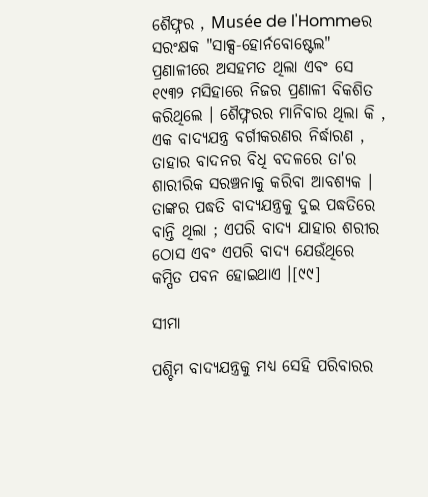ଶୈଫ୍ନର , Musée de l'Hommeର ସରଂକ୍ଷକ "ସାକ୍ସ-ହୋର୍ନବୋଷ୍ଟେଲ" ପ୍ରଣାଳୀରେ ଅସହମତ ଥିଲା ଏବଂ ସେ ୧୯୩୨ ମସିହାରେ ନିଜର ପ୍ରଣାଳୀ ବିକଶିତ କରିଥିଲେ । ଶୈଫ୍ନରର ମାନିବାର ଥିଲା କି , ଏକ ବାଦ୍ୟଯନ୍ତ୍ର ବର୍ଗୀକରଣର ନିର୍ଦ୍ଧାରଣ , ତାହାର ବାଦନର ବିଧି ବଦଳରେ ତା'ର ଶାରୀରିକ ସରଞ୍ଚନାକୁ କରିବା ଆବଶ୍ୟକ । ତାଙ୍କର ପଦ୍ଧତି ବାଦ୍ୟଯନ୍ତ୍ରକୁ ଦୁଇ ପଦ୍ଧତିରେ ବାନ୍ତି ଥିଲା ; ଏପରି ବାଦ୍ୟ ଯାହାର ଶରୀର ଠୋସ ଏବଂ ଏପରି ବାଦ୍ୟ ଯେଉଁଥିରେ କମ୍ପିତ ପବନ ହୋଇଥାଏ ।[୯୯]

ସୀମା

ପଶ୍ଚିମ ବାଦ୍ୟଯନ୍ତ୍ରକୁ ମଧ୍ୟ ସେହି ପରିବାରର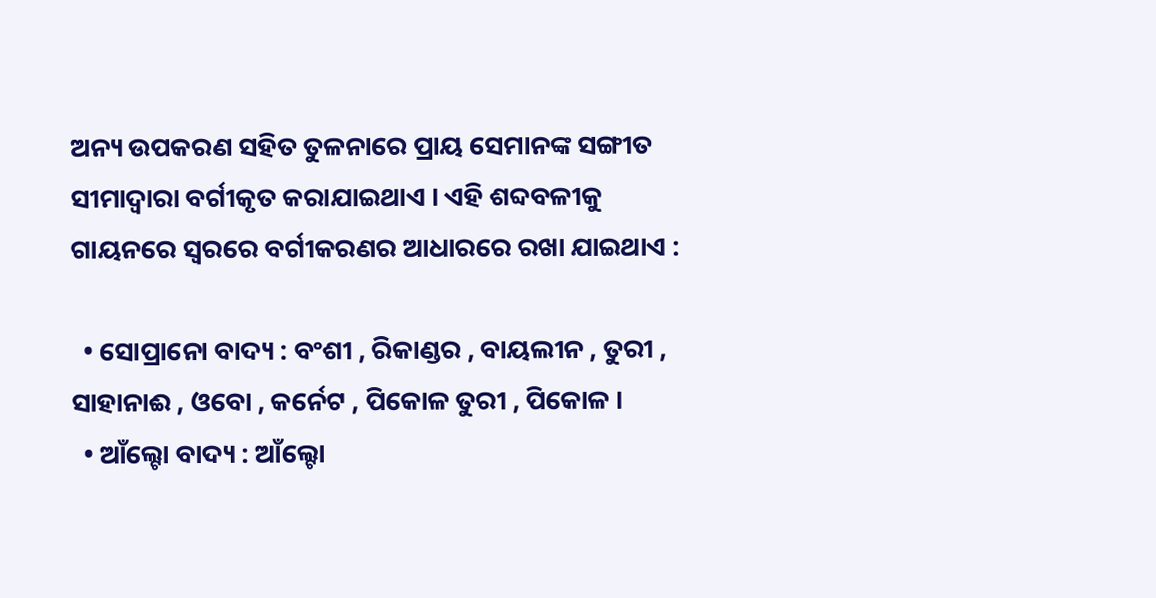ଅନ୍ୟ ଉପକରଣ ସହିତ ତୁଳନାରେ ପ୍ରାୟ ସେମାନଙ୍କ ସଙ୍ଗୀତ ସୀମାଦ୍ୱାରା ବର୍ଗୀକୃତ କରାଯାଇଥାଏ । ଏହି ଶବ୍ଦବଳୀକୁ ଗାୟନରେ ସ୍ୱରରେ ବର୍ଗୀକରଣର ଆଧାରରେ ରଖା ଯାଇଥାଏ :

  • ସୋପ୍ରାନୋ ବାଦ୍ୟ : ବଂଶୀ , ରିକାଣ୍ଡର , ବାୟଲୀନ , ତୁରୀ , ସାହାନାଈ , ଓବୋ , କର୍ନେଟ , ପିକୋଳ ତୁରୀ , ପିକୋଳ ।
  • ଆଁଲ୍ଟୋ ବାଦ୍ୟ : ଆଁଲ୍ଟୋ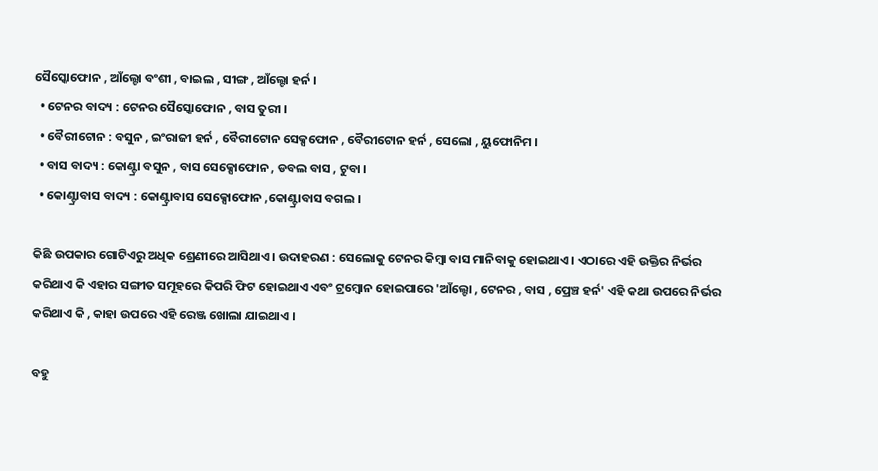ସୈସ୍କୋଫୋନ , ଆଁଲ୍ଟୋ ବଂଶୀ , ବାଇଲ , ସୀଙ୍ଗ , ଆଁଲ୍ଟୋ ହର୍ନ ।
  • ଟେନର ବାଦ୍ୟ : ଟେନର ସୈସ୍କୋଫୋନ , ବାସ ତୁରୀ ।
  • ବୈରୀଟୋନ : ବସୁନ , ଇଂରାଜୀ ହର୍ନ , ବୈରୀଟୋନ ସେକ୍ସଫୋନ , ବୈରୀଟୋନ ହର୍ନ , ସେଲୋ , ୟୁଫୋନିମ ।
  • ବାସ ବାଦ୍ୟ : କୋଣ୍ଟ୍ରା ବସୁନ , ବାସ ସେକ୍ସୋଫୋନ , ଡବଲ ବାସ , ଟୁବା ।
  • କୋଣ୍ଟ୍ରାବାସ ବାଦ୍ୟ : କୋଣ୍ଟ୍ରାବାସ ସେକ୍ସୋଫୋନ ,କୋଣ୍ଟ୍ରାବାସ ବଗଲ ।

କିଛି ଉପକାର ଗୋଟିଏରୁ ଅଧିକ ଶ୍ରେଣୀରେ ଆସିଥାଏ । ଉଦାହରଣ : ସେଲୋକୁ ଟେନର କିମ୍ବା ବାସ ମାନିବାକୁ ହୋଇଥାଏ । ଏଠାରେ ଏହି ଉକ୍ତିର ନିର୍ଭର କରିଥାଏ କି ଏହାର ସଙ୍ଗୀତ ସମୂହରେ କିପରି ଫିଟ ହୋଇଥାଏ ଏବଂ ଟ୍ରମ୍ବୋନ ହୋଇପାରେ 'ଆଁଲ୍ଟୋ , ଟେନର , ବାସ , ପ୍ରେଞ୍ଚ ହର୍ନ' ଏହି କଥା ଉପରେ ନିର୍ଭର କରିଥାଏ କି , କାହା ଉପରେ ଏହି ରେଞ୍ଜ ଖୋଲା ଯାଇଥାଏ ।

ବହୁ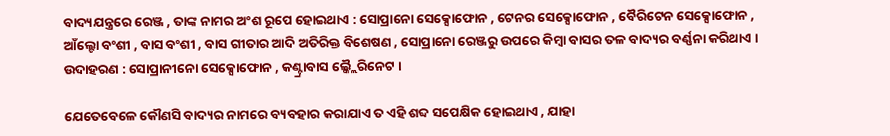ବାଦ୍ୟଯନ୍ତ୍ରରେ ରେଞ୍ଜ , ତାଙ୍କ ନାମର ଅଂଶ ରୂପେ ହୋଇଥାଏ : ସୋପ୍ରାନୋ ସେକ୍ସୋଫୋନ , ଟେନର ସେକ୍ସୋଫୋନ , ବୈରିଟେନ ସେକ୍ସୋଫୋନ , ଆଁଲ୍ଟୋ ବଂଶୀ , ବାସ ବଂଶୀ , ବାସ ଗୀତାର ଆଦି ଅତିରିକ୍ତ ବିଶେଷଣ , ସୋପ୍ରାନୋ ରେଞ୍ଜରୁ ଉପରେ କିମ୍ବା ବାସର ତଳ ବାଦ୍ୟର ବର୍ଣ୍ଣନା କରିଥାଏ । ଉଦାହରଣ : ସୋପ୍ରାନୀନୋ ସେକ୍ସୋଫୋନ , କଣ୍ଟ୍ରାବାସ ଲ୍କ୍ଲୈରିନେଟ ।

ଯେତେବେଳେ କୌଣସି ବାଦ୍ୟର ନାମରେ ବ୍ୟବହାର କରାଯାଏ ତ ଏହି ଶବ୍ଦ ସପେକ୍ଷିକ ହୋଇଥାଏ , ଯାହା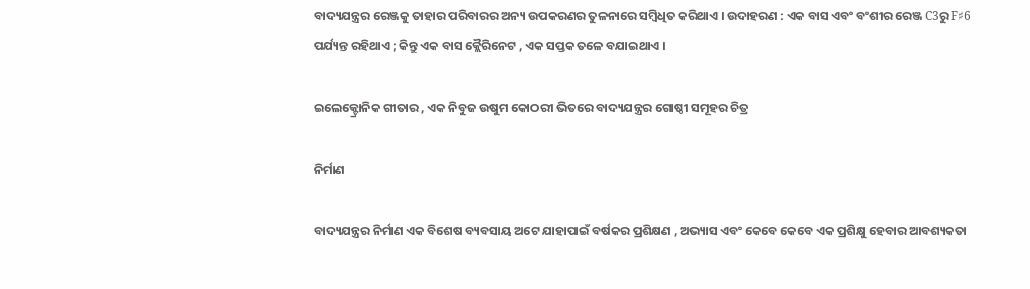ବାଦ୍ୟଯନ୍ତ୍ରର ରେଞ୍ଜକୁ ତାହାର ପରିବାରର ଅନ୍ୟ ଉପକରଣର ତୁଳନାରେ ସମ୍ବିଧିତ କରିଥାଏ । ଉଦାହରଣ : ଏକ ବାସ ଏବଂ ବଂଶୀର ରେଞ୍ଜ C3ରୁ F♯6 ପର୍ଯ୍ୟନ୍ତ ରହିଥାଏ ; କିନ୍ତୁ ଏକ ବାସ କ୍ଲୈରିନେଟ , ଏକ ସପ୍ତକ ତଳେ ବଯାଇଥାଏ ।

ଇଲେକ୍ଟ୍ରୋନିକ ଗୀତାର , ଏକ ନିବୁଜ ଉଷୁମ କୋଠରୀ ଭିତରେ ବାଦ୍ୟଯନ୍ତ୍ରର ଗୋଷ୍ଠୀ ସମୂହର ଚିତ୍ର

ନିର୍ମାଣ

ବାଦ୍ୟଯନ୍ତ୍ରର ନିର୍ମାଣ ଏକ ବିଶେଷ ବ୍ୟବସାୟ ଅଟେ ଯାହାପାଇଁ ବର୍ଷକର ପ୍ରଶିକ୍ଷଣ , ଅଭ୍ୟାସ ଏବଂ କେବେ କେବେ ଏକ ପ୍ରଶିକ୍ଷୁ ହେବାର ଆବଶ୍ୟକତା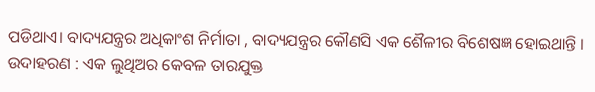ପଡିଥାଏ। ବାଦ୍ୟଯନ୍ତ୍ରର ଅଧିକାଂଶ ନିର୍ମାତା , ବାଦ୍ୟଯନ୍ତ୍ରର କୌଣସି ଏକ ଶୈଳୀର ବିଶେଷଜ୍ଞ ହୋଇଥାନ୍ତି । ଉଦାହରଣ : ଏକ ଲୁଥିଅର କେବଳ ତାରଯୁକ୍ତ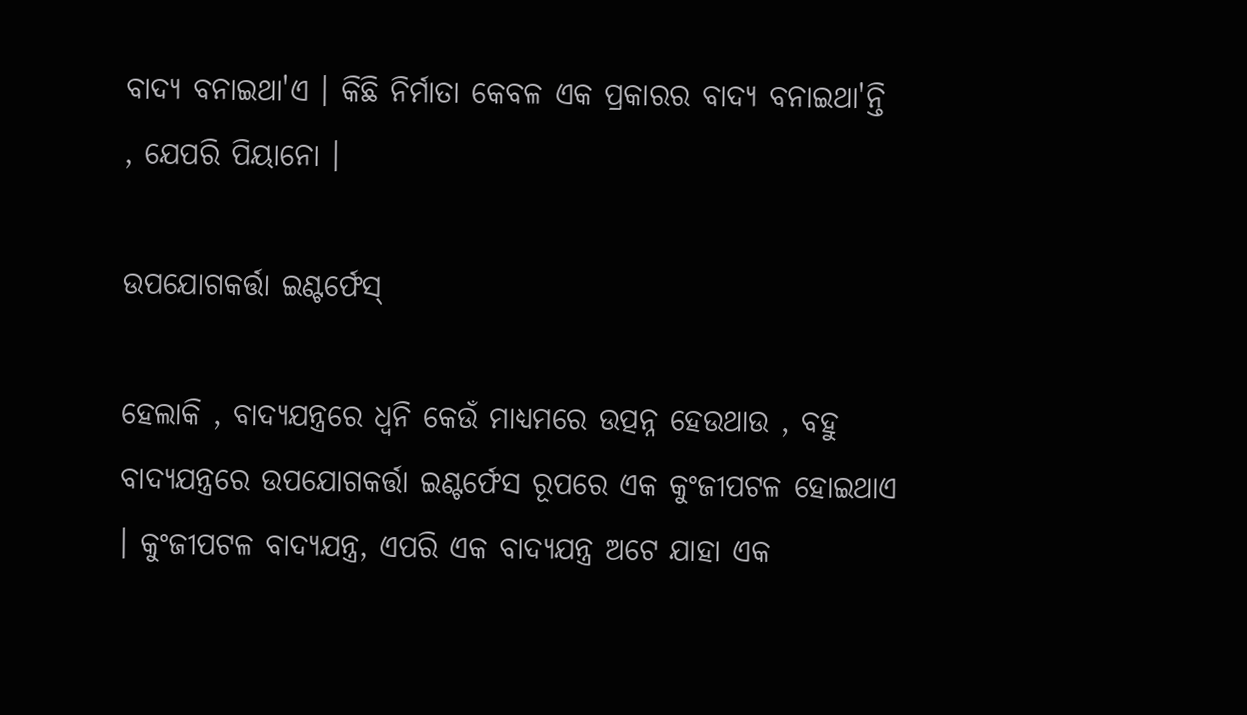ବାଦ୍ୟ ବନାଇଥା'ଏ । କିଛି ନିର୍ମାତା କେବଳ ଏକ ପ୍ରକାରର ବାଦ୍ୟ ବନାଇଥା'ନ୍ତି , ଯେପରି ପିୟାନୋ ।

ଉପଯୋଗକର୍ତ୍ତା ଇଣ୍ଟର୍ଫେସ୍

ହେଲାକି , ବାଦ୍ୟଯନ୍ତ୍ରରେ ଧ୍ୱନି କେଉଁ ମାଧ୍ୟମରେ ଉତ୍ପନ୍ନ ହେଉଥାଉ , ବହୁ ବାଦ୍ୟଯନ୍ତ୍ରରେ ଉପଯୋଗକର୍ତ୍ତା ଇଣ୍ଟର୍ଫେସ ରୂପରେ ଏକ କୁଂଜୀପଟଳ ହୋଇଥାଏ । କୁଂଜୀପଟଳ ବାଦ୍ୟଯନ୍ତ୍ର, ଏପରି ଏକ ବାଦ୍ୟଯନ୍ତ୍ର ଅଟେ ଯାହା ଏକ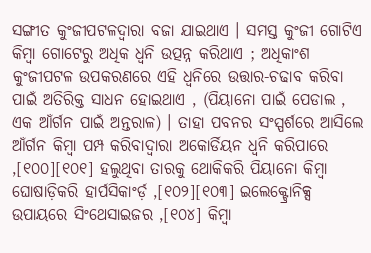ସଙ୍ଗୀତ କୁଂଜୀପଟଳଦ୍ୱାରା ବଜା ଯାଇଥାଏ । ସମସ୍ତ କୁଂଜୀ ଗୋଟିଏ କିମ୍ବା ଗୋଟେରୁ ଅଧିକ ଧ୍ୱନି ଉତ୍ପନ୍ନ କରିଥାଏ ; ଅଧିକାଂଶ କୁଂଜୀପଟଳ ଉପକରଣରେ ଏହି ଧ୍ୱନିରେ ଉତ୍ତାର-ଚଢାବ କରିବା ପାଇଁ ଅତିରିକ୍ତ ସାଧନ ହୋଇଥାଏ , (ପିୟାନୋ ପାଇଁ ପେଡାଲ , ଏକ ଆଁର୍ଗନ ପାଇଁ ଅନ୍ତରାଳ) । ତାହା ପବନର ସଂସ୍ପର୍ଶରେ ଆସିଲେ ଆଁର୍ଗନ କିମ୍ବା ପମ୍ପ କରିବାଦ୍ୱାରା ଅକୋର୍ଡିୟନ ଧ୍ୱନି କରିପାରେ ,[୧୦୦][୧୦୧] ହଲୁଥିବା ତାରକୁ ଥୋକିକରି ପିୟାନୋ କିମ୍ବା ଘୋଷାଡ଼ିକରି ହାର୍ପସିକାଂର୍ଡ଼ ,[୧୦୨][୧୦୩] ଇଲେକ୍ଟ୍ରୋନିକ୍ସ ଉପାୟରେ ସିଂଥେସାଇଜର ,[୧୦୪] କିମ୍ବା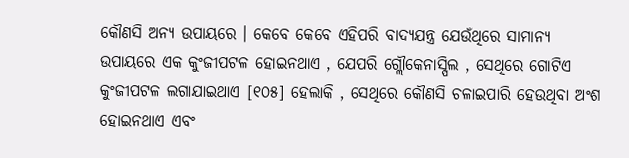କୌଣସି ଅନ୍ୟ ଉପାୟରେ । କେବେ କେବେ ଏହିପରି ବାଦ୍ୟଯନ୍ତ୍ର ଯେଉଁଥିରେ ସାମାନ୍ୟ ଉପାୟରେ ଏକ କୁଂଜୀପଟଳ ହୋଇନଥାଏ , ଯେପରି ଗ୍ଲୌକେନାସ୍ପିଲ , ସେଥିରେ ଗୋଟିଏ କୁଂଜୀପଟଳ ଲଗାଯାଇଥାଏ [୧୦୫] ହେଲାକି , ସେଥିରେ କୌଣସି ଚଳାଇପାରି ହେଉଥିବା ଅଂଶ ହୋଇନଥାଏ ଏବଂ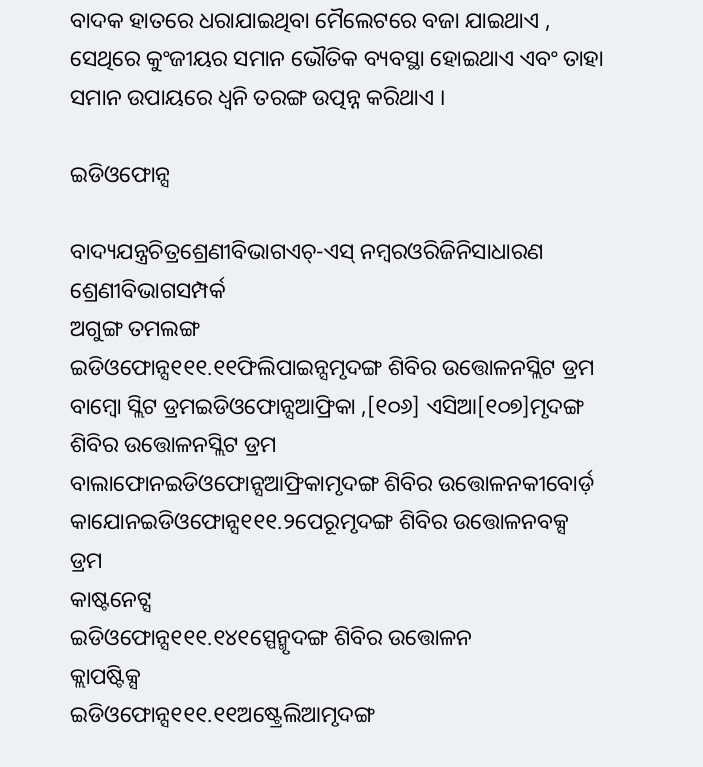ବାଦକ ହାତରେ ଧରାଯାଇଥିବା ମୈଲେଟରେ ବଜା ଯାଇଥାଏ , ସେଥିରେ କୁଂଜୀୟର ସମାନ ଭୌତିକ ବ୍ୟବସ୍ଥା ହୋଇଥାଏ ଏବଂ ତାହା ସମାନ ଉପାୟରେ ଧ୍ୱନି ତରଙ୍ଗ ଉତ୍ପନ୍ନ କରିଥାଏ ।

ଇଡିଓଫୋନ୍ସ

ବାଦ୍ୟଯନ୍ତ୍ରଚିତ୍ରଶ୍ରେଣୀବିଭାଗଏଚ୍-ଏସ୍ ନମ୍ବରଓରିଜିନିସାଧାରଣ ଶ୍ରେଣୀବିଭାଗସମ୍ପର୍କ
ଅଗୁଙ୍ଗ ତମଲଙ୍ଗ
ଇଡିଓଫୋନ୍ସ୧୧୧.୧୧ଫିଲିପାଇନ୍ସମୃଦଙ୍ଗ ଶିବିର ଉତ୍ତୋଳନସ୍ଲିଟ ଡ୍ରମ
ବାମ୍ବୋ ସ୍ଲିଟ ଡ୍ରମଇଡିଓଫୋନ୍ସଆଫ୍ରିକା ,[୧୦୬] ଏସିଆ[୧୦୭]ମୃଦଙ୍ଗ ଶିବିର ଉତ୍ତୋଳନସ୍ଲିଟ ଡ୍ରମ
ବାଲାଫୋନଇଡିଓଫୋନ୍ସଆଫ୍ରିକାମୃଦଙ୍ଗ ଶିବିର ଉତ୍ତୋଳନକୀବୋର୍ଡ଼
କାଯୋନଇଡିଓଫୋନ୍ସ୧୧୧.୨ପେରୂମୃଦଙ୍ଗ ଶିବିର ଉତ୍ତୋଳନବକ୍ସ ଡ୍ରମ
କାଷ୍ଟନେଟ୍ସ
ଇଡିଓଫୋନ୍ସ୧୧୧.୧୪୧ସ୍ପେନ୍ମୃଦଙ୍ଗ ଶିବିର ଉତ୍ତୋଳନ
କ୍ଲାପଷ୍ଟିକ୍ସ
ଇଡିଓଫୋନ୍ସ୧୧୧.୧୧ଅଷ୍ଟ୍ରେଲିଆମୃଦଙ୍ଗ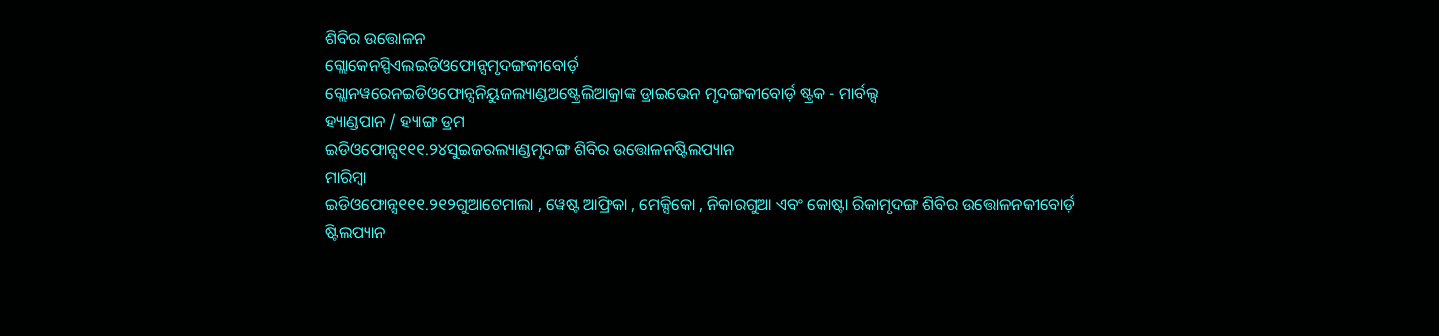ଶିବିର ଉତ୍ତୋଳନ
ଗ୍ଲୋକେନସ୍ପିଏଲଇଡିଓଫୋନ୍ସମୃଦଙ୍ଗକୀବୋର୍ଡ଼
ଗ୍ଲୋନୱରେନଇଡିଓଫୋନ୍ସନିୟୁଜଲ୍ୟାଣ୍ଡଅଷ୍ଟ୍ରେଲିଆକ୍ରାଙ୍କ ଡ୍ରାଇଭେନ ମୃଦଙ୍ଗକୀବୋର୍ଡ଼ ଷ୍ଟ୍ରକ - ମାର୍ବଲ୍ସ
ହ୍ୟାଣ୍ଡପାନ / ହ୍ୟାଙ୍ଗ ଡ୍ରମ
ଇଡିଓଫୋନ୍ସ୧୧୧.୨୪ସୁଇଜରଲ୍ୟାଣ୍ଡମୃଦଙ୍ଗ ଶିବିର ଉତ୍ତୋଳନଷ୍ଟିଲପ୍ୟାନ
ମାରିମ୍ବା
ଇଡିଓଫୋନ୍ସ୧୧୧.୨୧୨ଗୁଆଟେମାଲା , ୱେଷ୍ଟ ଆଫ୍ରିକା , ମେକ୍ସିକୋ , ନିକାରଗୁଆ ଏବଂ କୋଷ୍ଟା ରିକାମୃଦଙ୍ଗ ଶିବିର ଉତ୍ତୋଳନକୀବୋର୍ଡ଼
ଷ୍ଟିଲପ୍ୟାନ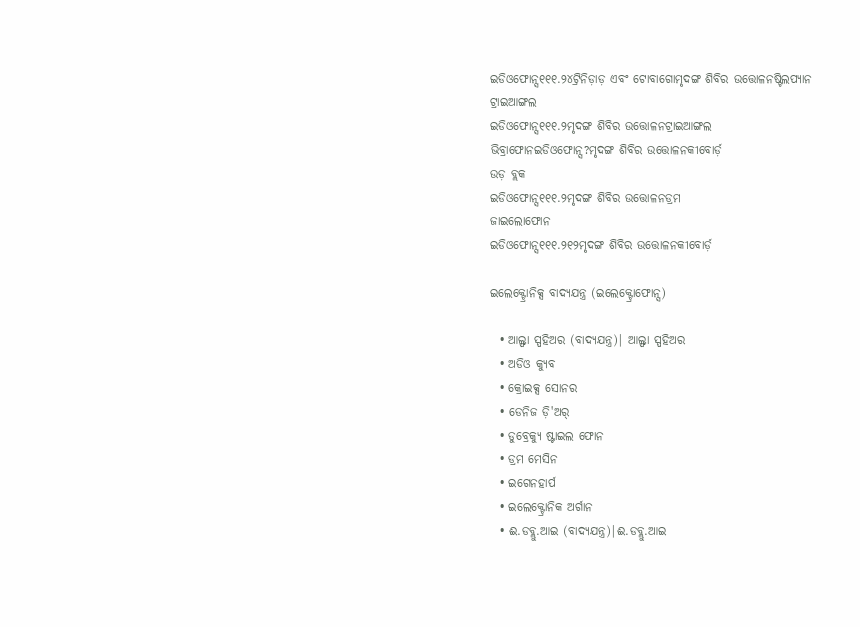ଇଡିଓଫୋନ୍ସ୧୧୧.୨୪ଟ୍ରିନିଡ଼ାଡ଼ ଏବଂ ଟୋବାଗୋମୃଦଙ୍ଗ ଶିବିର ଉତ୍ତୋଳନଷ୍ଟିଲପ୍ୟାନ
ଟ୍ରାଇଆଙ୍ଗଲ
ଇଡିଓଫୋନ୍ସ୧୧୧.୨ମୃଦଙ୍ଗ ଶିବିର ଉତ୍ତୋଳନଟ୍ରାଇଆଙ୍ଗଲ
ଭିବ୍ରାଫୋନଇଡିଓଫୋନ୍ସ?ମୃଦଙ୍ଗ ଶିବିର ଉତ୍ତୋଳନକୀବୋର୍ଡ଼
ଉଡ଼ ବ୍ଲକ
ଇଡିଓଫୋନ୍ସ୧୧୧.୨ମୃଦଙ୍ଗ ଶିବିର ଉତ୍ତୋଳନଡ୍ରମ
ଜାଇଲୋଫୋନ
ଇଡିଓଫୋନ୍ସ୧୧୧.୨୧୨ମୃଦଙ୍ଗ ଶିବିର ଉତ୍ତୋଳନକୀବୋର୍ଡ଼

ଇଲେକ୍ଟ୍ରୋନିକ୍ସ ବାଦ୍ୟଯନ୍ତ୍ର (ଇଲେକ୍ଟ୍ରୋଫୋନ୍ସ)

  • ଆଲ୍ଫା ସ୍ପହିଅର (ବାଦ୍ୟଯନ୍ତ୍ର)| ଆଲ୍ଫା ସ୍ପହିଅର
  • ଅଡିଓ କ୍ୟୁବ
  • କ୍ରୋଇକ୍ସ ସୋନର
  • ଡେନିଜ ଡ଼ି'ଅର୍
  • ଡୁବ୍ରେକ୍ଯୁ ଷ୍ଟାଇଲ ଫୋନ
  • ଡ୍ରମ ମେସିନ
  • ଇଗେନହାର୍ପ
  • ଇଲେକ୍ଟ୍ରୋନିକ ଅର୍ଗାନ
  • ଈ.ଡବ୍ଲୁ.ଆଇ (ବାଦ୍ୟଯନ୍ତ୍ର)|ଈ.ଡବ୍ଲୁ.ଆଇ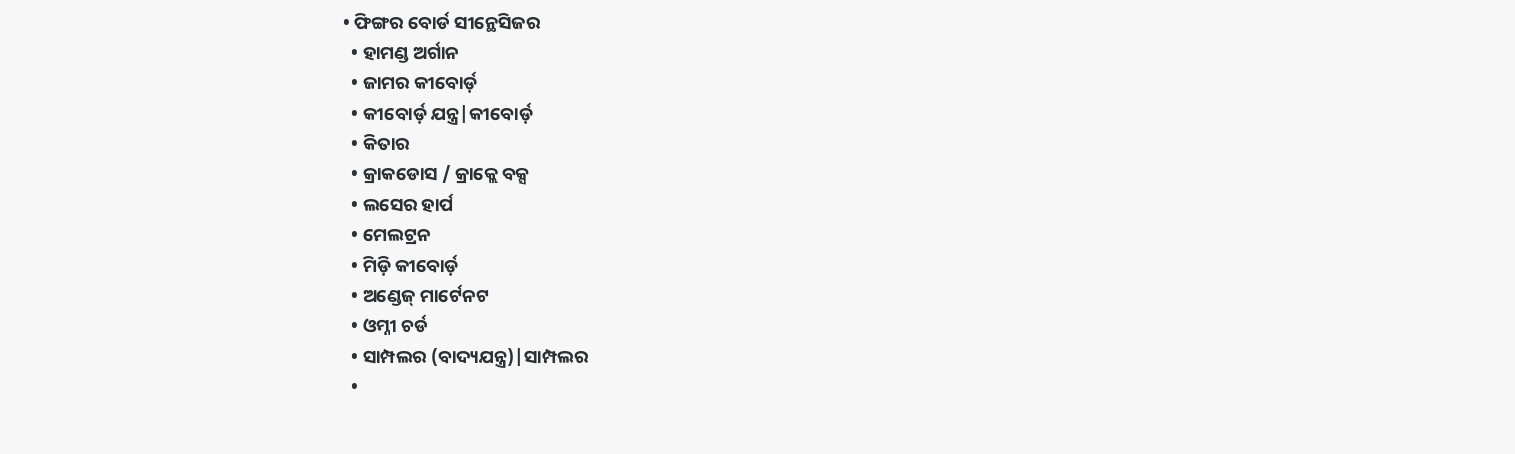• ଫିଙ୍ଗର ବୋର୍ଡ ସୀନ୍ଥେସିଜର
  • ହାମଣ୍ଡ ଅର୍ଗାନ
  • ଜାମର କୀବୋର୍ଡ଼
  • କୀବୋର୍ଡ଼ ଯନ୍ତ୍ର|କୀବୋର୍ଡ଼
  • କିତାର
  • କ୍ରାକଡୋସ / କ୍ରାକ୍ଲେ ବକ୍ସ
  • ଲସେର ହାର୍ପ
  • ମେଲଟ୍ରନ
  • ମିଡ଼ି କୀବୋର୍ଡ଼
  • ଅଣ୍ଡେଜ୍ ମାର୍ଟେନଟ
  • ଓମ୍ନୀ ଚର୍ଡ
  • ସାମ୍ପଲର (ବାଦ୍ୟଯନ୍ତ୍ର)|ସାମ୍ପଲର
  •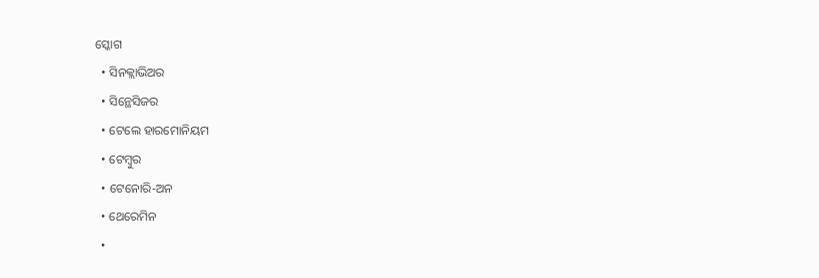ସ୍କୋଗ
  • ସିନକ୍ଲାଭିଅର
  • ସିନ୍ଥେସିଜର
  • ଟେଲେ ହାରମୋନିୟମ
  • ଟେମ୍ବୁର
  • ଟେନୋରି-ଅନ
  • ଥେରେମିନ
  •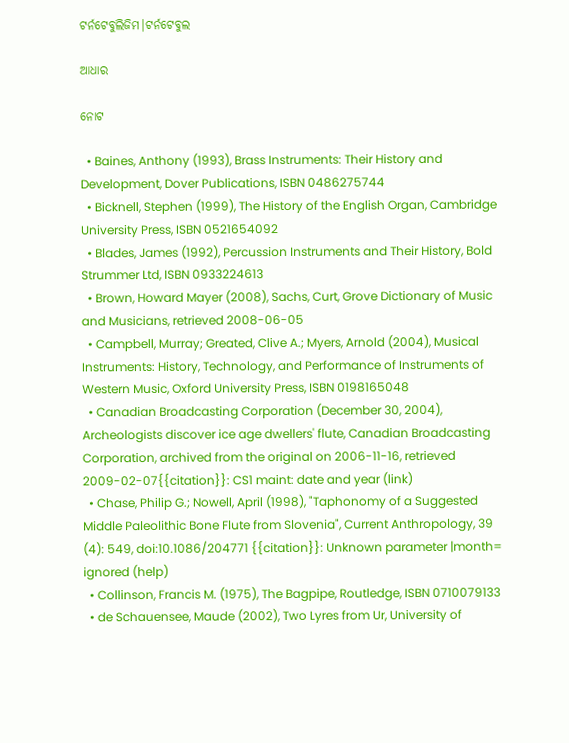ଟର୍ନଟେବୁଲିଜିମ|ଟର୍ନଟେବୁଲ

ଆଧାର

ନୋଟ

  • Baines, Anthony (1993), Brass Instruments: Their History and Development, Dover Publications, ISBN 0486275744
  • Bicknell, Stephen (1999), The History of the English Organ, Cambridge University Press, ISBN 0521654092
  • Blades, James (1992), Percussion Instruments and Their History, Bold Strummer Ltd, ISBN 0933224613
  • Brown, Howard Mayer (2008), Sachs, Curt, Grove Dictionary of Music and Musicians, retrieved 2008-06-05
  • Campbell, Murray; Greated, Clive A.; Myers, Arnold (2004), Musical Instruments: History, Technology, and Performance of Instruments of Western Music, Oxford University Press, ISBN 0198165048
  • Canadian Broadcasting Corporation (December 30, 2004), Archeologists discover ice age dwellers' flute, Canadian Broadcasting Corporation, archived from the original on 2006-11-16, retrieved 2009-02-07{{citation}}: CS1 maint: date and year (link)
  • Chase, Philip G.; Nowell, April (1998), "Taphonomy of a Suggested Middle Paleolithic Bone Flute from Slovenia", Current Anthropology, 39 (4): 549, doi:10.1086/204771 {{citation}}: Unknown parameter |month= ignored (help)
  • Collinson, Francis M. (1975), The Bagpipe, Routledge, ISBN 0710079133
  • de Schauensee, Maude (2002), Two Lyres from Ur, University of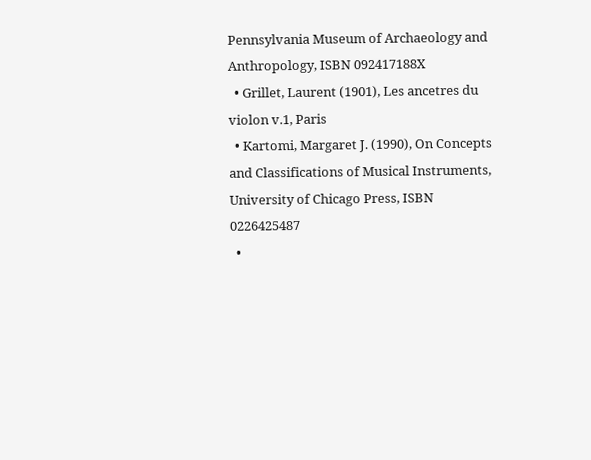Pennsylvania Museum of Archaeology and Anthropology, ISBN 092417188X
  • Grillet, Laurent (1901), Les ancetres du violon v.1, Paris
  • Kartomi, Margaret J. (1990), On Concepts and Classifications of Musical Instruments, University of Chicago Press, ISBN 0226425487
  •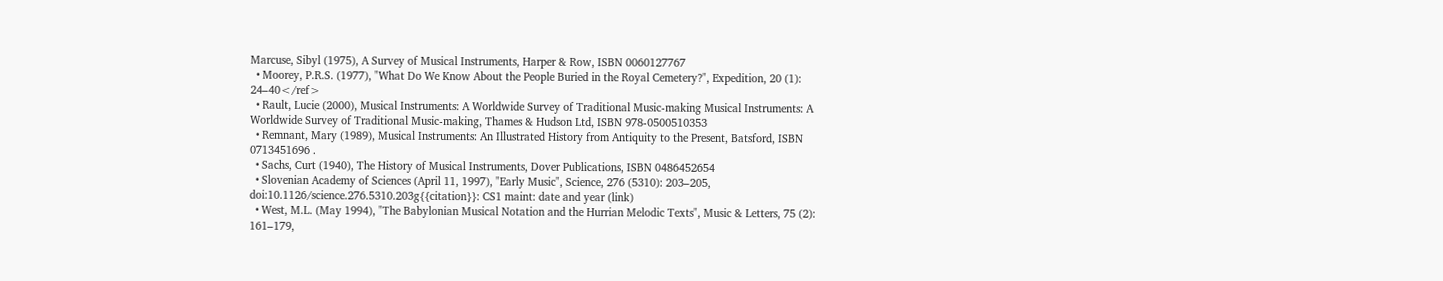Marcuse, Sibyl (1975), A Survey of Musical Instruments, Harper & Row, ISBN 0060127767
  • Moorey, P.R.S. (1977), "What Do We Know About the People Buried in the Royal Cemetery?", Expedition, 20 (1): 24–40</ref>
  • Rault, Lucie (2000), Musical Instruments: A Worldwide Survey of Traditional Music-making Musical Instruments: A Worldwide Survey of Traditional Music-making, Thames & Hudson Ltd, ISBN 978-0500510353
  • Remnant, Mary (1989), Musical Instruments: An Illustrated History from Antiquity to the Present, Batsford, ISBN 0713451696 .
  • Sachs, Curt (1940), The History of Musical Instruments, Dover Publications, ISBN 0486452654
  • Slovenian Academy of Sciences (April 11, 1997), "Early Music", Science, 276 (5310): 203–205, doi:10.1126/science.276.5310.203g{{citation}}: CS1 maint: date and year (link)
  • West, M.L. (May 1994), "The Babylonian Musical Notation and the Hurrian Melodic Texts", Music & Letters, 75 (2): 161–179,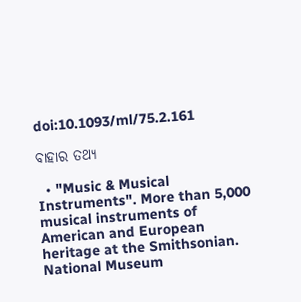doi:10.1093/ml/75.2.161

ବାହାର ତଥ୍ୟ

  • "Music & Musical Instruments". More than 5,000 musical instruments of American and European heritage at the Smithsonian. National Museum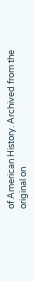of American History. Archived from the original on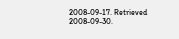2008-09-17. Retrieved 2008-09-30.